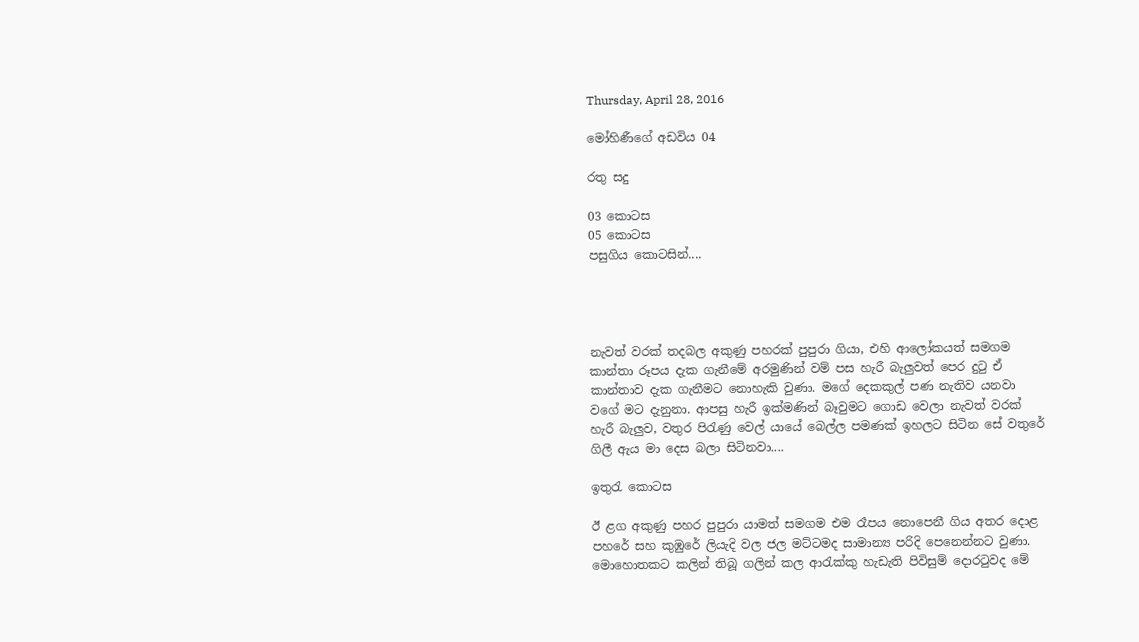Thursday, April 28, 2016

මෝහිණීගේ අඩවිය 04

රතු සදු

03 කොටස                                                                                                    05 කොටස
පසුගිය කොටසින්....




නැවත් වරක් තදබල අකුණු පහරක් පුපුරා ගියා, එහි ආලෝකයත් සමගම කාන්තා රූපය දැක ගැනීමේ අරමුණින් වම් පස හැරී බැලුවත් පෙර දුටු ඒ කාන්තාව දැක ගැනීමට නොහැකි වුණා. මගේ දෙකකුල් පණ නැතිව යනවා වගේ මට දැනුනා. ආපසු හැරී ඉක්මණින් බෑවුමට ගොඩ වෙලා නැවත් වරක් හැරී බැලුව, වතුර පිරැණු වෙල් යායේ බෙල්ල පමණක් ඉහලට සිටින සේ වතුරේ ගිලී ඇය මා දෙස බලා සිටිනවා....

ඉතුරැ කොටස

ඊ ළග අකුණු පහර පුපුරා යාමත් සමගම එම රෑපය නොපෙනී ගිය අතර දොළ පහරේ සහ කුඹුරේ ලියැදි වල ජල මට්ටමද සාමාන්‍ය පරිදි පෙනෙන්නට වුණා. මොහොතකට කලින් තිබූ ගලින් කල ආරැක්කු හැඩැති පිවිසුම් දොරටුවද මේ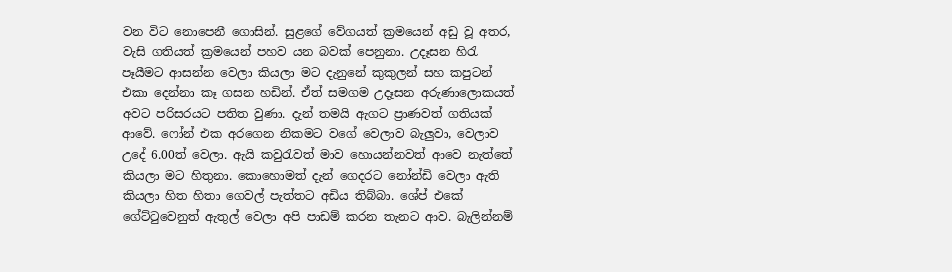වන විට නොපෙනී ගොසින්. සුළගේ වේගයත් ක්‍ර‍මයෙන් අඩු වූ අතර, වැසි ගතියත් ක්‍ර‍මයෙන් පහව යන බවක් පෙනුනා. උදෑසන හිරැ පෑයීමට ආසන්න වෙලා කියලා මට දැනුනේ කුකුලන් සහ කපුටන් එකා දෙන්නා කෑ ගසන හඩින්. ඒත් සමගම උදෑසන අරුණාලොකයත් අවට පරිසරයට පතිත වුණා. දැන් තමයි ඇගට ප්‍රාණවත් ගතියක් ආවේ. ෆෝන් එක අරගෙන නිකමට වගේ වෙලාව බැලුවා, වෙලාව උදේ 6.00ත් වෙලා. ඇයි කවුරැවත් මාව හොයන්නවත් ආවෙ නැත්තේ කියලා මට හිතුනා. කොහොමත් දැන් ගෙදරට නෝන්ඩි වෙලා ඇති කියලා හිත හිතා ගෙවල් පැත්තට අඩිය තිබ්බා. ශේප් එකේ ගේට්ටුවෙනුත් ඇතුල් වෙලා අපි පාඩම් කරන තැනට ආව. බැලින්නම්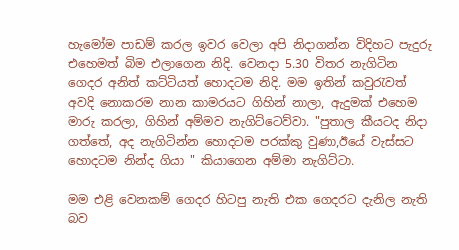හැමෝම පාඩම් කරල ඉවර වෙලා අපි නිදාගන්න විදිහට පැදුරු එහෙමත් බිම එලාගෙන නිදි. වෙනදා 5.30 විතර නැගිටින ගෙදර අනිත් කට්ටියත් හොදටම නිදි. මම ඉතින් කවුරැවත් අවදි නොකරම නාන කාමරයට ගිහින් නාලා, ඇදුමක් එහෙම මාරු කරලා, ගිහින් අම්මව නැගිට්ටෙව්වා. "පුතාල කීයටද නිදා ගත්තේ, අද නැගිටින්න හොදටම පරක්කු වුණා,ඊයේ වැස්සට හොදටම නින්ද ගියා " කියාගෙන අම්මා නැගිට්ටා.

මම එළි වෙනකම් ගෙදර හිටපු නැති එක ගෙදරට දැනිල නැති බව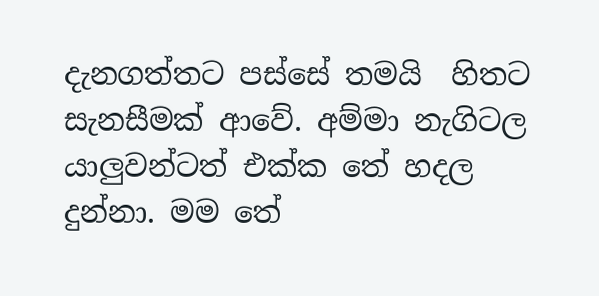දැනගත්තට පස්සේ තමයි  හිතට සැනසීමක් ආවේ. අම්මා නැගිටල යාලුවන්ටත් එක්ක තේ හදල දුන්නා. මම තේ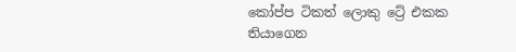කෝප්ප ටිකත් ලොකු ට්‍රේ එකක තියාගෙන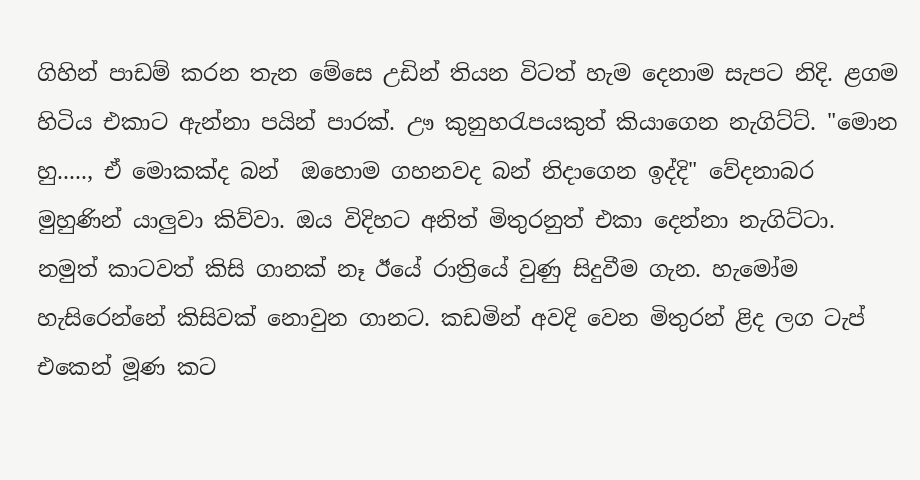ගිහින් පාඩම් කරන තැන මේසෙ උඩින් තියන විටත් හැම දෙනාම සැපට නිදි. ළගම හිටිය එකාට ඇන්නා පයින් පාරක්. ඌ කුනුහරැපයකුත් කියාගෙන නැගිට්ට්. "මොන හු....., ඒ මොකක්ද බන්  ඔහොම ගහනවද බන් නිදාගෙන ඉද්දි" වේදනාබර මුහුණින් යාලුවා කිව්වා. ඔය විදිහට අනිත් මිතුරනුත් එකා දෙන්නා නැගිට්ටා. නමුත් කාටවත් කිසි ගානක් නෑ ඊයේ රාත්‍රියේ වුණු සිදුවීම ගැන. හැමෝම හැසිරෙන්නේ කිසිවක් නොවුන ගානට. කඩමින් අවදි වෙන මිතුරන් ළිද ලග ටැප් එකෙන් මූණ කට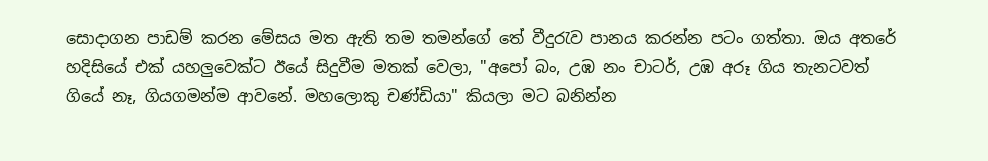සොදාගන පාඩම් කරන මේසය මත ඇති තම තමන්ගේ තේ වීදුරැව පානය කරන්න පටං ගත්තා. ඔය අතරේ හදිසියේ එක් යහලුවෙක්ට ඊයේ සිදුවීම මතක් වෙලා, "අපෝ බං, උඹ නං චාටර්, උඹ අරූ ගිය තැනටවත් ගියේ නෑ, ගියගමන්ම ආවනේ. මහලොකු චණ්ඩියා" කියලා මට බනින්න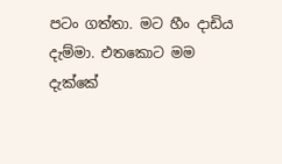පටං ගත්තා. මට හීං දාඩිය දැම්මා. එතකොට මම දැක්කේ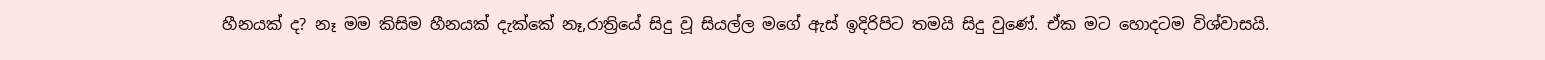හීනයක් ද? නෑ මම කිසිම හීනයක් දැක්කේ නෑ,රාත්‍රියේ සිදු වූ සියල්ල මගේ ඇස් ඉදිරිපිට තමයි සිදු වුණේ. ඒක මට හොදටම විශ්වාසයි.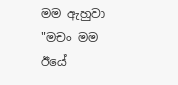මම ඇහුවා "මචං මම ඊයේ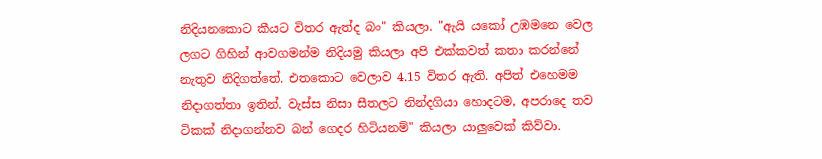නිදියනකොට කීයට විතර ඇත්ද බං" කියලා. "ඇයි යකෝ උඹමනෙ වෙල ලගට ගිහින් ආවගමන්ම නිදියමු කියලා අපි එක්කවත් කතා කරන්නේ නැතුව නිදිගත්තේ. එතකොට වෙලාව 4.15 විතර ඇති. අපිත් එහෙමම නිදාගත්තා ඉතින්. වැස්ස නිසා සීතලට නින්දගියා හොදටම, අපරාදෙ තව ටිකක් නිදාගන්නව බන් ගෙදර හිටියනම්" කියලා යාලුවෙක් කිව්වා.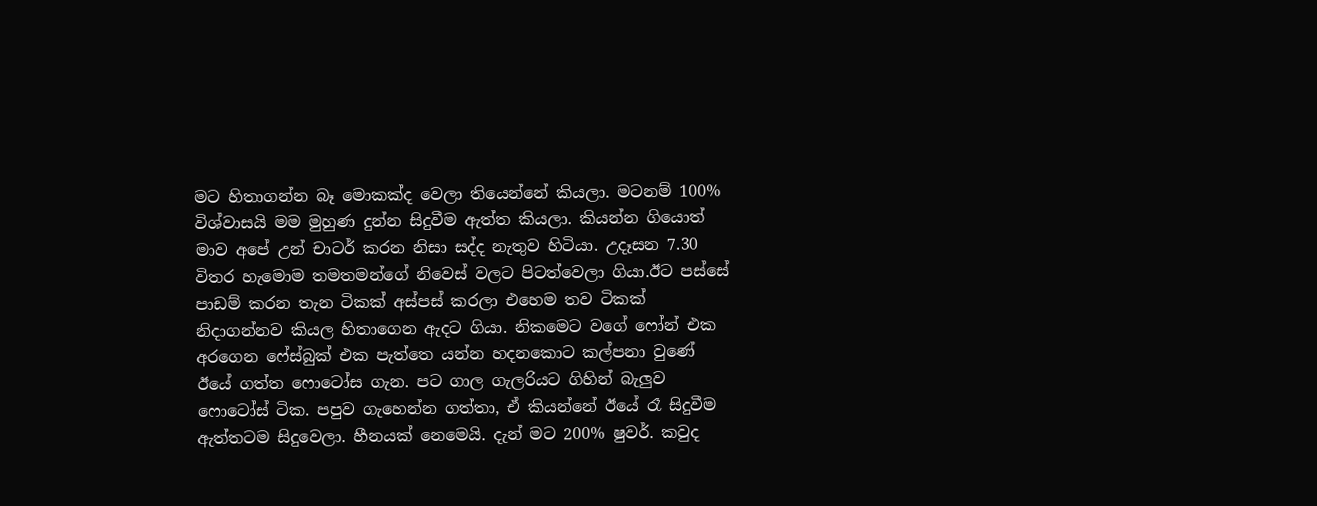මට හිතාගන්න බෑ මොකක්ද වෙලා තියෙන්නේ කියලා. මටනම් 100% විශ්වාසයි මම මුහුණ දුන්න සිදුවීම ඇත්ත කියලා. කියන්න ගියොත් මාව අපේ උන් චාටර් කරන නිසා සද්ද නැතුව හිටියා. උදෑසන 7.30 විතර හැමොම තමතමන්ගේ නිවෙස් වලට පිටත්වෙලා ගියා.ඊට පස්සේ පාඩම් කරන තැන ටිකක් අස්පස් කරලා එහෙම තව ටිකක් නිදාගන්නව කියල හිතාගෙන ඇදට ගියා. නිකමෙට වගේ ෆෝන් එක අරගෙන ෆේස්බුක් එක පැත්තෙ යන්න හදනකොට කල්පනා වුණේ ඊයේ ගත්ත ෆොටෝස ගැන. පට ගාල ගැලරියට ගිහින් බැලුව ෆොටෝස් ටික. පපුව ගැහෙන්න ගත්තා, ඒ කියන්නේ ඊයේ රෑ සිදුවීම ඇත්තටම සිදුවෙලා. හීනයක් නෙමෙයි. දැන් මට 200% ෂුවර්. කවුද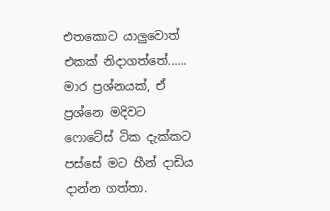එතකොට යාලුවොත් එකක් නිදාගත්තේ...... මාර ප්‍ර‍ශ්නයක්, ඒ ප්‍ර‍ශ්නෙ මදිවට ෆොටේස් ටික දැක්කට පස්සේ මට හීන් දාඩිය දාන්න ගත්තා.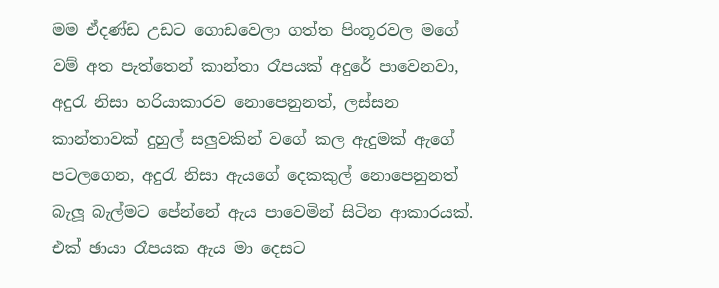මම ඒදණ්ඩ උඩට ගොඩවෙලා ගත්ත පිංතූරවල මගේ වම් අත පැත්තෙන් කාන්තා රෑපයක් අදුරේ පාවෙනවා, අදුරැ නිසා හරියාකාරව නොපෙනුනත්, ලස්සන කාන්තාවක් දුහුල් සලුවකින් වගේ කල ඇදුමක් ඇගේ පටලගෙන, අදුරැ නිසා ඇයගේ දෙකකුල් නොපෙනුනත් බැලූ බැල්මට පේන්නේ ඇය පාවෙමින් සිටින ආකාරයක්. එක් ඡායා රෑපයක ඇය මා දෙසට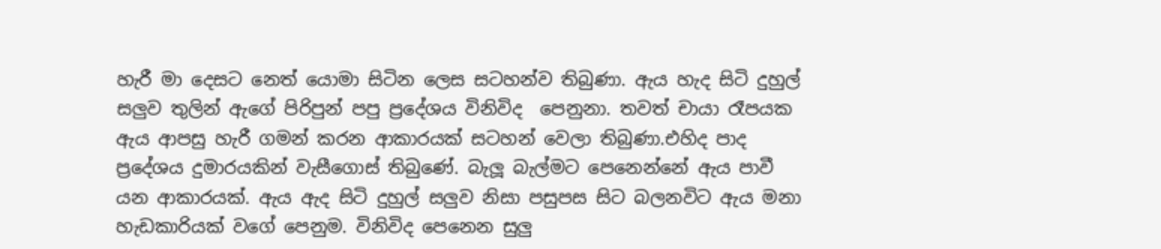හැරී මා දෙසට නෙත් යොමා සිටින ලෙස සටහන්ව තිබුණා. ඇය හැද සිටි දුහුල් සලුව තුලින් ඇගේ පිරිපුන් පපු ප්‍රදේශය විනිවිද  පෙනුනා. තවත් චායා රෑපයක ඇය ආපසු හැරී ගමන් කරන ආකාරයක් සටහන් වෙලා තිබුණා.එහිද පාද ප්‍රදේශය දුමාරයකින් වැසීගොස් තිබුණේ. බැලූ බැල්මට පෙනෙන්නේ ඇය පාවී යන ආකාරයක්. ඇය ඇද සිටි දුහුල් සලුව නිසා පසුපස සිට බලනවිට ඇය මනා හැඩකාරියක් වගේ පෙනුම. විනිවිද පෙනෙන සුලු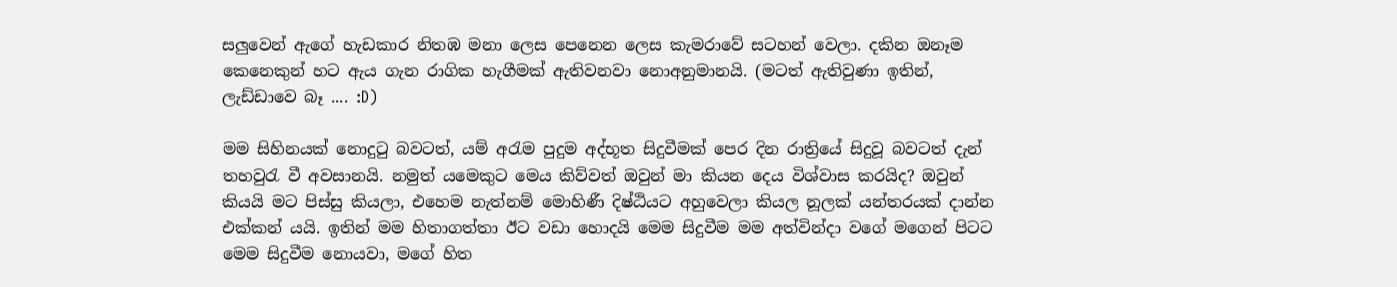සලුවෙන් ඇගේ හැඩකාර නිතඹ මනා ලෙස පෙනෙන ලෙස කැමරාවේ සටහන් වෙලා. දකින ඔනෑම කෙනෙකුන් හට ඇය ගැන රාගික හැගීමක් ඇතිවනවා නොඅනුමානයි. (මටත් ඇතිවුණා ඉතින්, ලැඩ්ඩාවෙ බෑ .... :D)

මම සිහිනයක් නොදුටු බවටත්, යම් අරැම පුදුම අද්භූත සිදුවීමක් පෙර දින රාත්‍රියේ සිදුවූ බවටත් දැන් තහවුරැ වී අවසානයි. නමුත් යමෙකුට මෙය කිව්වත් ඔවුන් මා කියන දෙය විශ්වාස කරයිද? ඔවුන් කියයි මට පිස්සු කියලා, එහෙම නැත්නම් මොහිණී දිෂ්ඨියට අහුවෙලා කියල නූලක් යන්තරයක් දාන්න එක්කන් යයි. ඉතින් මම හිතාගත්තා ඊට වඩා හොදයි මෙම සිදුවීම මම අත්වින්දා වගේ මගෙන් පිටට මෙම සිදුවීම නොයවා, මගේ හිත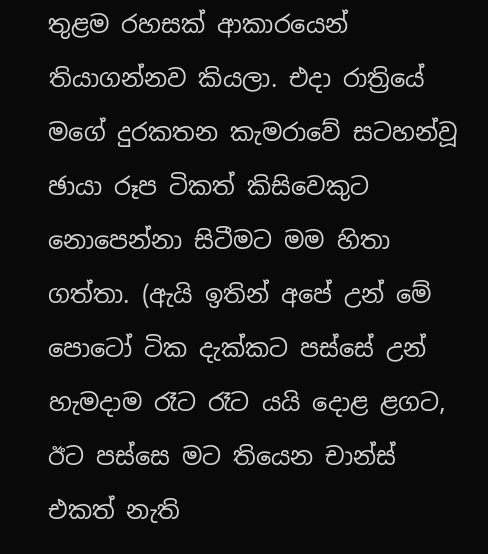තුළම රහසක් ආකාරයෙන් තියාගන්නව කියලා. එදා රාත්‍රියේ මගේ දුරකතන කැමරාවේ සටහන්වූ ඡායා රූප ටිකත් කිසිවෙකුට නොපෙන්නා සිටීමට මම හිතා ගත්තා. (ඇයි ඉතින් අපේ උන් මේ පොටෝ ටික දැක්කට පස්සේ උන් හැමදාම රෑට රෑට යයි දොළ ළගට, ඊට පස්සෙ මට තියෙන චාන්ස් එකත් නැති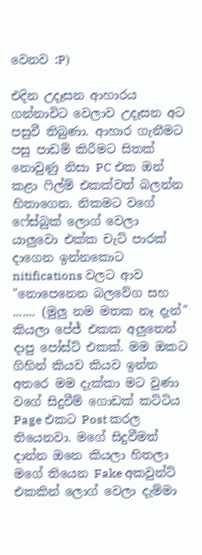වෙනව :P)

එදින උදෑසන ආහාරය ගන්නාවිට වෙලාව උදෑසන අට පසුවී තිබුණා. ආහාර ගැනීමට පසු පාඩම් කිරීමට සිතක් නොවුණු නිසා PC එක ඔන් කළා ෆිල්ම් එකක්වත් බලන්න හිතාගෙන. නිකමට වගේ ෆේස්බුක් ලොග් වෙලා යාලුවො එක්ක චැට් පාරක් දාගෙන ඉන්නකොට nitifications වලට ආව "නොපෙනෙන බලවේග සහ ....... (මුලු නම මතක නෑ දැන්" කියලා පේජ් එකක අලුතෙන් දාපු පෝස්ට් එකක්. මම ඔකට ගිහින් කියව කියව ඉන්න අතරෙ මම දැක්කා මට වුණා වගේ සිදුවීම් ගොඩක් කට්ටිය Page එකට Post කරල තියෙනවා. මගේ සිදුවීමත් දාන්න ඔනෙ කියලා හිතලා මගේ තියෙන Fake අකවුන්ට් එකකින් ලොග් වෙලා දැම්මා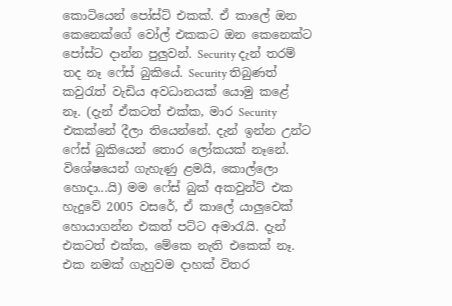කොටියෙන් පෝස්ට් එකක්. ඒ කාලේ ඔන කෙනෙක්ගේ වෝල් එකකට ඔන කෙනෙක්ට පෝස්ට දාන්න පුලුවන්. Security දැන් තරම් තද නෑ ෆේස් බුකියේ. Security තිබුණත් කවුරැත් වැඩිය අවධානයක් යොමු කළේ නෑ. (දැන් ඒකටත් එක්ක, මාර Security එකක්නේ දීලා තියෙන්නේ. දැන් ඉන්න උන්ට ෆේස් බුකියෙන් තොර ලෝකයක් නෑනේ. විශේෂයෙන් ගැහැණු ළමයි, කොල්ලො හොදා...යි) මම ෆේස් බුක් අකවුන්ට් එක හැදුවේ 2005 වසරේ, ඒ කාලේ යාලුවෙක් හොයාගන්න එකත් පට්ට අමාරැයි. දැන් එකටත් එක්ක, මේකෙ නැති එකෙක් නෑ. එක නමක් ගැහුවම දාහක් විතර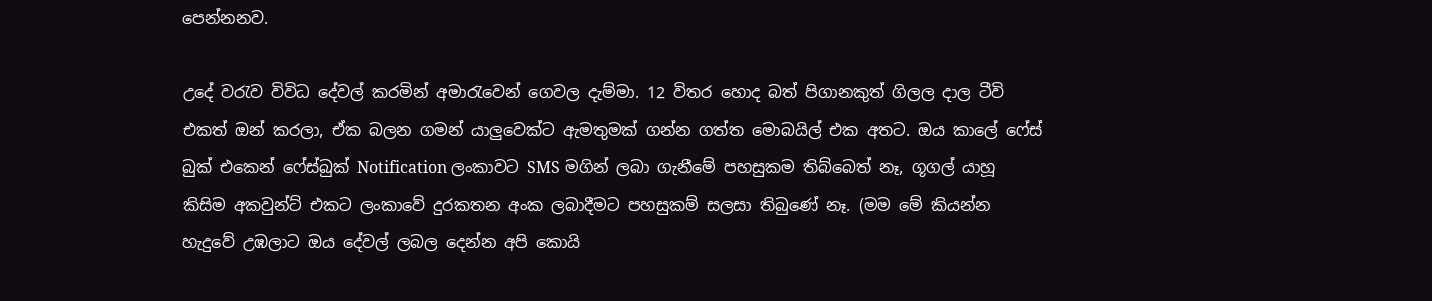පෙන්නනව.

උදේ වරැව විවිධ දේවල් කරමින් අමාරැවෙන් ගෙවල දැම්මා. 12 විතර හොද බත් පිගානකුත් ගිලල දාල ටීවි එකත් ඔන් කරලා, ඒක බලන ගමන් යාලුවෙක්ට ඇමතුමක් ගන්න ගත්ත මොබයිල් එක අතට. ඔය කාලේ ෆේස් බුක් එකෙන් ෆේස්බුක් Notification ලංකාවට SMS මගින් ලබා ගැනීමේ පහසුකම තිබ්බෙත් නෑ, ගූගල් යාහූ කිසිම අකවුන්ට් එකට ලංකාවේ දුරකතන අංක ලබාදීමට පහසුකම් සලසා තිබුණේ නෑ. (මම මේ කියන්න හැදුවේ උඹලාට ඔය දේවල් ලබල දෙන්න අපි කොයි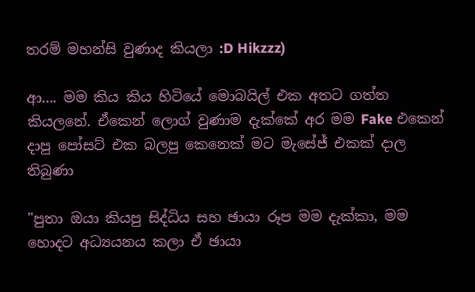තරම් මහන්සි වුණාද කියලා :D Hikzzz)

ආ.... මම කිය කිය හිටියේ මොබයිල් එක අතට ගත්ත කියලනේ. ඒකෙන් ලොග් වුණාම දැක්කේ අර මම Fake එකෙන් දාපු පෝසට් එක බලපු කෙනෙක් මට මැසේජ් එකක් දාල තිබුණා

"පුතා ඔයා කියපු සිද්ධිය සහ ඡායා රූප මම දැක්කා, මම හොදට අධ්‍යයනය කලා ඒ ඡායා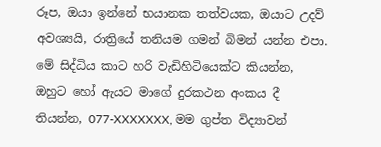රූප, ඔයා ඉන්නේ භයානක තත්වයක, ඔයාට උදව් අවශ්‍යයි, රාත්‍රියේ තනියම ගමන් බිමන් යන්න එපා. මේ සිද්ධිය කාට හරි වැඩිහිටියෙක්ට කියන්න, ඔහුට හෝ ඇයට මාගේ දුරකථන අංකය දී තියන්න, 077-XXXXXXX, මම ගුප්ත විද්‍යාවන්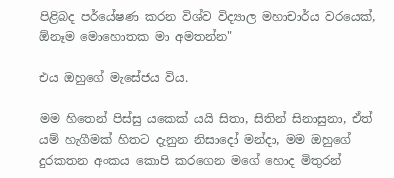පිළිබද පර්යේෂණ කරන විශ්ව විද්‍යාල මහාචාර්ය වරයෙක්, ඕනෑම මොහොතක මා අමතන්න"

එය ඔහුගේ මැසේජය විය.

මම හිතෙන් පිස්සු යකෙක් යයි සිතා, සිතින් සිනාසුනා, ඒත් යම් හැගීමක් හිතට දැනුන නිසාදෝ මන්දා, මම ඔහුගේ දුරකතන අංකය කොපි කරගෙන මගේ හොද මිතුරන්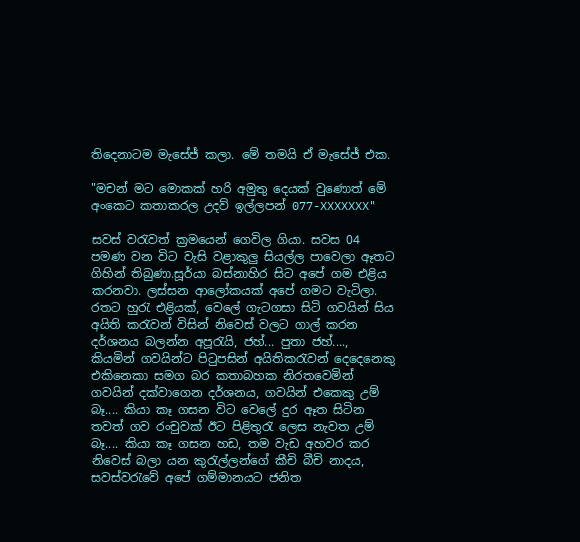තිදෙනාටම මැසේජ් කලා. මේ තමයි ඒ මැසේජ් එක.

"මචන් මට මොකක් හරි අමුතු දෙයක් වුණොත් මේ අංකෙට කතාකරල උදව් ඉල්ලපන් 077-XXXXXXX"

සවස් වරැවත් ක්‍ර‍මයෙන් ගෙවිල ගියා. සවස 04 පමණ වන විට වැසි වළාකුලු සියල්ල පාවෙලා ඈතට ගිහින් තිබුණා.සූර්යා බස්නාහිර සිට අපේ ගම එළිය කරනවා. ලස්සන ආලෝකයක් අපේ ගමට වැටිලා. රතට හුරැ එළියක්, වෙලේ ගැටගසා සිටි ගවයින් සිය අයිති කරැවන් විසින් නිවෙස් වලට ගාල් කරන දර්ශනය බලන්න අපූරැයි, ජහ්... පුතා ජහ්...., කියමින් ගවයින්ට පිටුපසින් අයිතිකරැවන් දෙදෙනෙකු එකිනෙකා සමග බර කතාබහක නිරතවෙමින් ගවයින් දක්වාගෙන දර්ශනය, ගවයින් එකෙකු උම් බෑ.... කියා කෑ ගසන විට වෙලේ දුර ඈත සිටින තවත් ගව රංචුවක් ඊට පිළිතුරැ ලෙස නැවත උම් බෑ.... කියා කෑ ගසන හඩ, තම වැඩ අහවර කර නිවෙස් බලා යන කුරැල්ලන්ගේ කීචි බීචි නාදය, සවස්වරැවේ අපේ ගම්මානයට ජනිත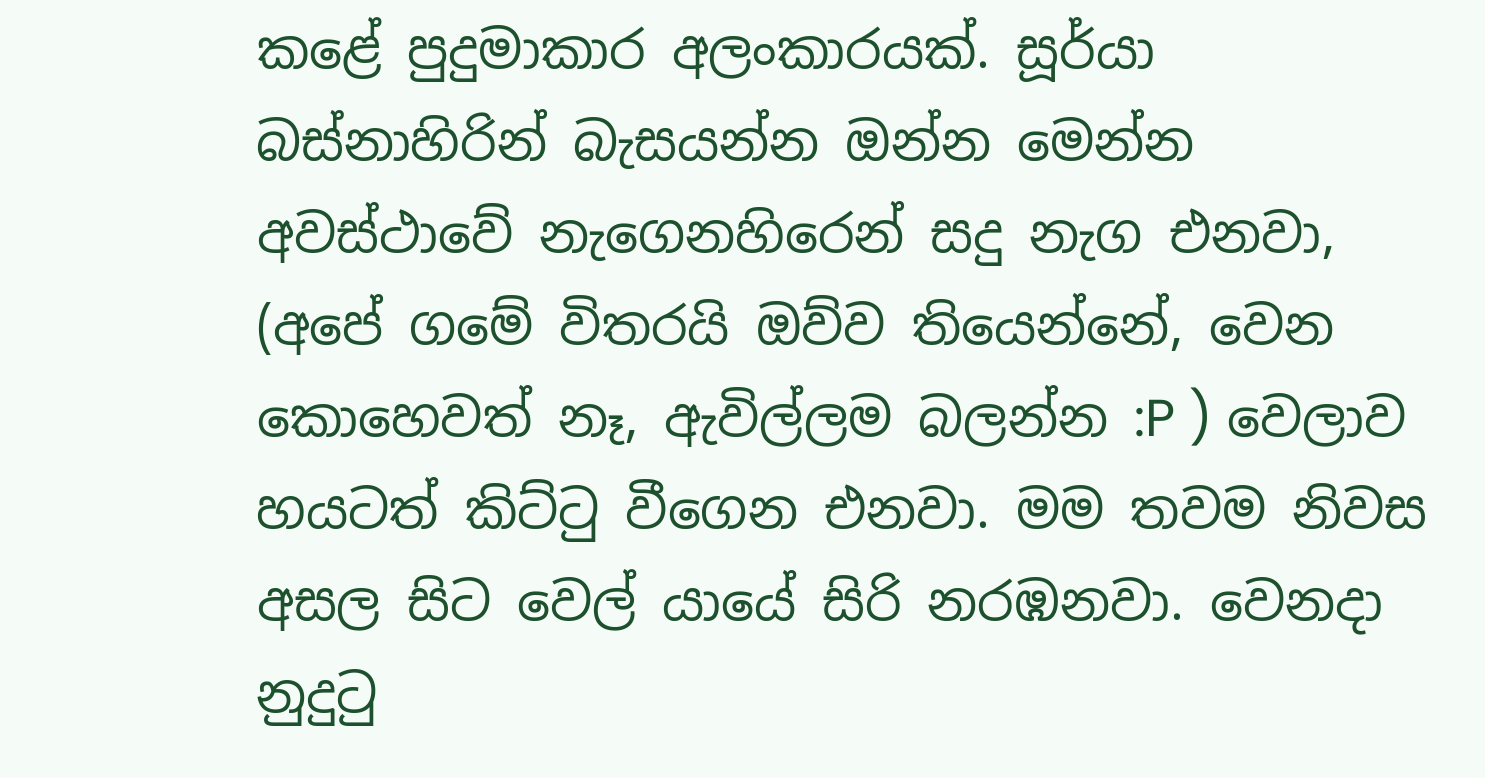කළේ පුදුමාකාර අලංකාරයක්. සූර්යා බස්නාහිරින් බැසයන්න ඔන්න මෙන්න අවස්ථාවේ නැගෙනහිරෙන් සදු නැග එනවා, (අපේ ගමේ විතරයි ඔව්ව තියෙන්නේ, වෙන කොහෙවත් නෑ, ඇවිල්ලම බලන්න :P ) වෙලාව හයටත් කිට්ටු වීගෙන එනවා. මම තවම නිවස අසල සිට වෙල් යායේ සිරි නරඹනවා. වෙනදා නුදුටු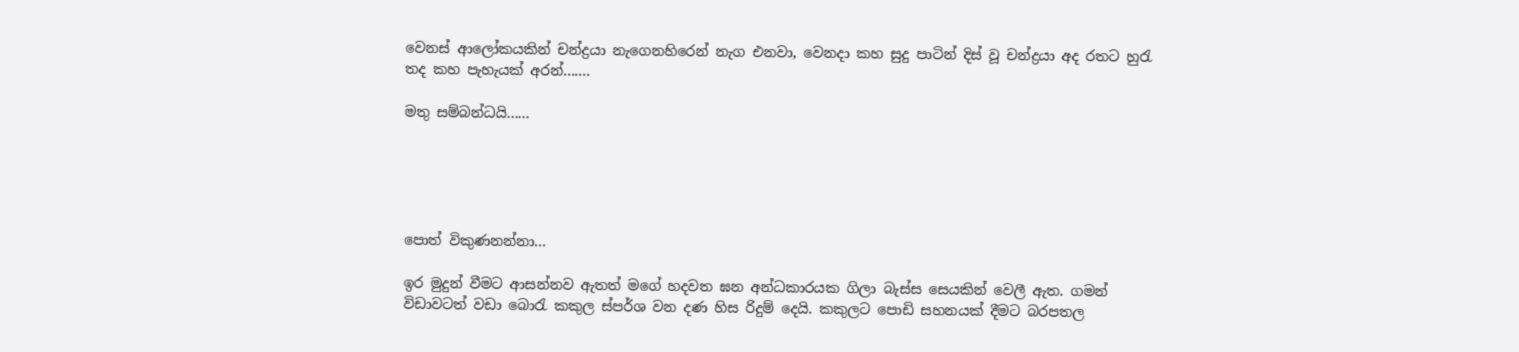වෙනස් ආලෝකයකින් චන්ද්‍ර‍යා නැගෙනහිරෙන් නැග එනවා, වෙනදා කහ සුදු පාටින් දිස් වූ චන්ද්‍රයා අද රතට හුරැ තද කහ පැහැයක් අරන්.......

මතු සම්බන්ධයි......





පොත් විකුණනන්නා...

ඉර මුදුන් වීමට ආසන්නව ඇතත් මගේ හදවත ඝන අන්ධකාරයක ගිලා බැස්ස සෙයකින් වෙලී ඇත. ගමන් විඩාවටත් වඩා බොරැ කකුල ස්පර්ශ වන දණ හිස රිදුම් දෙයි. කකුලට පොඩි සහනයක් දීමට බරපතල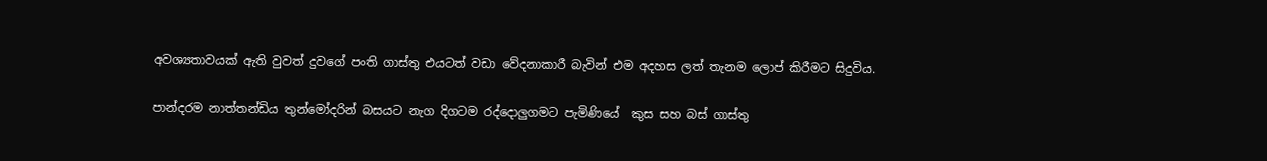අවශ්‍යතාවයක් ඇති වුවත් දුවගේ පංති ගාස්තු එයටත් වඩා වේදනාකාරී බැවින් එම අදහස ලත් තැනම ලොප් කිරීමට සිදුවිය.

පාන්දරම නාත්තන්ඩිය තුන්මෝදරින් බසයට නැග දිගටම රද්දොලුගමට පැමිණියේ  කුස සහ බස් ගාස්තු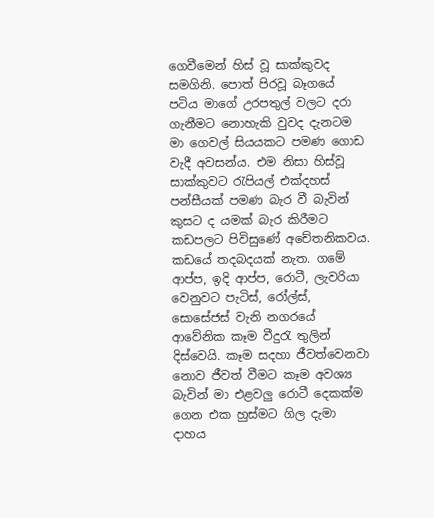ගෙවීමෙන් හිස් වූ සාක්කුවද සමගිනි. පොත් පිරවූ බෑගයේ පටිය මාගේ උරපතුල් වලට දරා ගැනීමට නොහැකි වුවද දැනටම මා ගෙවල් සියයකට පමණ ගොඩ වැදී අවසන්ය. එම නිසා හිස්වූ සාක්කුවට රැපියල් එක්දහස් පන්සීයක් පමණ බැර වී බැවින් කුසට ද යමක් බැර කිරීමට කඩපලට පිවිසුණේ අචේතනිකවය. කඩයේ තදබදයක් නැත. ගමේ ආප්ප, ඉදි ආප්ප, රොටී, ලැවරියා  වෙනුවට පැටිස්, රෝල්ස්, සොසේජස් වැනි නගරයේ ආවේනික කෑම වීදුරැ තුලින් දිස්වෙයි. කෑම සදහා ජීවත්වෙනවා නොව ජීවත් වීමට කෑම අවශ්‍ය බැවින් මා එළවලු රොටී දෙකක්ම ගෙන එක හුස්මට ගිල දැමා දාහය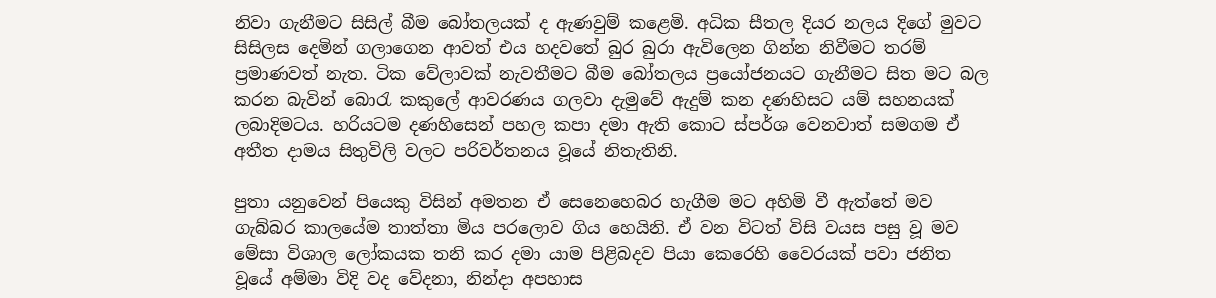නිවා ගැනීමට සිසිල් බීම බෝතලයක් ද ඇණවුම් කළෙමි. අධික සීතල දියර නලය දිගේ මුවට සිසිලස දෙමින් ගලාගෙන ආවත් එය හදවතේ බුර බුරා ඇවිලෙන ගින්න නිවීමට තරම් ප්‍රමාණවත් නැත. ටික වේලාවක් නැවතීමට බීම බෝතලය ප්‍රයෝජනයට ගැනීමට සිත මට බල කරන බැවින් බොරැ කකුලේ ආවරණය ගලවා දැමුවේ ඇදුම් කන දණහිසට යම් සහනයක් ලබාදිමටය. හරියටම දණහිසෙන් පහල කපා දමා ඇති කොට ස්පර්ශ වෙනවාත් සමගම ඒ අතීත දාමය සිතුවිලි වලට පරිවර්තනය වූයේ නිතැතිනි.

පුතා යනුවෙන් පියෙකු විසින් අමතන ඒ සෙනෙහෙබර හැගීම මට අහිමි වී ඇත්තේ මව ගැබ්බර කාලයේම තාත්තා මිය පරලොව ගිය හෙයිනි. ඒ වන විටත් විසි වයස පසු වූ මව මේසා විශාල ලෝකයක තනි කර දමා යාම පිළිබදව පියා කෙරෙහි වෛරයක් පවා ජනිත වූයේ අම්මා විදි වද වේදනා, නින්දා අපහාස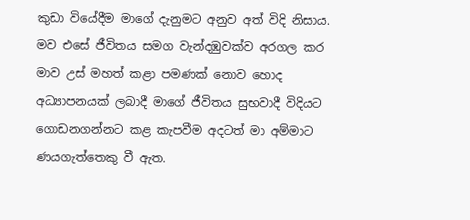කුඩා වියේදීම මාගේ දැනුමට අනුව අත් විදි නිසාය. මව එසේ ජීවිතය සමග වැන්දඹුවක්ව අරගල කර මාව උස් මහත් කළා පමණක් නොව හොද අධ්‍යාපනයක් ලබාදී මාගේ ජීවිතය සුභවාදී විදියට ගොඩනගන්නට කළ කැපවීම අදටත් මා අම්මාට ණයගැත්තෙකු වී ඇත.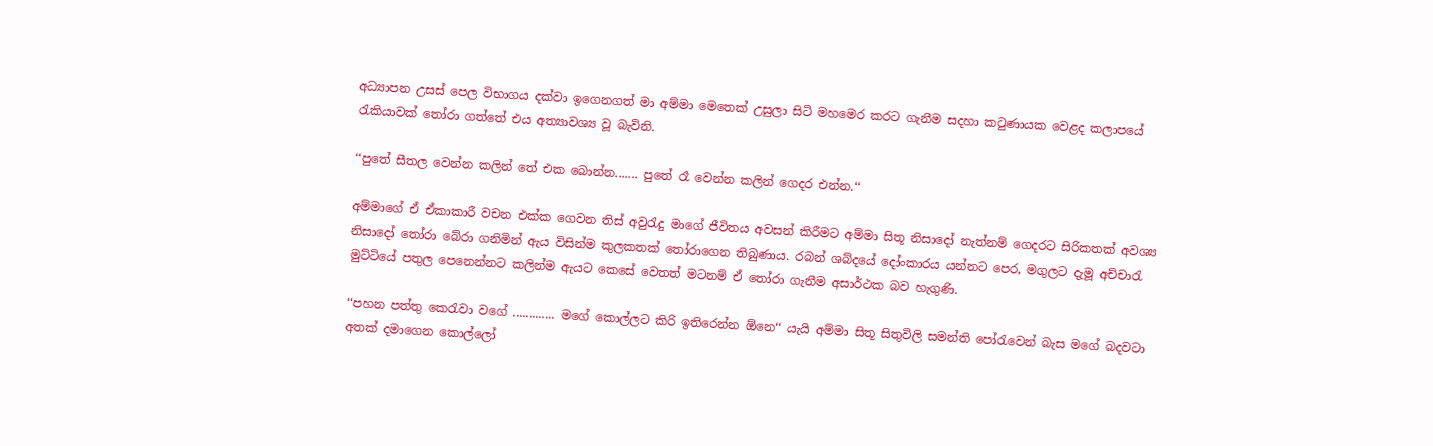අධ්‍යාපන උසස් පෙල විභාගය දක්වා ඉගෙනගත් මා අම්මා මෙතෙක් උසුලා සිටි මහමෙර කරට ගැනීම සදහා කටුණායක වෙළද කලාපයේ රැකියාවක් තෝරා ගත්තේ එය අත්‍යාවශ්‍ය වූ බැවිනි.

‘‘පුතේ සීතල වෙන්න කලින් තේ එක බොන්න....... පුතේ රෑ වෙන්න කලින් ගෙදර එන්න.‘‘

අම්මාගේ ඒ ඒකාකාරී වචන එක්ක ගෙවන තිස් අවුරැදු මාගේ ජීවිතය අවසන් කිරීමට අම්මා සිතූ නිසාදෝ නැත්නම් ගෙදරට සිරිකතක් අවශ්‍ය නිසාදෝ තෝරා බේරා ගනිමින් ඇය විසින්ම කුලකතක් තෝරාගෙන තිබුණාය. රබන් ශබ්දයේ දෝංකාරය යන්නට පෙර, මගුලට දැමූ අච්චාරැ මුට්ටියේ පතුල පෙනෙන්නට කලින්ම ඇයට කෙසේ වෙතත් මටනම් ඒ තෝරා ගැනීම අසාර්ථක බව හැගුණි.

‘‘පහන පත්තු කෙරැවා වගේ ............. මගේ කොල්ලට කිරි ඉතිරෙන්න ඕනෙ‘‘ යැයි අම්මා සිතූ සිතුවිලි සමන්ති පෝරැවෙන් බැස මගේ බදවටා අතක් දමාගෙන කොල්ලෝ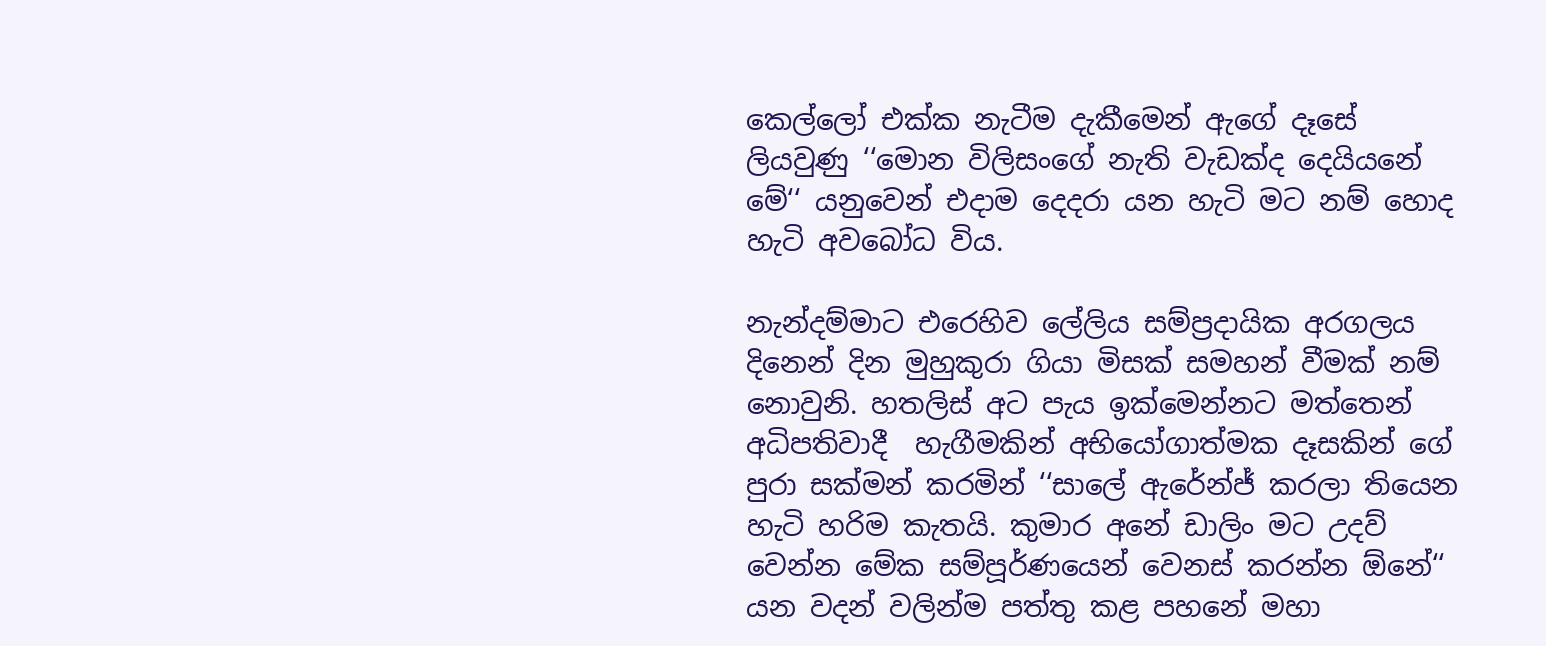කෙල්ලෝ එක්ක නැටීම දැකීමෙන් ඇගේ දෑසේ ලියවුණු ‘‘මොන විලිසංගේ නැති වැඩක්ද දෙයියනේ මේ‘‘ යනුවෙන් එදාම දෙදරා යන හැටි මට නම් හොද හැටි අවබෝධ විය.

නැන්දම්මාට එරෙහිව ලේලිය සම්ප්‍රදායික අරගලය දිනෙන් දින මුහුකුරා ගියා මිසක් සමහන් වීමක් නම් නොවුනි. හතලිස් අට පැය ඉක්මෙන්නට මත්තෙන් අධිපතිවාදී  හැගීමකින් අභියෝගාත්මක දෑසකින් ගේ පුරා සක්මන් කරමින් ‘‘සාලේ ඇරේන්ජ් කරලා තියෙන හැටි හරිම කැතයි. කුමාර අනේ ඩාලිං මට උදව් වෙන්න මේක සම්පූර්ණයෙන් වෙනස් කරන්න ඕනේ‘‘ යන වදන් වලින්ම පත්තු කළ පහනේ මහා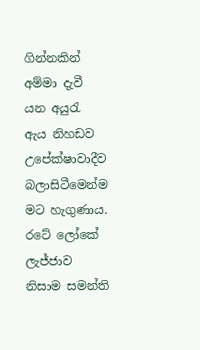ගින්නකින් අම්මා දැවී යන අයුරැ ඇය නිහඩව උපේක්ෂාවාදීව බලාසිටීමෙන්ම මට හැගුණාය. රටේ ලෝකේ ලැජ්ජාව නිසාම සමන්ති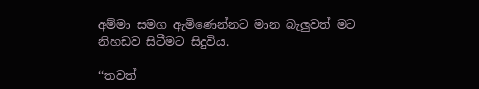අම්මා සමග ඇමිණෙන්නට මාන බැලුවත් මට නිහඩව සිටීමට සිදුවිය.

‘‘තවත්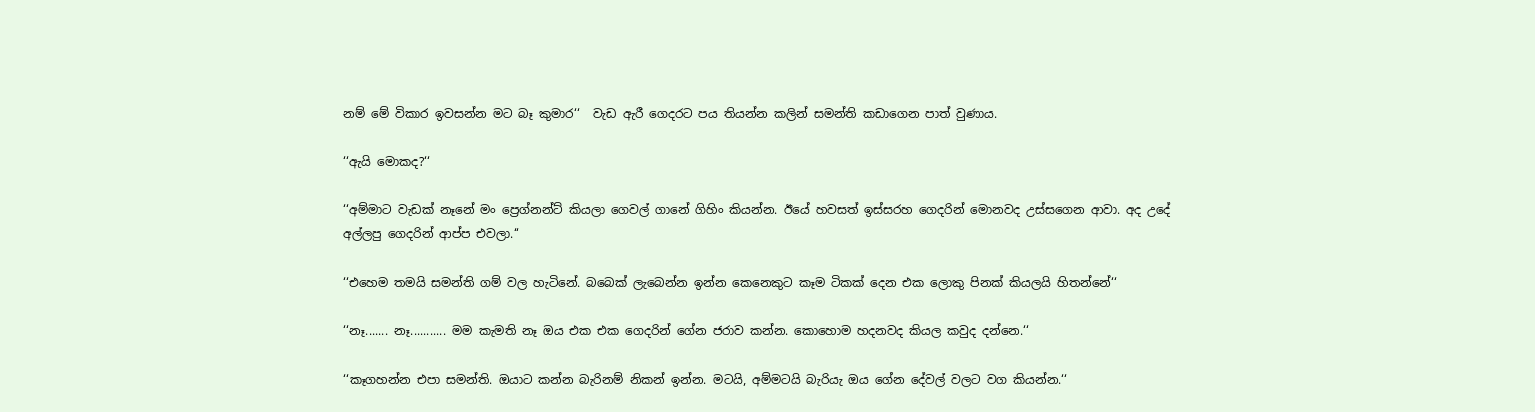නම් මේ විකාර ඉවසන්න මට බෑ කුමාර‘‘  වැඩ ඇරී ගෙදරට පය තියන්න කලින් සමන්ති කඩාගෙන පාත් වුණාය.

‘‘ඇයි මොකද?‘‘

‘‘අම්මාට වැඩක් නෑනේ මං ප්‍රෙග්නන්ට් කියලා ගෙවල් ගානේ ගිහිං කියන්න. ඊයේ හවසත් ඉස්සරහ ගෙදරින් මොනවද උස්සගෙන ආවා. අද උදේ අල්ලපු ගෙදරින් ආප්ප එවලා.‘‘

‘‘එහෙම තමයි සමන්ති ගම් වල හැටිනේ. බබෙක් ලැබෙන්න ඉන්න කෙනෙකුට කෑම ටිකක් දෙන එක ලොකු පිනක් කියලයි හිතන්නේ‘‘

‘‘නෑ....... නෑ........... මම කැමති නෑ ඔය එක එක ගෙදරින් ගේන ජරාව කන්න. කොහොම හදනවද කියල කවුද දන්නෙ.‘‘

‘‘කෑගහන්න එපා සමන්ති. ඔයාට කන්න බැරිනම් නිකන් ඉන්න. මටයි, අම්මටයි බැරියැ ඔය ගේන දේවල් වලට වග කියන්න.‘‘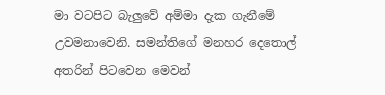මා වටපිට බැලුවේ අම්මා දැක ගැනීමේ උවමනාවෙනි. සමන්තිගේ මනහර දෙතොල් අතරින් පිටවෙන මෙවන්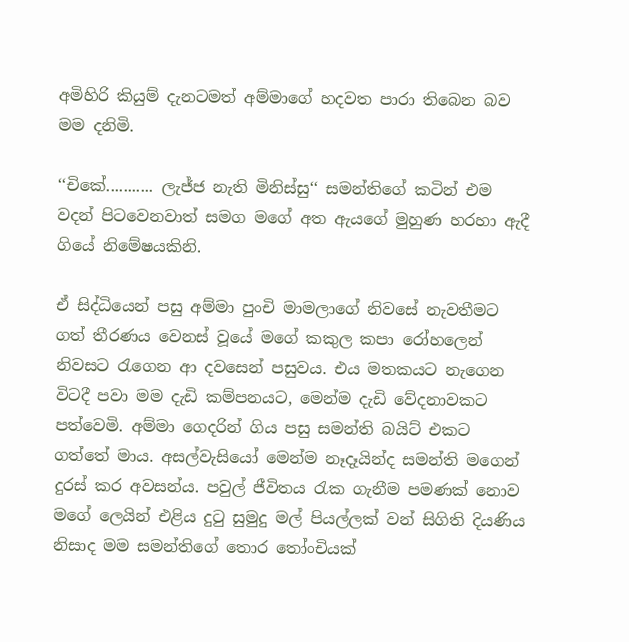අමිහිරි කියුම් දැනටමත් අම්මාගේ හදවත පාරා තිබෙන බව මම දනිමි.

‘‘චිකේ........... ලැජ්ජ නැති මිනිස්සු‘‘ සමන්තිගේ කටින් එම වදන් පිටවෙනවාත් සමග මගේ අත ඇයගේ මුහුණ හරහා ඇදී ගියේ නිමේෂයකිනි.

ඒ සිද්ධියෙන් පසු අම්මා පුංචි මාමලාගේ නිවසේ නැවතීමට ගත් තීරණය වෙනස් වූයේ මගේ කකුල කපා රෝහලෙන් නිවසට රැගෙන ආ දවසෙන් පසුවය. එය මතකයට නැගෙන විටදී පවා මම දැඩි කම්පනයට, මෙන්ම දැඩි වේදනාවකට පත්වෙමි. අම්මා ගෙදරින් ගිය පසු සමන්ති බයිට් එකට ගත්තේ මාය. අසල්වැසියෝ මෙන්ම නෑදෑයින්ද සමන්ති මගෙන් දුරස් කර අවසන්ය. පවුල් ජීවිතය රැක ගැනීම පමණක් නොව මගේ ලෙයින් එළිය දුටු සුමුදු මල් පියල්ලක් වන් සිගිති දියණිය නිසාද මම සමන්තිගේ තොර තෝංචියක්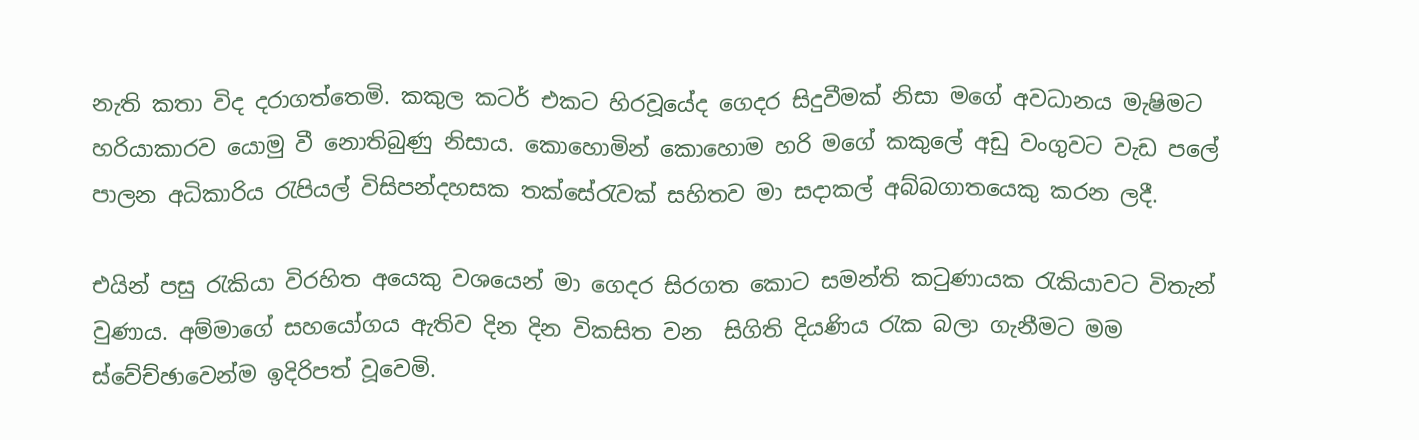නැති කතා විද දරාගත්තෙමි. කකුල කටර් එකට හිරවූයේද ගෙදර සිදුවීමක් නිසා මගේ අවධානය මැෂිමට හරියාකාරව යොමු වී නොතිබුණු නිසාය. කොහොමින් කොහොම හරි මගේ කකුලේ අඩු වංගුවට වැඩ පලේ පාලන අධිකාරිය රැපියල් විසිපන්දහසක තක්සේරැවක් සහිතව මා සදාකල් අබ්බගාතයෙකු කරන ලදී.

එයින් පසු රැකියා විරහිත අයෙකු වශයෙන් මා ගෙදර සිරගත කොට සමන්ති කටුණායක රැකියාවට විතැන් වුණාය. අම්මාගේ සහයෝගය ඇතිව දින දින විකසිත වන  සිගිති දියණිය රැක බලා ගැනීමට මම ස්වේච්ඡාවෙන්ම ඉදිරිපත් වූවෙමි.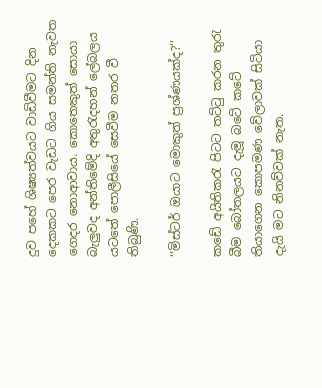දුව පහේ ශිෂ්‍යත්වයට වාඩිවීමට දින දෙකකට පෙර වැඩට ගිය සමන්ති නැවත ගෙදර නොආවාය. කොතෙකුත් සොයා බැලුවද අන්තිමේදි අතුරැදහන් ලේබලය යටතේ පොලීසියේ සෙවීම නතර වී තිබුණි.

‘‘මිස්ටර් ඔයාට මොකුත් ප්‍රශ්ණයක්ද?‘‘

කඩේ අයිතිකරැ පිටට තට්ටු කරන තුරැ බීම බෝතලයට දැමූ බටේ කටේ තියාගෙන කොපමණ වේලාවක් සිටියා දැයි මට නිනව්වක් නැත.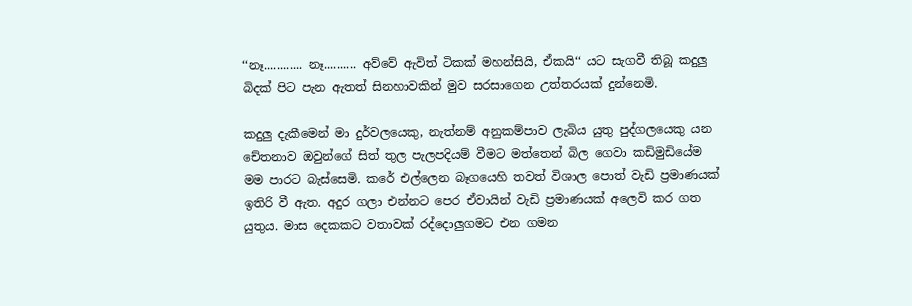‘‘නෑ............ නෑ.......... අව්වේ ඇවිත් ටිකක් මහන්සියි, ඒකයි‘‘ යට සැගවී තිබූ කදුලු බිදක් පිට පැන ඇතත් සිනහාවකින් මුව සරසාගෙන උත්තරයක් දුන්නෙමි.

කදුලු දැකීමෙන් මා දුර්වලයෙකු, නැත්නම් අනුකම්පාව ලැබිය යුතු පුද්ගලයෙකු යන චේතනාව ඔවුන්ගේ සිත් තුල පැලපදියම් වීමට මත්තෙන් බිල ගෙවා කඩිමුඩියේම මම පාරට බැස්සෙමි. කරේ එල්ලෙන බෑගයෙහි තවත් විශාල පොත් වැඩි ප්‍රමාණයක් ඉතිරි වී ඇත. අදුර ගලා එන්නට පෙර ඒවායින් වැඩි ප්‍රමාණයක් අලෙවි කර ගත යුතුය. මාස දෙකකට වතාවක් රද්දොලුගමට එන ගමන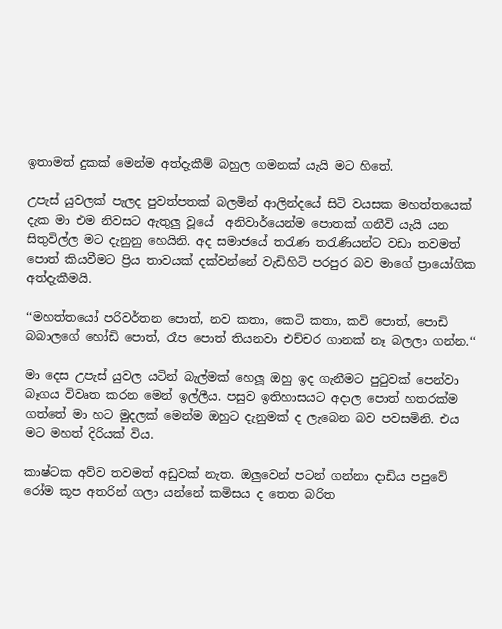ඉතාමත් දුකක් මෙන්ම අත්දැකීම් බහුල ගමනක් යැයි මට හිතේ.

උපැස් යුවලක් පැලද පුවත්පතක් බලමින් ආලින්දයේ සිටි වයසක මහත්තයෙක් දැක මා එම නිවසට ඇතුලු වූයේ  අනිවාර්යෙන්ම පොතක් ගනීවි යැයි යන සිතුවිල්ල මට දැනුනු හෙයිනි. අද සමාජයේ තරැණ තරැණියන්ට වඩා තවමත් පොත් කියවීමට ප්‍රිය තාවයක් දක්වන්නේ වැඩිහිටි පරපුර බව මාගේ ප්‍රායෝගික අත්දැකීමයි.

‘‘මහත්තයෝ පරිවර්තන පොත්, නව කතා, කෙටි කතා, කවි පොත්, පොඩි බබාලගේ හෝඩි පොත්, රෑප පොත් තියනවා එච්චර ගානක් නෑ බලලා ගන්න.‘‘

මා දෙස උපැස් යුවල යටින් බැල්මක් හෙලූ ඔහු ඉද ගැනීමට පුටුවක් පෙන්වා බෑගය විවෘත කරන මෙන් ඉල්ලීය. පසුව ඉතිහාසයට අදාල පොත් හතරක්ම ගත්තේ මා හට මුදලක් මෙන්ම ඔහුට දැනුමක් ද ලැබෙන බව පවසමිනි. එය මට මහත් දිරියක් විය.

කාෂ්ටක අව්ව තවමත් අඩුවක් නැත. ඔලුවෙන් පටන් ගන්නා දාඩිය පපුවේ රෝම කූප අතරින් ගලා යන්නේ කමිසය ද තෙත බරිත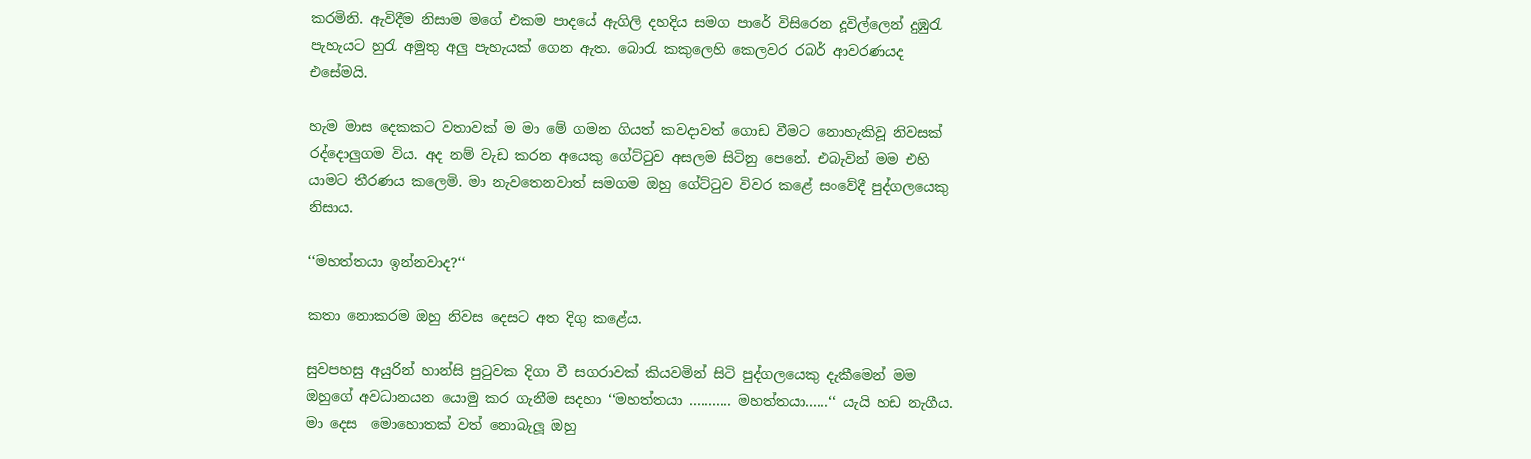කරමිනි. ඇවිදීම නිසාම මගේ එකම පාදයේ ඇගිලි දහදිය සමග පාරේ විසිරෙන දූවිල්ලෙන් දුඹුරැ පැහැයට හුරැ අමුතු අලු පැහැයක් ගෙන ඇත. බොරැ කකුලෙහි කෙලවර රබර් ආවරණයද එසේමයි.

හැම මාස දෙකකට වතාවක් ම මා මේ ගමන ගියත් කවදාවත් ගොඩ වීමට නොහැකිවූ නිවසක් රද්දොලුගම විය. අද නම් වැඩ කරන අයෙකු ගේට්ටුව අසලම සිටිනු පෙනේ. එබැවින් මම එහි යාමට තීරණය කලෙමි. මා නැවතෙනවාත් සමගම ඔහු ගේට්ටුව විවර කළේ සංවේදී පුද්ගලයෙකු නිසාය.

‘‘මහත්තයා ඉන්නවාද?‘‘

කතා නොකරම ඔහු නිවස දෙසට අත දිගු කළේය.

සුවපහසු අයුරින් හාන්සි පුටුවක දිගා වී සගරාවක් කියවමින් සිටි පුද්ගලයෙකු දැකීමෙන් මම ඔහුගේ අවධානයන යොමු කර ගැනීම සදහා ‘‘මහත්තයා ........... මහත්තයා......‘‘ යැයි හඩ නැගීය. මා දෙස  මොහොතක් වත් නොබැලූ ඔහු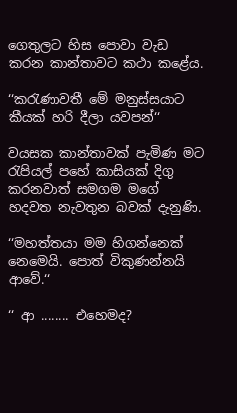ගෙතුලට හිස පොවා වැඩ කරන කාන්තාවට කථා කළේය.

‘‘කරැණාවතී මේ මනුස්සයාට කීයක් හරි දීලා යවපන්‘‘

වයසක කාන්තාවක් පැමිණ මට රැපියල් පහේ කාසියක් දිගු කරනවාත් සමගම මගේ හදවත නැවතුන බවක් දැනුණි.

‘‘මහත්තයා මම හිගන්නෙක් නෙමෙයි. පොත් විකුණන්නයි ආවේ.‘‘

‘‘ ආ ........ එහෙමද?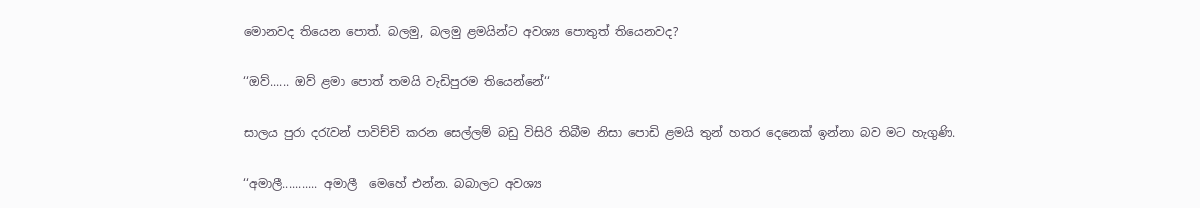මොනවද තියෙන පොත්. බලමු, බලමු ළමයින්ට අවශ්‍ය පොතුත් තියෙනවද?

‘‘ඔව්...... ඔව් ළමා පොත් තමයි වැඩිපුරම තියෙන්නේ‘‘

සාලය පුරා දරැවන් පාවිච්චි කරන සෙල්ලම් බඩු විසිරි තිබීම නිසා පොඩි ළමයි තුන් හතර දෙනෙක් ඉන්නා බව මට හැගුණි.

‘‘අමාලී........... අමාලී  මෙහේ එන්න. බබාලට අවශ්‍ය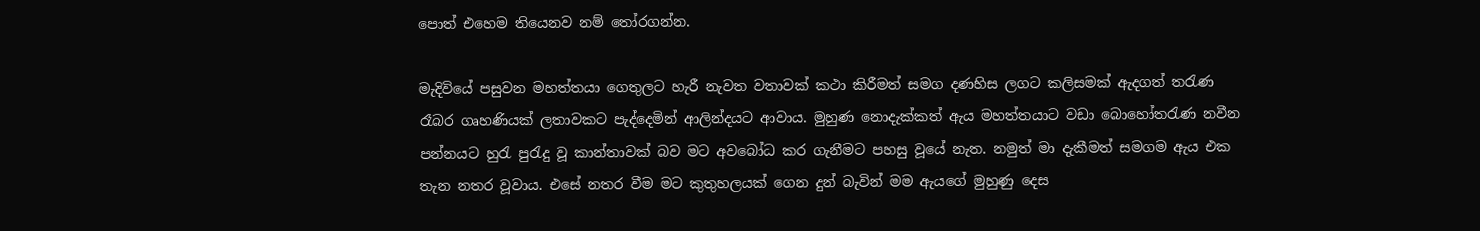පොත් එහෙම තියෙනව නම් තෝරගන්න.

මැදිවියේ පසුවන මහත්තයා ගෙතුලට හැරී නැවත වතාවක් කථා කිරීමත් සමග දණහිස ලගට කලිසමක් ඇදගත් තරැණ රෑබර ගෘහණියක් ලතාවකට පැද්දෙමින් ආලින්දයට ආවාය. මුහුණ නොදැක්කත් ඇය මහත්තයාට වඩා බොහෝතරැණ නවීන පන්නයට හුරැ පුරැදු වූ කාන්තාවක් බව මට අවබෝධ කර ගැනීමට පහසු වූයේ නැත. නමුත් මා දැකීමත් සමගම ඇය එක තැන නතර වූවාය. එසේ නතර වීම මට කුතුහලයක් ගෙන දුන් බැවින් මම ඇයගේ මුහුණු දෙස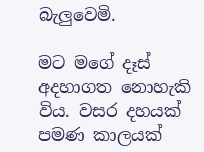බැලුවෙමි.

මට මගේ දෑස් අදහාගත නොහැකි විය. වසර දහයක් පමණ කාලයක්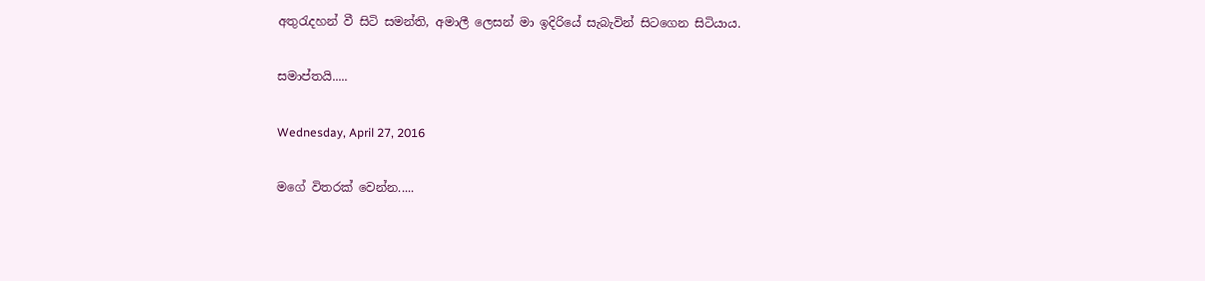අතුරැදහන් වී සිටි සමන්ති, අමාලී ලෙසන් මා ඉදිරියේ සැබැවින් සිටගෙන සිටියාය.

සමාප්තයි.....

Wednesday, April 27, 2016

මගේ විතරක් වෙන්න.....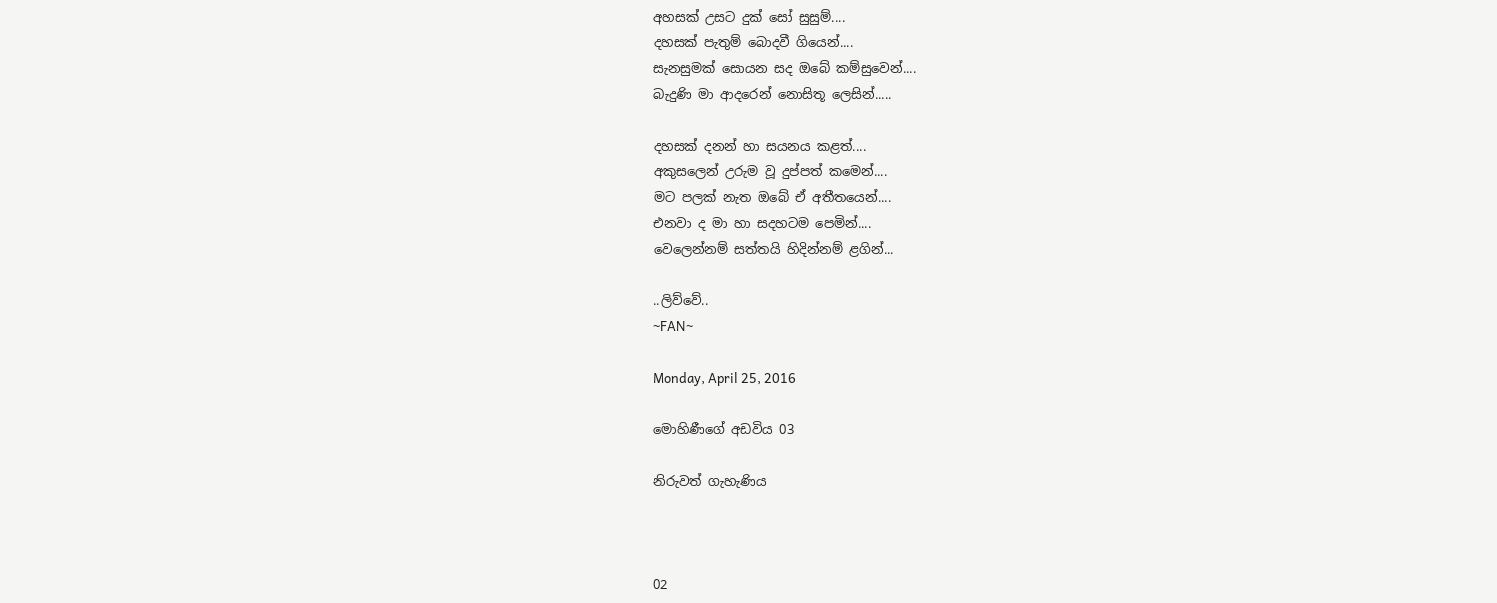අහසක් උසට දුක් සෝ සුසුම්....
දහසක් පැතුම් බොදවී ගියෙන්....
සැනසුමක් සොයන සද ඔබේ කම්සුවෙන්....
බැදුණි මා ආදරෙන් නොසිතූ ලෙසින්.....

දහසක් දනන් හා සයනය කළත්....
අකුසලෙන් උරුම වූ දුප්පත් කමෙන්....
මට පලක් නැත ඔබේ ඒ අතීතයෙන්....
එනවා ද මා හා සදහටම පෙමින්....
වෙලෙන්නම් සත්තයි හිදින්නම් ළගින්...

..ලිව්වේ..
~FAN~

Monday, April 25, 2016

මොහිණීගේ අඩවිය 03

නිරුවත් ගැහැණිය



02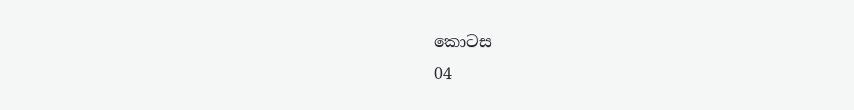කොටස                                                                            04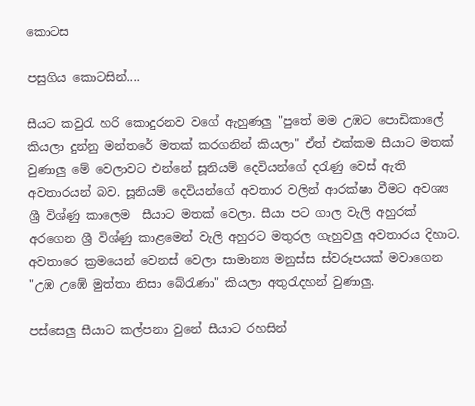කොටස

පසුගිය කොටසින්....

සීයට කවුරැ හරි කොදුරනව වගේ ඇහුණලු "පුතේ මම උඹට පොඩිකාලේ කියලා දුන්නු මන්තරේ මතක් කරගනින් කියලා" ඒත් එක්කම සීයාට මතක් වුණාලු මේ වෙලාවට එන්නේ සූනියම් දෙවියන්ගේ දරැණු වෙස් ඇති අවතාරයන් බව. සූනියම් දෙවියන්ගේ අවතාර වලින් ආරක්ෂා වීමට අවශ්‍ය ශ්‍රී විශ්ණු කාලෙම  සීයාට මතක් වෙලා. සීයා පට ගාල වැලි අහුරක් අරගෙන ශ්‍රී විශ්ණු කාළමෙන් වැලි අහුරට මතුරල ගැහුවලු අවතාරය දිහාට. අවතාරෙ ක්‍රමයෙන් වෙනස් වෙලා සාමාන්‍ය මනුස්ස ස්වරූපයක් මවාගෙන "උඹ උඹේ මුත්තා නිසා බේරැණා" කියලා අතුරැදහන් වුණාලු.

පස්සෙලු සීයාට කල්පනා වුනේ සීයාට රහසින්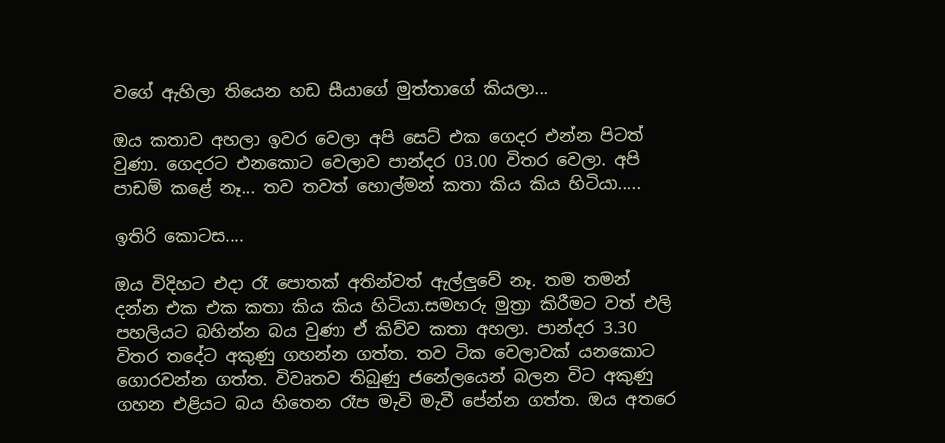වගේ ඇහිලා තියෙන හඩ සීයාගේ මුත්තාගේ කියලා...

ඔය කතාව අහලා ඉවර වෙලා අපි සෙට් එක ගෙදර එන්න පිටත් වුණා. ගෙදරට එනකොට වෙලාව පාන්දර 03.00 විතර වෙලා. අපි පාඩම් කළේ නෑ... තව තවත් හොල්මන් කතා කිය කිය හිටියා.....

ඉතිරි කොටස....

ඔය විදිහට එදා රෑ පොතක් අතින්වත් ඇල්ලුවේ නෑ. තම තමන් දන්න එක එක කතා කිය කිය හිටියා.සමහරු මුත්‍රා කිරීමට වත් එලි පහලියට බහින්න බය වුණා ඒ කිව්ව කතා අහලා. පාන්දර 3.30 විතර තදේට අකුණු ගහන්න ගත්ත. තව ටික වෙලාවක් යනකොට ගොරවන්න ගත්ත. විවෘතව තිබුණු ජනේලයෙන් බලන විට අකුණු ගහන එළියට බය හිතෙන රෑප මැවි මැවී පේන්න ගත්ත. ඔය අතරෙ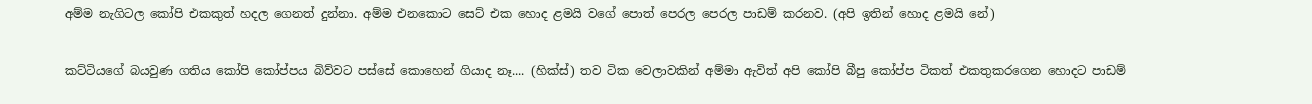අම්ම නැගිටල කෝපි එකකුත් හදල ගෙනත් දුන්නා. අම්ම එනකොට සෙට් එක හොද ළමයි වගේ පොත් පෙරල පෙරල පාඩම් කරනව. (අපි ඉතින් හොද ළමයි නේ)

කට්ටියගේ බයවුණ ගතිය කෝපි කෝප්පය බිව්වට පස්සේ කොහෙන් ගියාද නෑ.... (හික්ස්) තව ටික වෙලාවකින් අම්මා ඇවිත් අපි කෝපි බීපු කෝප්ප ටිකත් එකතුකරගෙන හොදට පාඩම්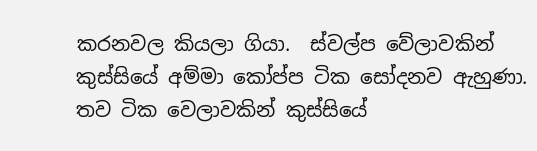කරනවල කියලා ගියා.  ස්වල්ප වේලාවකින් කුස්සියේ අම්මා කෝප්ප ටික සෝදනව ඇහුණා. තව ටික වෙලාවකින් කුස්සියේ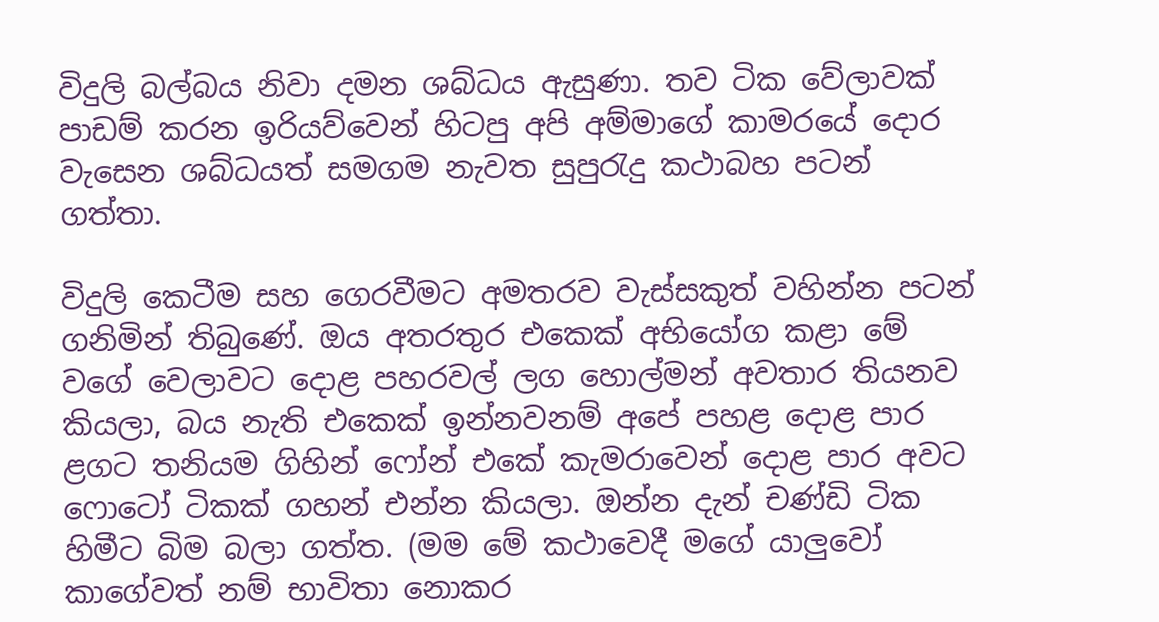විදුලි බල්බය නිවා දමන ශබ්ධය ඇසුණා. තව ටික වේලාවක් පාඩම් කරන ඉරියව්වෙන් හිටපු අපි අම්මාගේ කාමරයේ දොර වැසෙන ශබ්ධයත් සමගම නැවත සුපුරැදු කථාබහ පටන් ගත්තා.

විදුලි කෙටීම සහ ගෙරවීමට අමතරව වැස්සකුත් වහින්න පටන් ගනිමින් තිබුණේ. ඔය අතරතුර එකෙක් අභියෝග කළා මේ වගේ වෙලාවට දොළ පහරවල් ලග හොල්මන් අවතාර තියනව කියලා, බය නැති එකෙක් ඉන්නවනම් අපේ පහළ දොළ පාර ළගට තනියම ගිහින් ෆෝන් එකේ කැමරාවෙන් දොළ පාර අවට ෆොටෝ ටිකක් ගහන් එන්න කියලා. ඔන්න දැන් චණ්ඩි ටික හිමීට බිම බලා ගත්ත. (මම මේ කථාවෙදී මගේ යාලුවෝ කාගේවත් නම් භාවිතා නොකර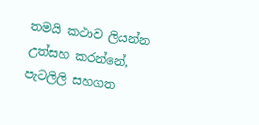තමයි කථාව ලියන්න උත්සහ කරන්නේ, පැටලිලි සහගත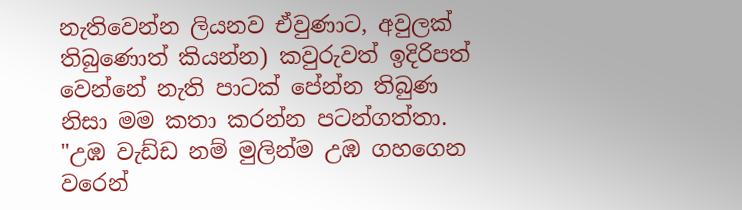නැතිවෙන්න ලියනව ඒවුණාට, අවුලක් තිබුණොත් කියන්න) කවුරුවත් ඉදිරිපත් වෙන්නේ නැති පාටක් පේන්න තිබුණ නිසා මම කතා කරන්න පටන්ගත්තා. "උඹ වැඩ්ඩ නම් මුලින්ම උඹ ගහගෙන වරෙන්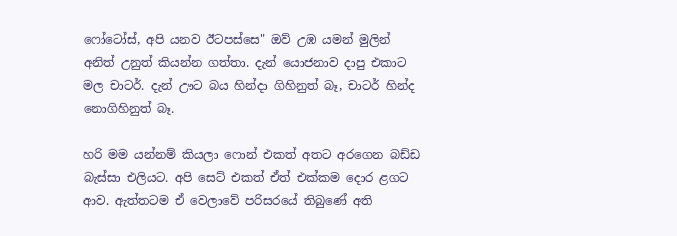ෆෝටෝස්, අපි යනව ඊටපස්සෙ" ඔව් උඹ යමන් මුලින් අනිත් උනුත් කියන්න ගත්තා. දැන් යොජනාව දාපු එකාට මල චාටර්. දැන් ඌට බය හින්දා ගිහිනුත් බෑ, චාටර් හින්ද නොගිහිනුත් බෑ.

හරි මම යන්නම් කියලා ෆොන් එකත් අතට අරගෙන බඩ්ඩ බැස්සා එලියට. අපි සෙට් එකත් ඒත් එක්කම දොර ළගට ආව. ඇත්තටම ඒ වෙලාවේ පරිසරයේ තිබුණේ අති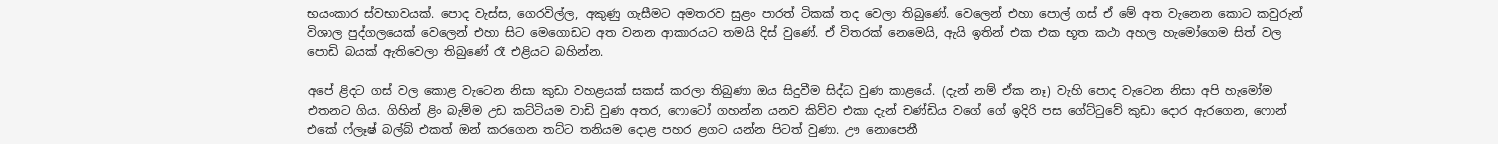භයංකාර ස්වභාවයක්. පොද වැස්ස, ගෙරවිල්ල, අකුණු ගැසීමට අමතරව සුළං පාරත් ටිකක් තද වෙලා තිබුණේ. වෙලෙන් එහා පොල් ගස් ඒ මේ අත වැනෙන කොට කවුරුන් විශාල පුද්ගලයෙක් වෙලෙන් එහා සිට මෙගොඩට අත වනන ආකාරයට තමයි දිස් වුණේ. ඒ විතරක් නෙමෙයි, ඇයි ඉතින් එක එක භූත කථා අහල හැමෝගෙම සිත් වල පොඩි බයක් ඇතිවෙලා තිබුණේ රෑ එළියට බහින්න.

අපේ ළිදට ගස් වල කොළ වැටෙන නිසා කුඩා වහළයක් සකස් කරලා තිබුණා ඔය සිදුවීම සිද්ධ වුණ කාළයේ. (දැන් නම් ඒක නෑ) වැහි පොද වැටෙන නිසා අපි හැමෝම එතනට ගිය. ගිහින් ළිං බැම්ම උඩ කට්ටියම වාඩි වුණ අතර, ෆොටෝ ගහන්න යනව කිව්ව එකා දැන් චණ්ඩිය වගේ ගේ ඉදිරි පස ගේට්ටුවේ කුඩා දොර ඇරගෙන, ෆොන් එකේ ෆ්ලෑෂ් බල්බ් එකත් ඔන් කරගෙන තට්ට තනියම දොළ පහර ළගට යන්න පිටත් වුණා. ඌ නොපෙනී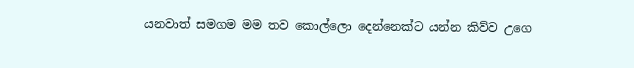යනවාත් සමගම මම තව කොල්ලො දෙන්නෙක්ට යන්න කිව්ව උගෙ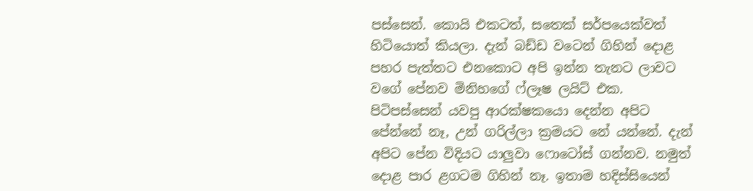පස්සෙන්. කොයි එකටත්, සතෙක් සර්පයෙක්වත් හිටියොත් කියලා. දැන් බඩ්ඩ වටෙන් ගිහින් දොළ පහර පැත්තට එනකොට අපි ඉන්න තැනට ලාවට වගේ පේනව මිනිහගේ ෆ්ලෑෂ ලයිට් එක. පිටිපස්සෙන් යවපු ආරක්ෂකයො දෙන්න අපිට පේන්නේ නෑ, උන් ගරිල්ලා ක්‍ර‍මයට නේ යන්නේ. දැන් අපිට පේන විදියට යාලුවා ෆොටෝස් ගන්නව. නමුත් දොළ පාර ළගටම ගිහින් නෑ. ඉතාම හදිස්සියෙන්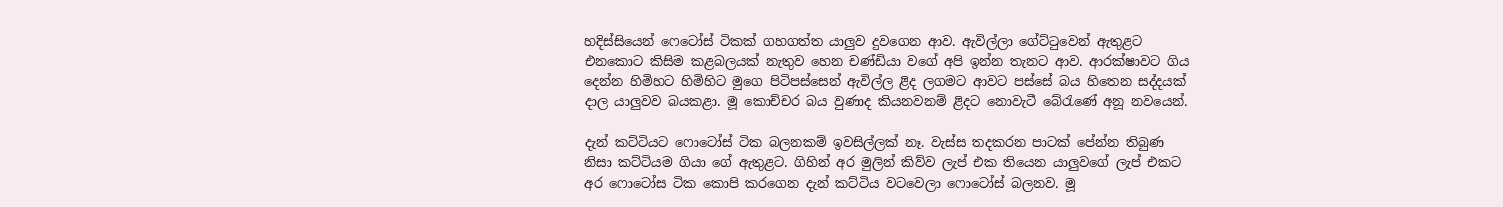හදිස්සියෙන් ෆෙටෝස් ටිකක් ගහගත්ත යාලුව දුවගෙන ආව. ඇවිල්ලා ගේට්ටුවෙන් ඇතුළට එනකොට කිසිම කළබලයක් නැතුව හෙන චණ්ඩියා වගේ අපි ඉන්න තැනට ආව. ආරක්ෂාවට ගිය දෙන්න හිමිහට හිමිහිට මුගෙ පිටිපස්සෙන් ඇවිල්ල ළිද ලගමට ආවට පස්සේ බය හිතෙන සද්දයක් දාල යාලුවව බයකළා. මූ කොච්චර බය වුණාද කියනවනම් ළිදට නොවැටී බේරැණේ අනූ නවයෙන්.

දැන් කට්ටියට ෆොටෝස් ටික බලනකම් ඉවසිල්ලක් නෑ. වැස්ස තදකරන පාටක් පේන්න තිබුණ නිසා කට්ටියම ගියා ගේ ඇතුළට. ගිහින් අර මුලින් කිව්ව ලැප් එක තියෙන යාලුවගේ ලැප් එකට අර ෆොටෝස ටික කොපි කරගෙන දැන් කට්ටිය වටවෙලා ෆොටෝස් බලනව. මූ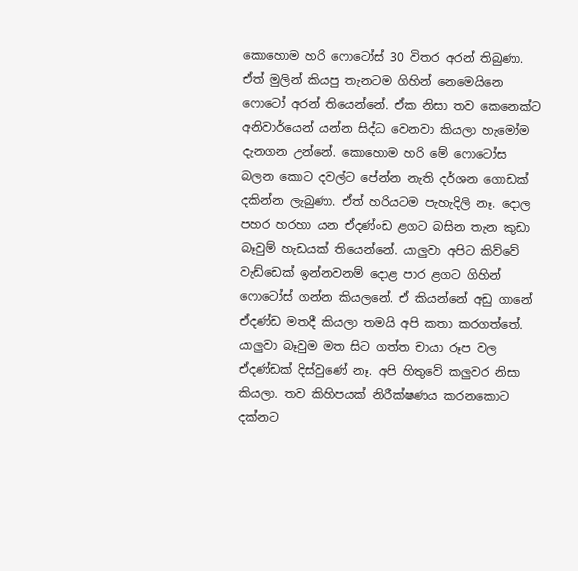කොහොම හරි ෆොටෝස් 30 විතර අරන් තිබුණා. ඒත් මුලින් කියපු තැනටම ගිහින් නෙමෙයිනෙ ෆොටෝ අරන් තියෙන්නේ. ඒක නිසා තව කෙනෙක්ට අනිවාර්යෙන් යන්න සිද්ධ වෙනවා කියලා හැමෝම දැනගන උන්නේ. කොහොම හරි මේ ෆොටෝස බලන කොට දවල්ට පේන්න නැති දර්ශන ගොඩක් දකින්න ලැබුණා. ඒත් හරියටම පැහැදිලි නෑ. දොල පහර හරහා යන ඒදණ්ංඩ ළගට බසින තැන කුඩා බෑවුම් හැඩයක් තියෙන්නේ. යාලුවා අපිට කිව්වේ වැඩ්ඩෙක් ඉන්නවනම් දොළ පාර ළගට ගිහින් ෆොටෝස් ගන්න කියලනේ. ඒ කියන්නේ අඩු ගානේ ඒදණ්ඩ මතදී කියලා තමයි අපි කතා කරගත්තේ. යාලුවා බෑවුම මත සිට ගත්ත චායා රූප වල ඒදණ්ඩක් දිස්වුණේ නෑ. අපි හිතුවේ කලුවර නිසා කියලා. තව කිහිපයක් නිරීක්ෂණය කරනකොට දක්නට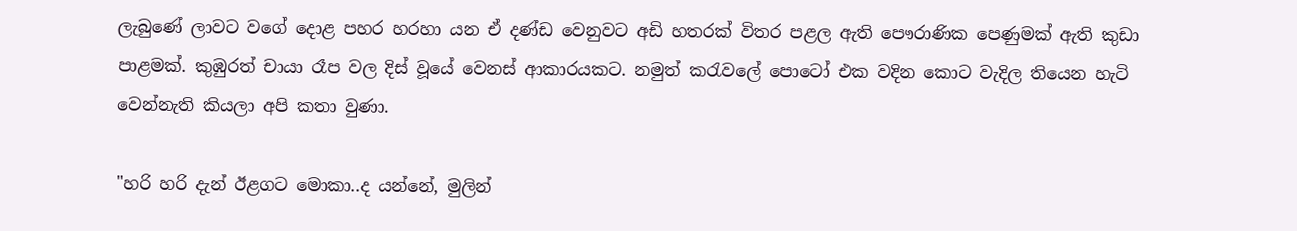ලැබුණේ ලාවට වගේ දොළ පහර හරහා යන ඒ දණ්ඩ වෙනුවට අඩි හතරක් විතර පළල ඇති පෞරාණික පෙණුමක් ඇති කුඩා පාළමක්. කුඹුරත් චායා රෑප වල දිස් වූයේ වෙනස් ආකාරයකට. නමුත් කරැවලේ පොටෝ එක වදින කොට වැදිල තියෙන හැටි වෙන්නැති කියලා අපි කතා වුණා.

"හරි හරි දැන් ඊළගට මොකා..ද යන්නේ, මුලින්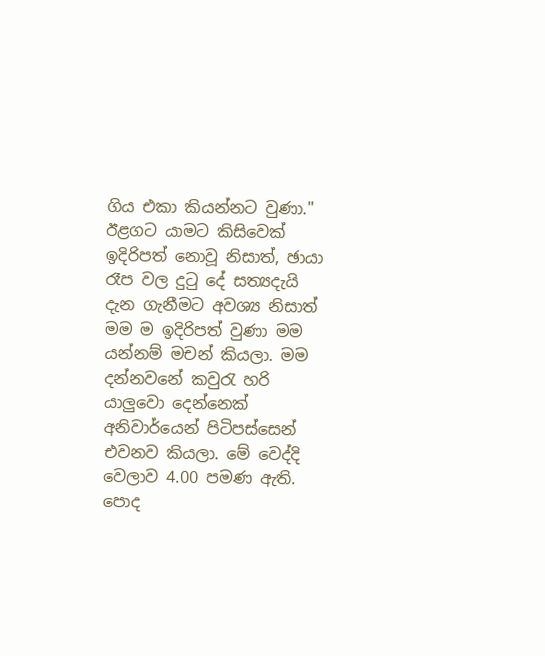ගිය එකා කියන්නට වුණා." ඊළගට යාමට කිසිවෙක් ඉදිරිපත් නොවූ නිසාත්, ඡායා රෑප වල දුටු දේ සත්‍යදැයි දැන ගැනීමට අවශ්‍ය නිසාත් මම ම ඉදිරිපත් වුණා මම යන්නම් මචන් කියලා. මම දන්නවනේ කවුරැ හරි යාලුවො දෙන්නෙක් අනිවාර්යෙන් පිටිපස්සෙන් එවනව කියලා. මේ වෙද්දි වෙලාව 4.00 පමණ ඇති. පොද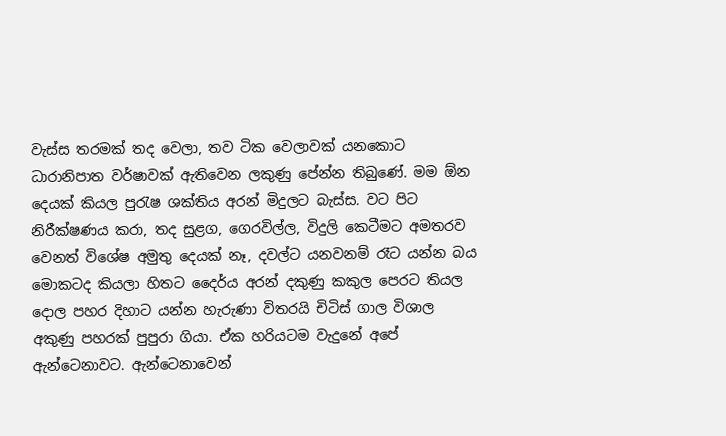වැස්ස තරමක් තද වෙලා, තව ටික වෙලාවක් යනකොට ධාරානිපාත වර්ෂාවක් ඇතිවෙන ලකුණු පේන්න තිබුණේ. මම ඕන දෙයක් කියල පුරැෂ ශක්තිය අරන් මිදුලට බැස්ස. වට පිට නිරීක්ෂණය කරා, තද සුළග, ගෙරවිල්ල, විදුලි කෙටීමට අමතරව වෙනත් විශේෂ අමුතු දෙයක් නෑ, දවල්ට යනවනම් රෑට යන්න බය මොකටද කියලා හිතට දෛර්ය අරන් දකුණු කකුල පෙරට තියල දොල පහර දිහාට යන්න හැරුණා විතරයි චිටිස් ගාල විශාල අකුණු පහරක් පුපුරා ගියා. ඒක හරියටම වැදුනේ අපේ ඇන්ටෙනාවට. ඇන්ටෙනාවෙන්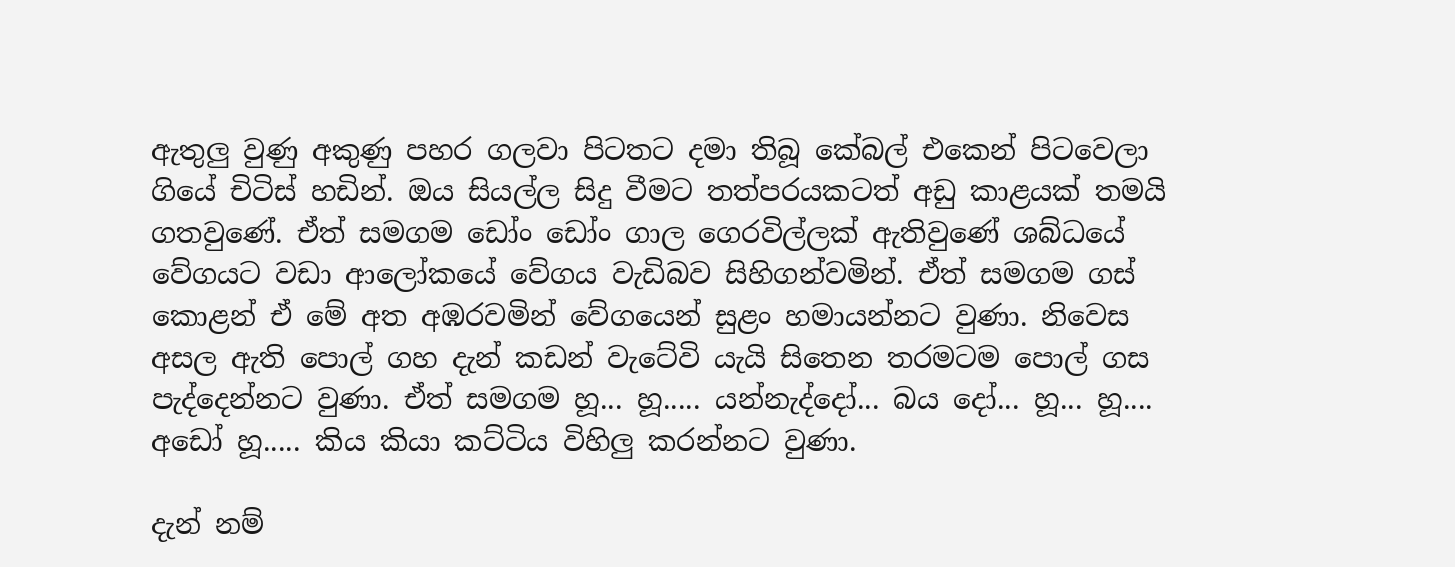ඇතුලු වුණු අකුණු පහර ගලවා පිටතට දමා තිබූ කේබල් එකෙන් පිටවෙලා ගියේ චිටිස් හඩින්. ඔය සියල්ල සිදු වීමට තත්පරයකටත් අඩු කාළයක් තමයි ගතවුණේ. ඒත් සමගම ඩෝං ඩෝං ගාල ගෙරවිල්ලක් ඇතිවුණේ ශබ්ධයේ වේගයට වඩා ආලෝකයේ වේගය වැඩිබව සිහිගන්වමින්. ඒත් සමගම ගස් කොළන් ඒ මේ අත අඹරවමින් වේගයෙන් සුළං හමායන්නට වුණා. නිවෙස අසල ඇති පොල් ගහ දැන් කඩන් වැටේවි යැයි සිතෙන තරමටම පොල් ගස පැද්දෙන්නට වුණා. ඒත් සමගම හූ... හූ..... යන්නැද්දෝ... බය දෝ... හූ... හූ.... අඩෝ හූ..... කිය කියා කට්ටිය විහිලු කරන්නට වුණා.

දැන් නම්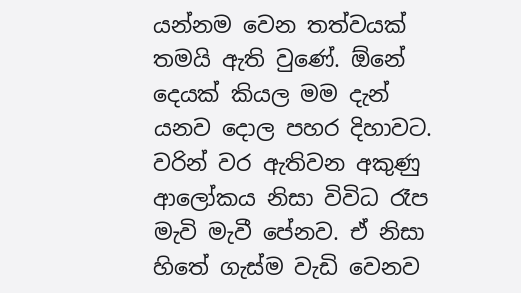යන්නම වෙන තත්වයක් තමයි ඇති වුණේ. ඕනේ දෙයක් කියල මම දැන් යනව දොල පහර දිහාවට. වරින් වර ඇතිවන අකුණු ආලෝකය නිසා විවිධ රෑප මැවි මැවී පේනව. ඒ නිසා හිතේ ගැස්ම වැඩි වෙනව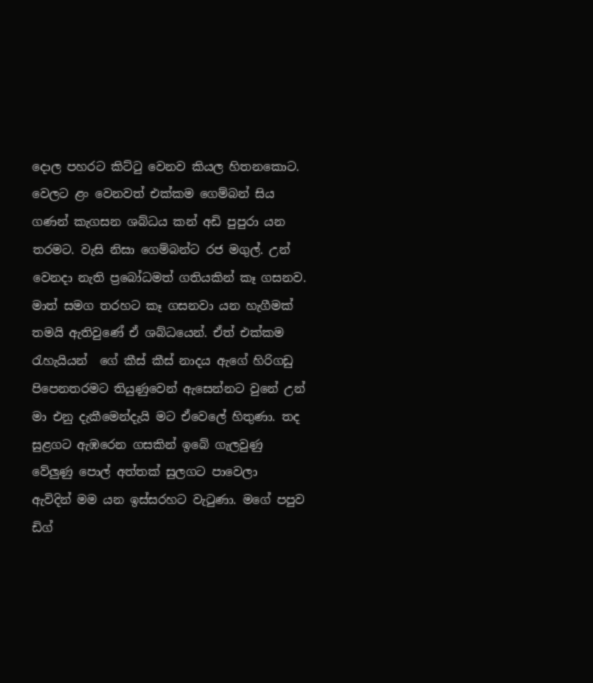දොල පහරට කිට්ටු වෙනව කියල හිතනකොට. වෙලට ළං වෙනවත් එක්කම ගෙම්බන් සිය ගණන් කැගසන ශබ්ධය කන් අඩි පුපුරා යන තරමට. වැසි නිසා ගෙම්බන්ට රජ මගුල්. උන් වෙනදා නැති ප්‍රබෝධමත් ගතියකින් කෑ ගසනව. මාත් සමග තරහට කෑ ගසනවා යන හැගීමක් තමයි ඇතිවුණේ ඒ ශබ්ධයෙන්. ඒත් එක්කම රැහැයියන්  ගේ කීස් කීස් නාදය ඇගේ හිරිගඩු පිපෙනතරමට තියුණුවෙන් ඇසෙන්නට වුනේ උන් මා එනු දැකීමෙන්දැයි මට ඒවෙලේ හිතුණා. තද සුළගට ඇඹරෙන ගසකින් ඉබේ ගැලවුණු වේලුණු පොල් අත්තක් සුලගට පාවෙලා  ඇවිදින් මම යන ඉස්සරහට වැටුණා. මගේ පපුව ඩිග්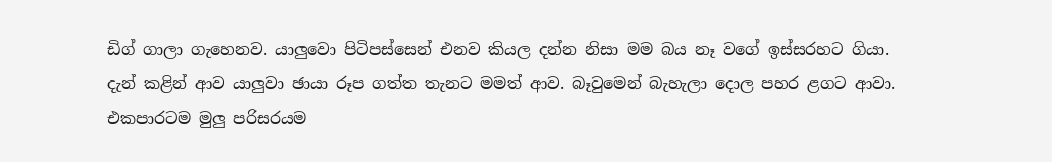ඩිග් ගාලා ගැහෙනව. යාලුවො පිටිපස්සෙන් එනව කියල දන්න නිසා මම බය නෑ වගේ ඉස්සරහට ගියා. දැන් කළින් ආව යාලුවා ඡායා රූප ගත්ත තැනට මමත් ආව. බෑවුමෙන් බැහැලා දොල පහර ළගට ආවා. එකපාරටම මුලු පරිසරයම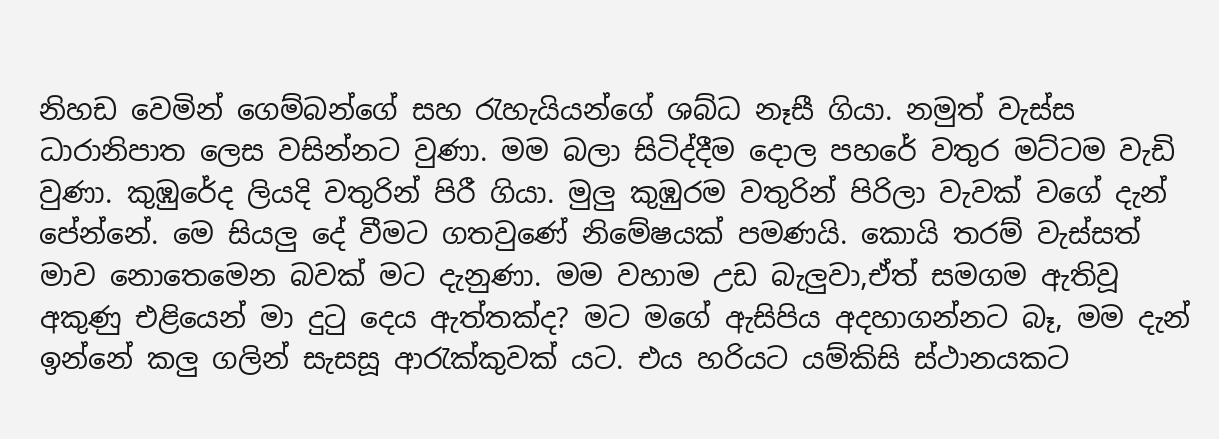නිහඩ වෙමින් ගෙම්බන්ගේ සහ රැහැයියන්ගේ ශබ්ධ නෑසී ගියා. නමුත් වැස්ස ධාරානිපාත ලෙස වසින්නට වුණා. මම බලා සිටිද්දීම දොල පහරේ වතුර මට්ටම වැඩි වුණා. කුඹුරේද ලියදි වතුරින් පිරී ගියා. මුලු කුඹුරම වතුරින් පිරිලා වැවක් වගේ දැන් පේන්නේ. මෙ සියලු දේ වීමට ගතවුණේ නිමේෂයක් පමණයි. කොයි තරම් වැස්සත් මාව නොතෙමෙන බවක් මට දැනුණා. මම වහාම උඩ බැලුවා,ඒත් සමගම ඇතිවූ අකුණු එළියෙන් මා දුටු දෙය ඇත්තක්ද? මට මගේ ඇසිපිය අදහාගන්නට බෑ, මම දැන් ඉන්නේ කලු ගලින් සැසසූ ආරැක්කුවක් යට. එය හරියට යම්කිසි ස්ථානයකට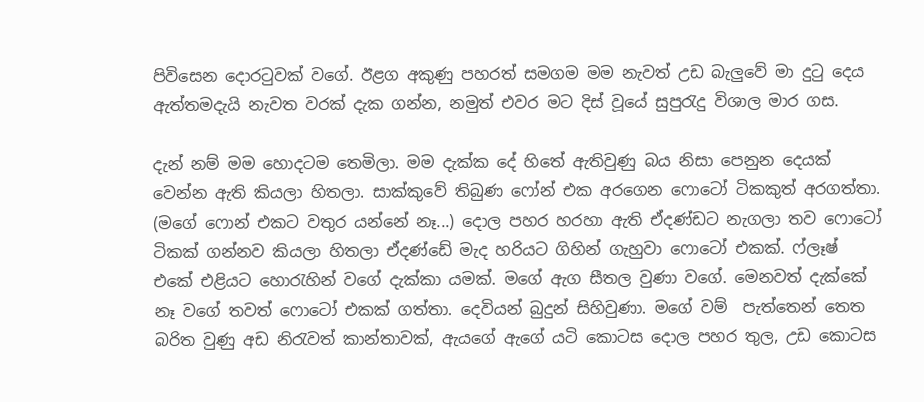පිවිසෙන දොරටුවක් වගේ. ඊළග අකුණු පහරත් සමගම මම නැවත් උඩ බැලුවේ මා දුටු දෙය ඇත්තමදැයි නැවත වරක් දැක ගන්න, නමුත් එවර මට දිස් වූයේ සුපුරැදු විශාල මාර ගස.

දැන් නම් මම හොදටම තෙමිලා. මම දැක්ක දේ හිතේ ඇතිවුණු බය නිසා පෙනුන දෙයක් වෙන්න ඇති කියලා හිතලා. සාක්කුවේ තිබුණ ෆෝන් එක අරගෙන ෆොටෝ ටිකකුත් අරගත්තා. (මගේ ෆොන් එකට වතුර යන්නේ නෑ...) දොල පහර හරහා ඇති ඒදණ්ඩට නැගලා තව ෆොටෝ ටිකක් ගන්නව කියලා හිතලා ඒදණ්ඩේ මැද හරියට ගිහින් ගැහුවා ෆොටෝ එකක්. ෆ්ලෑෂ් එකේ එළියට හොරැහින් වගේ දැක්කා යමක්. මගේ ඇග සීතල වුණා වගේ. මෙනවත් දැක්කේ නෑ වගේ තවත් ෆොටෝ එකක් ගත්තා. දෙවියන් බුදුන් සිහිවුණා. මගේ වම්  පැත්තෙන් තෙත බරිත වුණු අඩ නිරැවත් කාන්තාවක්, ඇයගේ ඇගේ යටි කොටස දොල පහර තුල, උඩ කොටස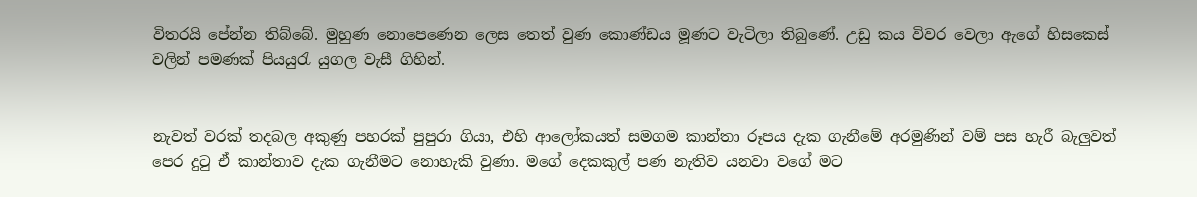විතරයි පේන්න තිබ්බේ. මුහුණ නොපෙණෙන ලෙස තෙත් වුණ කොණ්ඩය මූණට වැටිලා තිබුණේ. උඩු කය විවර වෙලා ඇගේ හිසකෙස් වලින් පමණක් පියයුරැ යුගල වැසී ගිහින්.


නැවත් වරක් තදබල අකුණු පහරක් පුපුරා ගියා, එහි ආලෝකයත් සමගම කාන්තා රූපය දැක ගැනීමේ අරමුණින් වම් පස හැරී බැලුවත් පෙර දුටු ඒ කාන්තාව දැක ගැනීමට නොහැකි වුණා. මගේ දෙකකුල් පණ නැතිව යනවා වගේ මට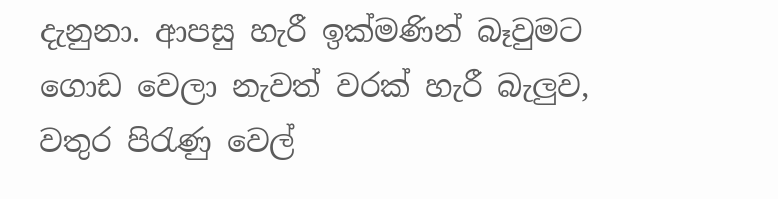දැනුනා. ආපසු හැරී ඉක්මණින් බෑවුමට ගොඩ වෙලා නැවත් වරක් හැරී බැලුව, වතුර පිරැණු වෙල්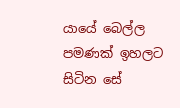යායේ බෙල්ල පමණක් ඉහලට සිටින සේ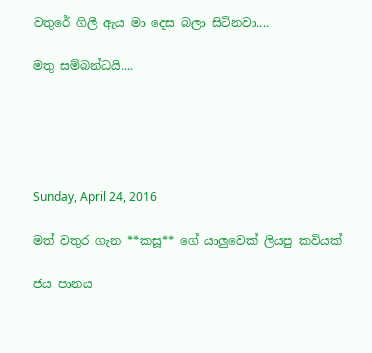වතුරේ ගිලී ඇය මා දෙස බලා සිටිනවා....

මතු සම්බන්ධයි....





Sunday, April 24, 2016

මත් වතුර ගැන **කසූ** ගේ යාලුවෙක් ලියපු කවියක්

ජය පානය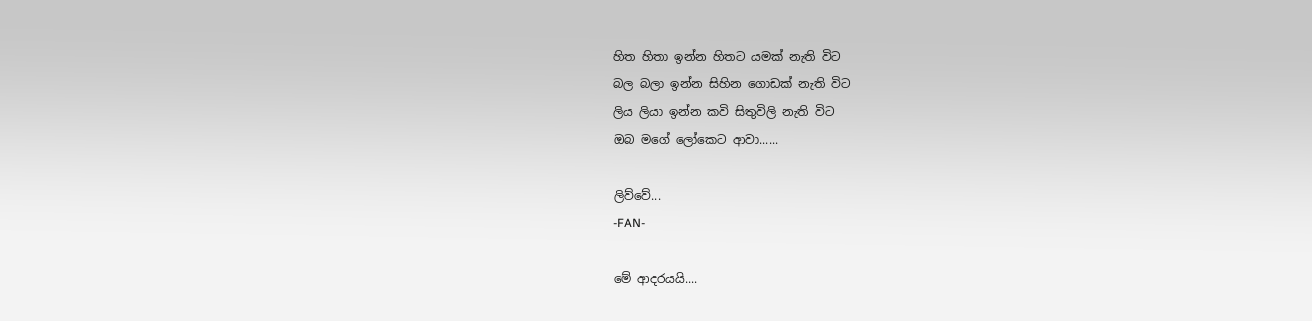හිත හිතා ඉන්න හිතට යමක් නැති විට
බල බලා ඉන්න සිහින ගොඩක් නැති විට
ලිය ලියා ඉන්න කවි සිතුවිලි නැති විට
ඔබ මගේ ලෝකෙට ආවා......

ලිව්වේ...
-FAN-

මේ ආදරයයි....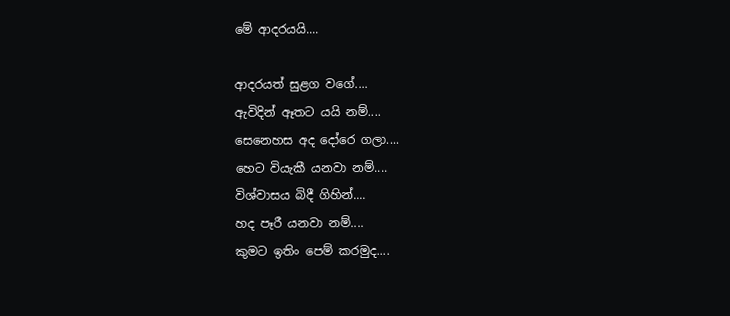මේ ආදරයයි....

ආදරයත් සුළග වගේ....
ඇවිදින් ඈතට යයි නම්....
සෙනෙහස අද දෝරෙ ගලා....
හෙට වියැකී යනවා නම්....
විශ්වාසය බිදී ගිහින්....
හද පෑරී යනවා නම්....
කුමට ඉතිං පෙම් කරමුද....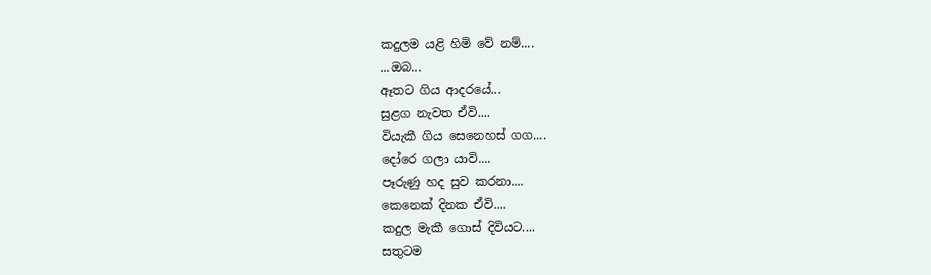කදුලම යළි හිමි වේ නම්....
...ඔබ...
ඈතට ගිය ආදරයේ...
සුළග නැවත ඒවි....
වියැකී ගිය සෙනෙහස් ගග....
දෝරෙ ගලා යාවි....
පෑරුණු හද සුව කරනා....
කෙනෙක් දිනක ඒවි....
කදුල මැකී ගොස් දිවියට....
සතුටම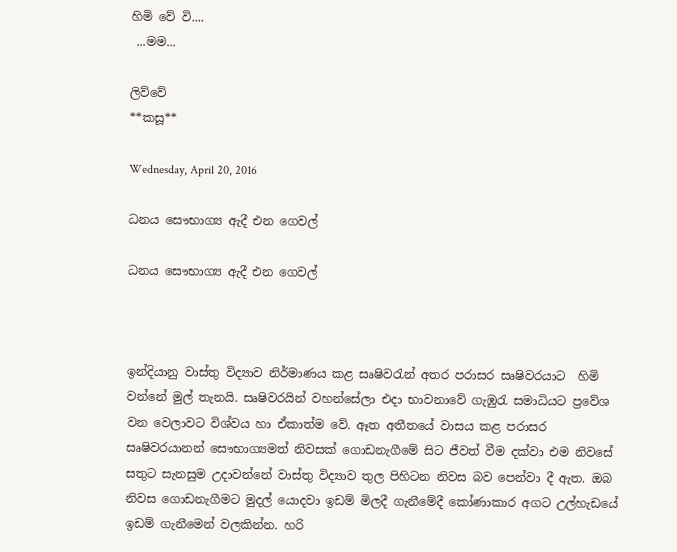හිමි වේ වි....
 ...මම...

ලිව්වේ
**කසූ**

Wednesday, April 20, 2016

ධනය සෞභාග්‍ය ඇදී එන ගෙවල්

ධනය සෞභාග්‍ය ඇදී එන ගෙවල්



ඉන්දියානු වාස්තු විද්‍යාව නිර්මාණය කළ සෘෂිවරැන් අතර පරාසර සෘෂිවරයාට  හිමි වන්නේ මුල් තැනයි. සෘෂිවරයින් වහන්සේලා එදා භාවනාවේ ගැඹුරැ සමාධියට ප්‍රවේශ වන වෙලාවට විශ්වය හා ඒකාත්ම වේ. ඈත අතීතයේ වාසය කළ පරාසර සෘෂිවරයානන් සෞභාග්‍යමත් නිවසක් ගොඩනැගීමේ සිට ජීවත් වීම දක්වා එම නිවසේ සතුට සැනසුම උදාවන්නේ වාස්තු විද්‍යාව තුල පිහිටන නිවස බව පෙන්වා දී ඇත. ඔබ නිවස ගොඩනැගීමට මුදල් යොදවා ඉඩම් මිලදී ගැනීමේදී කෝණාකාර අගට උල්හැඩයේ ඉඩම් ගැනීමෙන් වලකින්න. හරි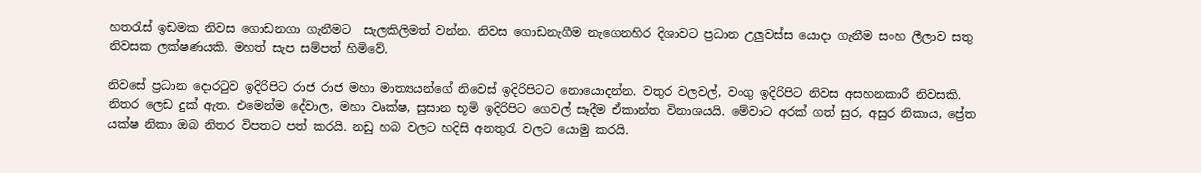හතරැස් ඉඩමක නිවස ගොඩනගා ගැනීමට  සැලකිලිමත් වන්න. නිවස ගොඩනැගීම නැගෙනහිර දිශාවට ප්‍රධාන උලුවස්ස යොදා ගැනීම සංහ ලීලාව සතු නිවසක ලක්ෂණයකි. මහත් සැප සම්පත් හිමිවේ.

නිවසේ ප්‍රධාන දොරටුව ඉදිරිපිට රාජ රාජ මහා මාත්‍යයන්ගේ නිවෙස් ඉදිරිපිටට නොයොදන්න. වතුර වලවල්, වංගු ඉදිරිපිට නිවස අසහනකාරී නිවසකි. නිතර ලෙඩ දුක් ඇත. එමෙන්ම දේවාල, මහා වෘක්ෂ, සුසාන භූමි ඉදිරිපිට ගෙවල් සෑදීම ඒකාන්ත විනාශයයි. මේවාට අරක් ගත් සුර, අසුර නිකාය, ප්‍රේත යක්ෂ නිකා ඔබ නිතර විපතට පත් කරයි. නඩු හබ වලට හදිසි අනතුරැ වලට යොමු කරයි.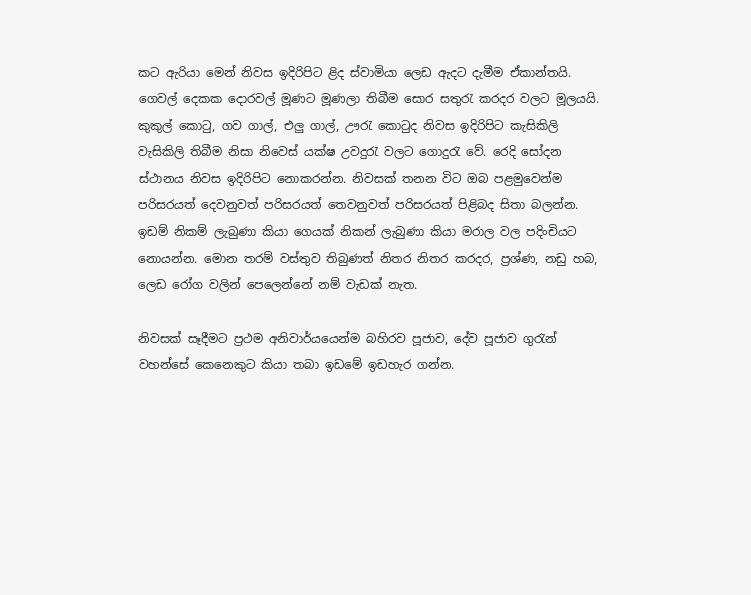කට ඇරියා මෙන් නිවස ඉදිරිපිට ළිද ස්වාමියා ලෙඩ ඇදට දැමීම ඒකාන්තයි. ගෙවල් දෙකක දොරවල් මූණට මූණලා තිබීම සොර සතුරැ කරදර වලට මූලයයි. කුකුල් කොටු, ගව ගාල්, එලු ගාල්, ඌරැ කොටුද නිවස ඉදිරිපිට කැසිකිලි වැසිකිලි තිබීම නිසා නිවෙස් යක්ෂ උවදුරැ වලට ගොදුරැ වේ. රෙදි සෝදන ස්ථානය නිවස ඉදිරිපිට නොකරන්න. නිවසක් තනන විට ඔබ පළමුවෙන්ම පරිසරයත් දෙවනුවත් පරිසරයත් තෙවනුවත් පරිසරයත් පිළිබද සිතා බලන්න. ඉඩම් නිකම් ලැබුණා කියා ගෙයක් නිකන් ලැබුණා කියා මරාල වල පදිංචියට නොයන්න. මොන තරම් වස්තුව තිබුණත් නිතර නිතර කරදර, ප්‍රශ්ණ, නඩු හබ, ලෙඩ රෝග වලින් පෙලෙන්නේ නම් වැඩක් නැත.

නිවසක් සෑදීමට ප්‍රථම අනිවාර්යයෙන්ම බහිරව පූජාව, දේව පූජාව ගුරැන් වහන්සේ කෙනෙකුට කියා තබා ඉඩමේ ඉඩහැර ගන්න.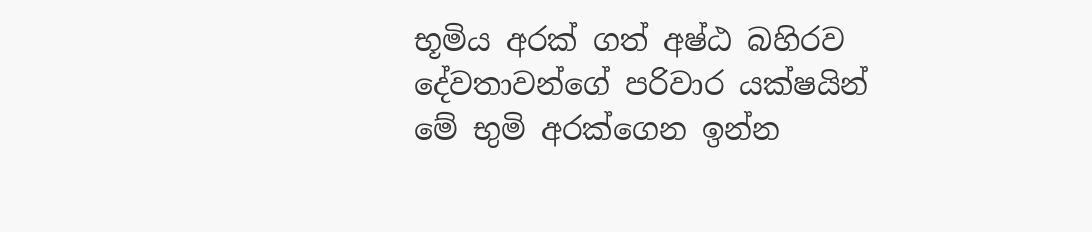භූමිය අරක් ගත් අෂ්ඨ බහිරව දේවතාවන්ගේ පරිවාර යක්ෂයින් මේ භුමි අරක්ගෙන ඉන්න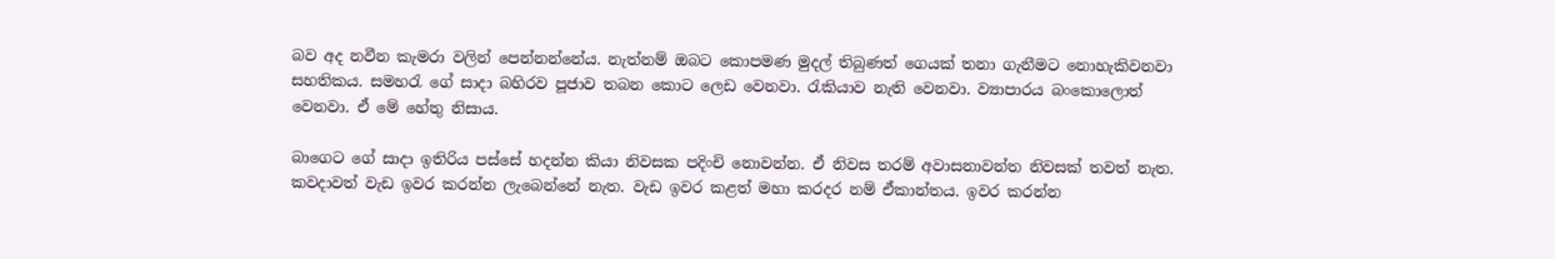බව අද නවීන කැමරා වලින් පෙන්නන්නේය. නැත්නම් ඔබට කොපමණ මුදල් තිබුණත් ගෙයක් තනා ගැනීමට නොහැකිවනවා සහතිකය. සමහරැ ගේ සාදා බහිරව පූජාව තබන කොට ලෙඩ වෙනවා. රැකියාව නැති වෙනවා. ව්‍යාපාරය බංකොලොත් වෙනවා. ඒ මේ හේතු නිසාය.

බාගෙට ගේ සාදා ඉතිරිය පස්සේ හදන්න කියා නිවසක පදිංචි නොවන්න. ඒ නිවස තරම් අවාසනාවන්ත නිවසක් තවත් නැත. කවදාවත් වැඩ ඉවර කරන්න ලැබෙන්නේ නැත. වැඩ ඉවර කළත් මහා කරදර නම් ඒකාන්තය. ඉවර කරන්න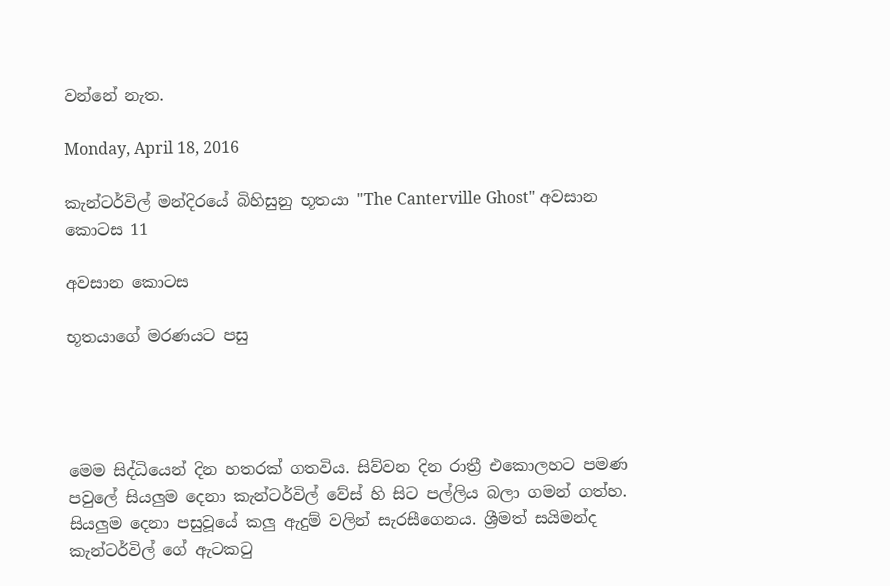වන්නේ නැත.

Monday, April 18, 2016

කැන්ටර්විල් මන්දිරයේ බිහිසුනු භූතයා "The Canterville Ghost" අවසාන කොටස 11

අවසාන කොටස

භූතයාගේ මරණයට පසු




මෙම සිද්ධියෙන් දින හතරක් ගතවිය. සිව්වන දින රාත්‍රී එකොලහට පමණ පවුලේ සියලුම දෙනා කැන්ටර්විල් වේස් හි සිට පල්ලිය බලා ගමන් ගත්හ. සියලුම දෙනා පසුවූයේ කලු ඇදුම් වලින් සැරසීගෙනය. ශ්‍රීමත් සයිමන්ද කැන්ටර්විල් ගේ ඇටකටු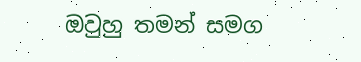ඔවුහු තමන් සමග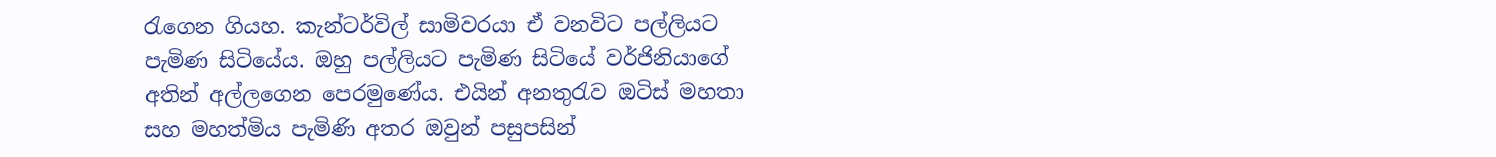රැගෙන ගියහ. කැන්ටර්විල් සාමිවරයා ඒ වනවිට පල්ලියට පැමිණ සිටියේය. ඔහු පල්ලියට පැමිණ සිටියේ වර්ජිනියාගේ අතින් අල්ලගෙන පෙරමුණේය. එයින් අනතුරැව ඔටිස් මහතා සහ මහත්මිය පැමිණි අතර ඔවුන් පසුපසින්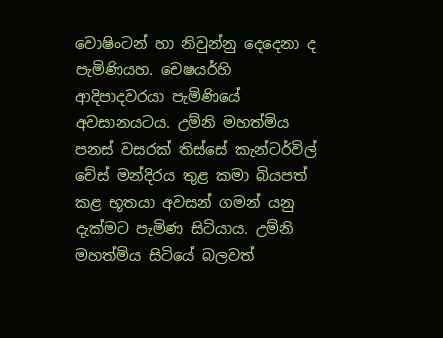වොෂිංටන් හා නිවුන්නු දෙදෙනා ද පැමිණියහ. චෙෂයර්හි ආදිපාදවරයා පැමිණියේ අවසානයටය. උම්නි මහත්මිය පනස් වසරක් තිස්සේ කැන්ටර්විල් චේස් මන්දිරය තුළ කමා බියපත් කළ භූතයා අවසන් ගමන් යනු දැක්මට පැමිණ සිටියාය. උම්නි මහත්මිය සිටියේ බලවත්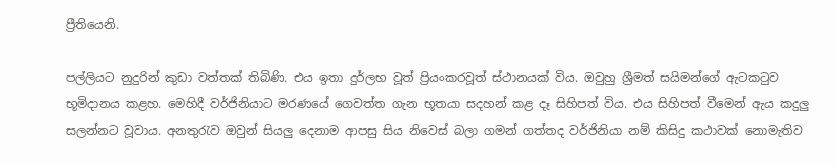ප්‍රීතියෙනි.

පල්ලියට නුදුරින් කුඩා වත්තක් තිබිණි. එය ඉතා දුර්ලභ වූත් ප්‍රියංකරවූත් ස්ථානයක් විය. ඔවුහු ශ්‍රීමත් සයිමන්ගේ ඇටකටුව භූමිදානය කළහ. මෙහිදී වර්ජිනියාට මරණයේ ගෙවත්ත ගැන භූතයා සදහන් කළ දෑ සිහිපත් විය. එය සිහිපත් වීමෙන් ඇය කදුලු සලන්නට වූවාය. අනතුරැව ඔවුන් සියලු දෙනාම ආපසු සිය නිවෙස් බලා ගමන් ගත්තද වර්ජිනියා නම් කිසිදු කථාවක් නොමැතිව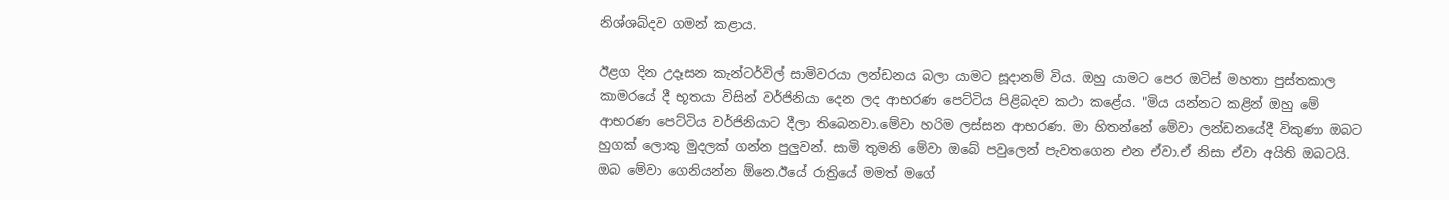නිශ්ශබ්දව ගමන් කළාය.

ඊළග දින උදෑසන කැන්ටර්විල් සාමිවරයා ලන්ඩනය බලා යාමට සූදානම් විය. ඔහු යාමට පෙර ඔටිස් මහතා පුස්තකාල කාමරයේ දී භූතයා විසින් වර්ජිනියා දෙන ලද ආභරණ පෙට්ටිය පිළිබදව කථා කළේය. "මිය යන්නට කළින් ඔහු මේ ආභරණ පෙට්ටිය වර්ජිනියාට දීලා තිබෙනවා.මේවා හරිම ලස්සන ආභරණ. මා හිතන්නේ මේවා ලන්ඩනයේදී විකුණා ඔබට හුගක් ලොකු මුදලක් ගන්න පුලුවන්. සාමි තුමනි මේවා ඔබේ පවුලෙන් පැවතගෙන එන ඒවා.ඒ නිසා ඒවා අයිති ඔබටයි. ඔබ මේවා ගෙනියන්න ඕනෙ.ඊයේ රාත්‍රියේ මමත් මගේ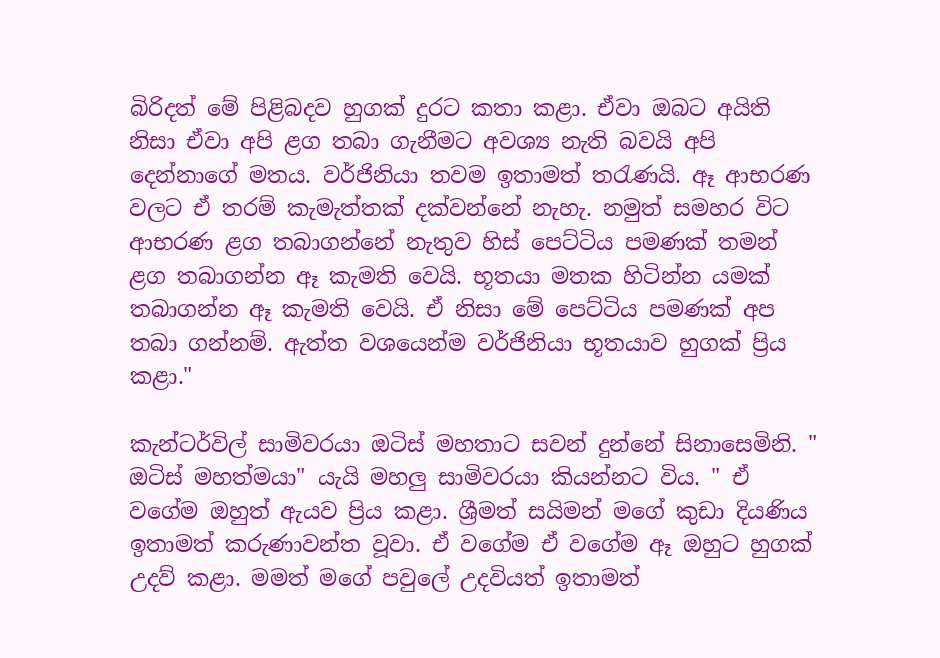බිරිදත් මේ පිළිබදව හුගක් දුරට කතා කළා. ඒවා ඔබට අයිති නිසා ඒවා අපි ළග තබා ගැනීමට අවශ්‍ය නැති බවයි අපි දෙන්නාගේ මතය. වර්ජිනියා තවම ඉතාමත් තරැණයි. ඈ ආභරණ වලට ඒ තරම් කැමැත්තක් දක්වන්නේ නැහැ. නමුත් සමහර විට ආභරණ ළග තබාගන්නේ නැතුව හිස් පෙට්ටිය පමණක් තමන් ළග තබාගන්න ඈ කැමති වෙයි. භූතයා මතක හිටින්න යමක් තබාගන්න ඈ කැමති වෙයි. ඒ නිසා මේ පෙට්ටිය පමණක් අප තබා ගන්නම්. ඇත්ත වශයෙන්ම වර්ජිනියා භූතයාව හුගක් ප්‍රිය කළා."

කැන්ටර්විල් සාමිවරයා ඔටිස් මහතාට සවන් දුන්නේ සිනාසෙමිනි. " ඔටිස් මහත්මයා" යැයි මහලු සාමිවරයා කියන්නට විය. " ඒ වගේම ඔහුත් ඇයව ප්‍රිය කළා. ශ්‍රීමත් සයිමන් මගේ කුඩා දියණිය ඉතාමත් කරුණාවන්ත වූවා. ඒ වගේම ඒ වගේම ඈ ඔහුට හුගක් උදව් කළා. මමත් මගේ පවුලේ උදවියත් ඉතාමත්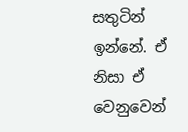සතුටින් ඉන්නේ. ඒ නිසා ඒ වෙනුවෙන්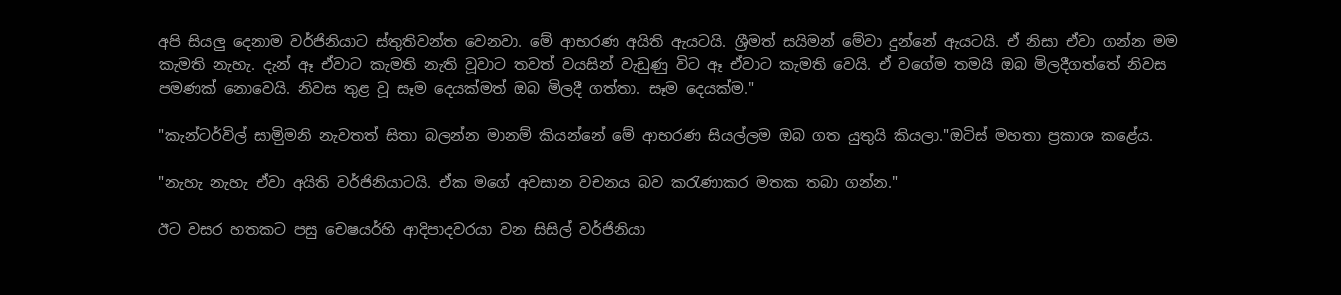අපි සියලු දෙනාම වර්ජිනියාට ස්තුතිවන්ත වෙනවා. මේ ආභරණ අයිති ඇයටයි. ශ්‍රීමත් සයිමන් මේවා දුන්නේ ඇයටයි. ඒ නිසා ඒවා ගන්න මම කැමති නැහැ. දැන් ඈ ඒවාට කැමති නැති වූවාට තවත් වයසින් වැඩුණු විට ඈ ඒවාට කැමති වෙයි. ඒ වගේම තමයි ඔබ මිලදීගත්තේ නිවස පමණක් නොවෙයි. නිවස තුළ වූ සෑම දෙයක්මත් ඔබ මිලදී ගත්තා. සෑම දෙයක්ම."

"කැන්ටර්විල් සාමිුමනි නැවතත් සිතා බලන්න මානම් කියන්නේ මේ ආභරණ සියල්ලම ඔබ ගත යුතුයි කියලා."ඔටිස් මහතා ප්‍රකාශ කළේය.

"නැහැ නැහැ ඒවා අයිති වර්ජිනියාටයි. ඒක මගේ අවසාන වචනය බව කරැණාකර මතක තබා ගන්න."

ඊට වසර හතකට පසු චෙෂයර්හි ආදිපාදවරයා වන සිසිල් වර්ජිනියා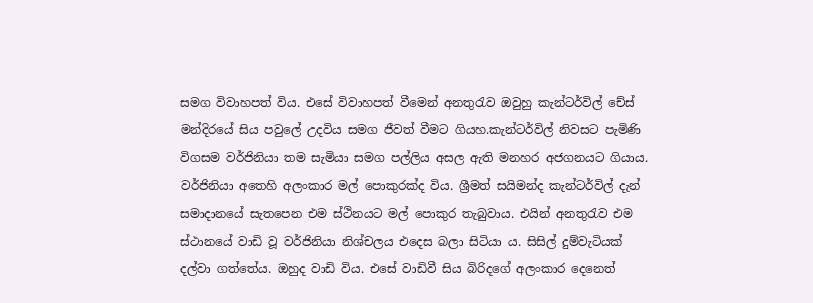සමග විවාහපත් විය. එසේ විවාහපත් වීමෙන් අනතුරැව ඔවුහු කැන්ටර්විල් චේස් මන්දිරයේ සිය පවුලේ උදවිය සමග ජීවත් වීමට ගියහ.කැන්ටර්විල් නිවසට පැමිණි විගසම වර්ජිනියා තම සැමියා සමග පල්ලිය අසල ඇති මනහර අජගනයට ගියාය. වර්ජිනියා අතෙහි අලංකාර මල් පොකුරක්ද විය. ශ්‍රීමත් සයිමන්ද කැන්ටර්විල් දැන් සමාදානයේ සැතපෙන එම ස්ථිනයට මල් පොකුර තැබුවාය. එයින් අනතුරැව එම ස්ථානයේ වාඩි වූ වර්ජිනියා නිශ්චලය එදෙස බලා සිටියා ය. සිසිල් දුම්වැටියක් දල්වා ගත්තේය. ඔහුද වාඩි විය. එසේ වාඩිවී සිය බිරිදගේ අලංකාර දෙනෙත්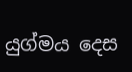යුග්මය දෙස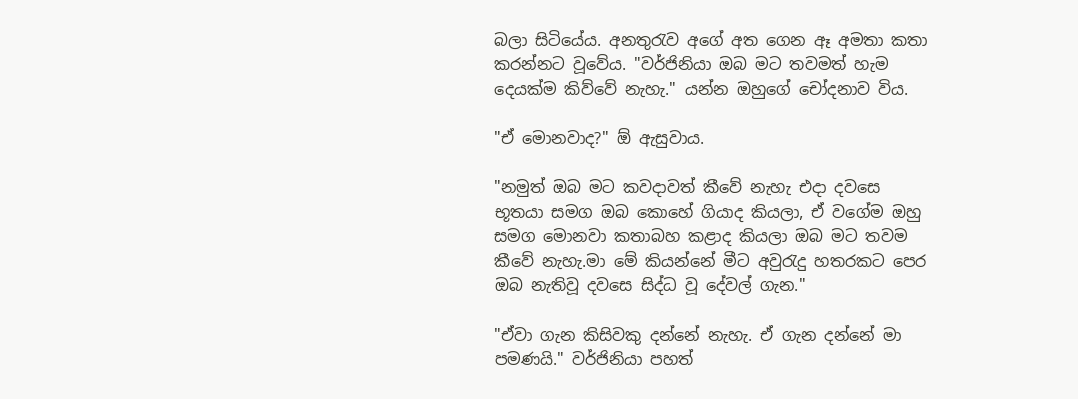බලා සිටියේය. අනතුරැව අගේ අත ගෙන ඈ අමතා කතා කරන්නට වූවේය. "වර්ජිනියා ඔබ මට තවමත් හැම දෙයක්ම කිව්වේ නැහැ." යන්න ඔහුගේ චෝදනාව විය.

"ඒ මොනවාද?" ඕ ඇසුවාය.

"නමුත් ඔබ මට කවදාවත් කීවේ නැහැ එදා දවසෙ භූතයා සමග ඔබ කොහේ ගියාද කියලා, ඒ වගේම ඔහු සමග මොනවා කතාබහ කළාද කියලා ඔබ මට තවම කීවේ නැහැ.මා මේ කියන්නේ මීට අවුරැදු හතරකට පෙර ඔබ නැතිවූ දවසෙ සිද්ධ වූ දේවල් ගැන."

"ඒවා ගැන කිසිවකු දන්නේ නැහැ. ඒ ගැන දන්නේ මා පමණයි." වර්ජිනියා පහත්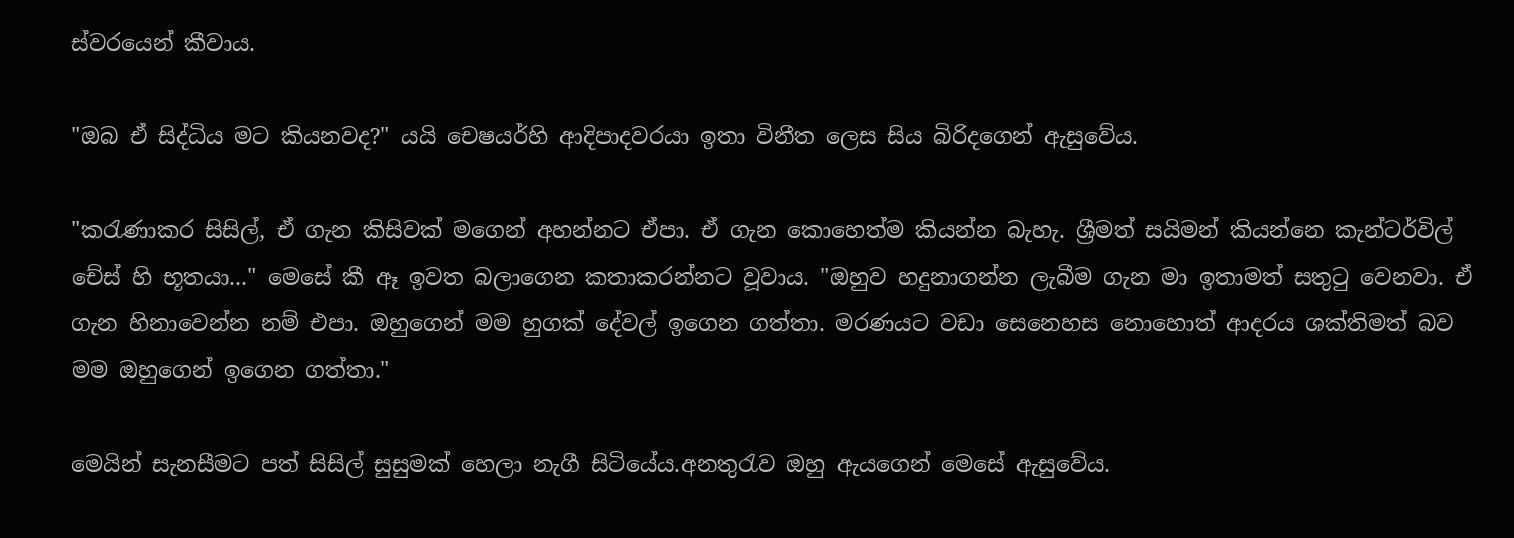ස්වරයෙන් කීවාය.

"ඔබ ඒ සිද්ධිය මට කියනවද?" යයි චෙෂයර්හි ආදිපාදවරයා ඉතා විනීත ලෙස සිය බිරිදගෙන් ඇසුවේය.

"කරැණාකර සිසිල්, ඒ ගැන කිසිවක් මගෙන් අහන්නට ඒපා. ඒ ගැන කොහෙත්ම කියන්න බැහැ. ශ්‍රීමත් සයිමන් කියන්නෙ කැන්ටර්විල් චේස් හි භූතයා..." මෙසේ කී ඈ ඉවත බලාගෙන කතාකරන්නට වූවාය. "ඔහුව හදුනාගන්න ලැබීම ගැන මා ඉතාමත් සතුටු වෙනවා. ඒ ගැන හිනාවෙන්න නම් එපා. ඔහුගෙන් මම හුගක් දේවල් ඉගෙන ගත්තා. මරණයට වඩා සෙනෙහස නොහොත් ආදරය ශක්තිමත් බව මම ඔහුගෙන් ඉගෙන ගත්තා."

මෙයින් සැනසීමට පත් සිසිල් සුසුමක් හෙලා නැගී සිටියේය.අනතුරැව ඔහු ඇයගෙන් මෙසේ ඇසුවේය.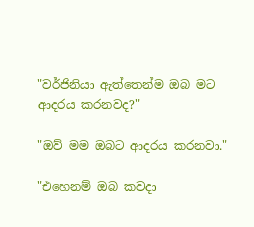"වර්ජිනියා ඇත්තෙන්ම ඔබ මට ආදරය කරනවද?"

"ඔව් මම ඔබට ආදරය කරනවා."

"එහෙනම් ඔබ කවදා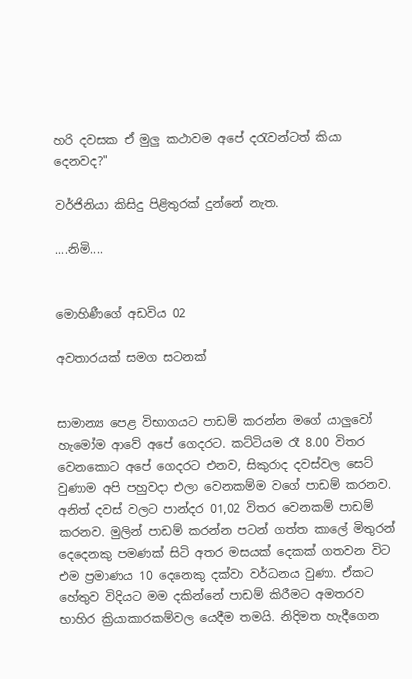හරි දවසක ඒ මුලු කථාවම අපේ දරැවන්ටත් කියා දෙනවද?"

වර්ජිනියා කිසිදු පිළිතුරක් දුන්නේ නැත.

....නිමි....


මොහිණීගේ අඩවිය 02

අවතාරයක් සමග සටනක්


සාමාන්‍ය පෙළ විභාගයට පාඩම් කරන්න මගේ යාලුවෝ හැමෝම ආවේ අපේ ගෙදරට. කට්ටියම රෑ 8.00 විතර වෙනකොට අපේ ගෙදරට එනව, සිකුරාද දවස්වල සෙට් වුණාම අපි පහුවදා එලා වෙනකම්ම වගේ පාඩම් කරනව. අනිත් දවස් වලට පාන්දර 01,02 විතර වෙනකම් පාඩම් කරනව. මුලින් පාඩම් කරන්න පටන් ගත්ත කාලේ මිතුරන් දෙදෙනකු පමණක් සිටි අතර මසයක් දෙකක් ගතවන විට එම ප්‍ර‍මාණය 10 දෙනෙකු දක්වා වර්ධනය වුණා. ඒකට හේතුව විදියට මම දකින්නේ පාඩම් කිරීමට අමතරව භාහිර ක්‍රියාකාරකම්වල යෙදීම තමයි. නිදිමත හැදීගෙන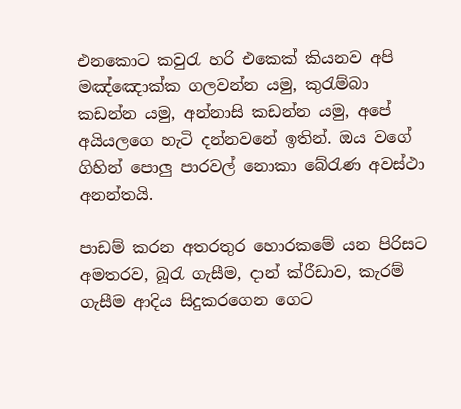එනකොට කවුරැ හරි එකෙක් කියනව අපි මඤ්ඤොක්ක ගලවන්න යමු, කුරැම්බා කඩන්න යමු, අන්නාසි කඩන්න යමු, අපේ අයියලගෙ හැටි දන්නවනේ ඉතින්. ඔය වගේ ගිහින් පොලු පාරවල් නොකා බේරැණ අවස්ථා අනන්තයි.

පාඩම් කරන අතරතුර හොරකමේ යන පිරිසට අමතරව, බූරැ ගැසීම, දාන් ක්රීඩාව, කැරම් ගැසීම ආදිය සිදුකරගෙන ගෙට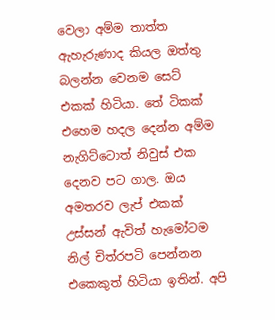වෙලා අම්ම තාත්ත ඇහැරුණාද කියල ඔත්තු බලන්න වෙනම සෙට් එකක් හිටියා. තේ ටිකක් එහෙම හදල දෙන්න අම්ම නැගිට්ටොත් නිවුස් එක දෙනව පට ගාල. ඔය අමතරව ලැප් එකක් උස්සන් ඇවිත් හැමෝටම නිල් චිත්රපටි පෙන්නන එකෙකුත් හිටියා ඉතින්. අපි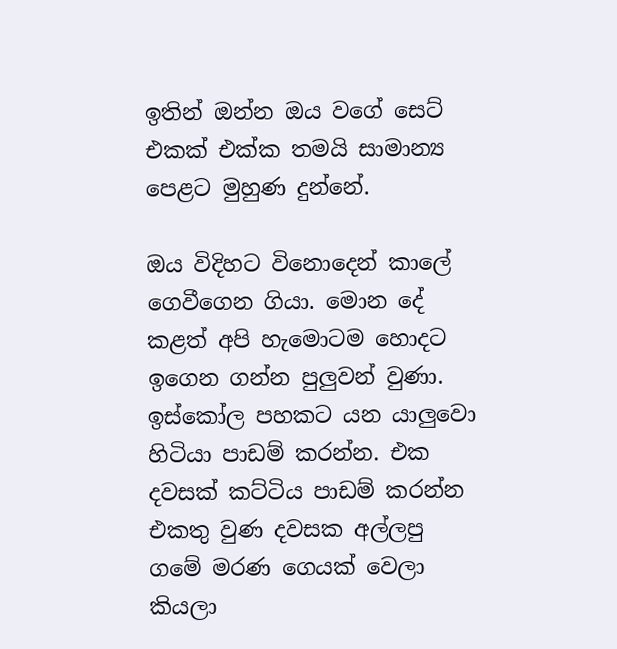ඉතින් ඔන්න ඔය වගේ සෙට් එකක් එක්ක තමයි සාමාන්‍ය පෙළට මුහුණ දුන්නේ.

ඔය විදිහට විනොදෙන් කාලේ ගෙවීගෙන ගියා. මොන දේ කළත් අපි හැමොටම හොදට ඉගෙන ගන්න පුලුවන් වුණා. ඉස්කෝල පහකට යන යාලුවො හිටියා පාඩම් කරන්න. එක දවසක් කට්ටිය පාඩම් කරන්න එකතු වුණ දවසක අල්ලපු ගමේ මරණ ගෙයක් වෙලා කියලා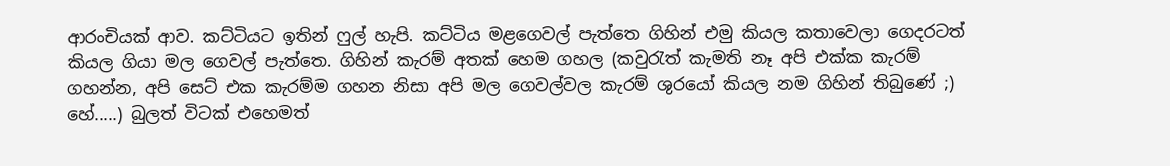ආරංචියක් ආව. කට්ටියට ඉතින් ෆුල් හැපි. කට්ටිය මළගෙවල් පැත්තෙ ගිහින් එමු කියල කතාවෙලා ගෙදරටත් කියල ගියා මල ගෙවල් පැත්තෙ. ගිහින් කැරම් අතක් හෙම ගහල (කවුරැත් කැමති නෑ අපි එක්ක කැරම් ගහන්න, අපි සෙට් එක කැරම්ම ගහන නිසා අපි මල ගෙවල්වල කැරම් ශුරයෝ කියල නම ගිහින් තිබුණේ ;) හේ.....) බුලත් විටක් එහෙමත්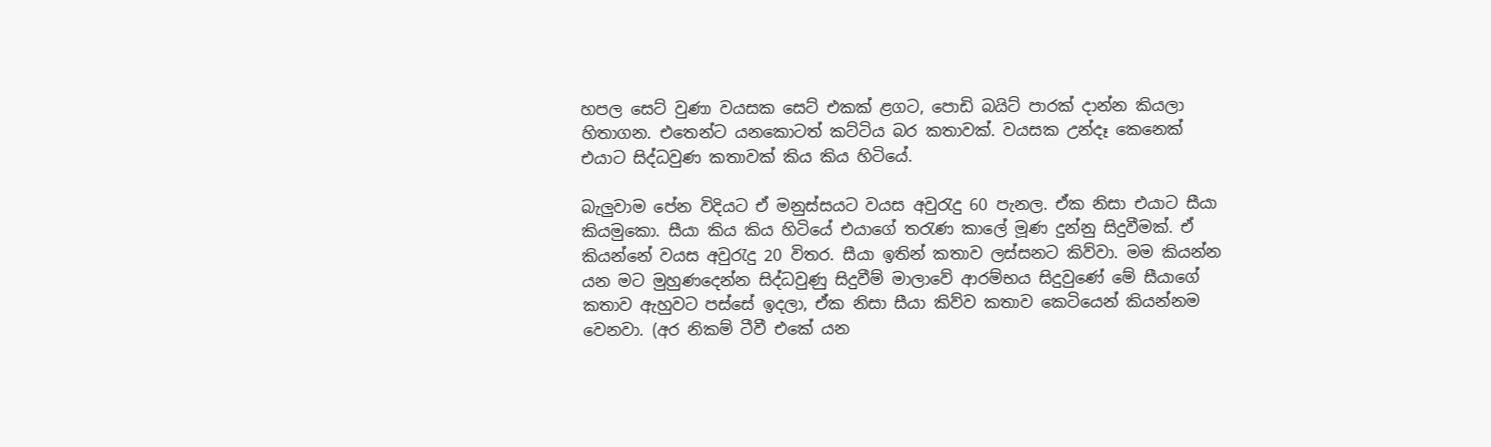හපල ‍සෙට් වුණා වයසක සෙට් එකක් ළගට, පොඩි බයිට් පාරක් දාන්න කියලා හිතාගන. එතෙන්ට යනකොටත් කට්ටිය බර කතාවක්. වයසක උන්දෑ කෙනෙක් එයාට සිද්ධවුණ කතාවක් කිය කිය හිටියේ.

බැලුවාම පේන විදියට ඒ මනුස්සයට වයස අවුරැදු 60 පැනල. ඒක නිසා එයාට සීයා කියමුකො. සීයා කිය කිය හිටියේ එයාගේ තරැණ කාලේ මූණ දුන්නු සිදුවීමක්. ඒ කියන්නේ වයස අවුරැදු 20 විතර. සීයා ඉතින් කතාව ලස්සනට කිව්වා. මම කියන්න යන මට මුහුණදෙන්න සිද්ධවුණු සිදුවීම් මාලාවේ ආරම්භය සිදුවුණේ මේ සීයාගේ කතාව ඇහුවට පස්සේ ඉදලා, ඒක නිසා සීයා කිව්ව කතාව කෙටියෙන් කියන්නම වෙනවා. (අර නිකම් ටීවී එකේ යන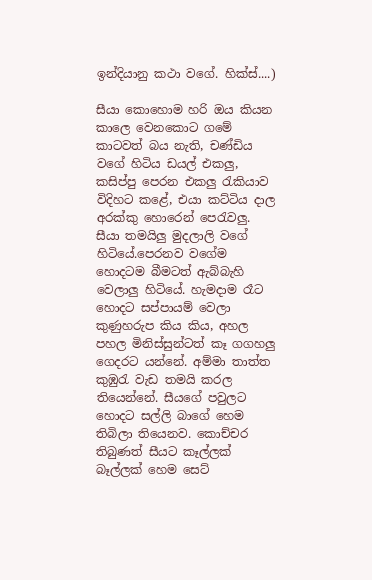ඉන්දියානු කථා වගේ. හික්ස්....)

සීයා කොහොම හරි ඔය කියන කාලෙ වෙනකොට ගමේ කාටවත් බය නැති, චණ්ඩිය වගේ හිටිය ඩයල් එකලු, කසිප්පු පෙරන එකලු රැකියාව විදිහට කළේ, එයා කට්ටිය දාල අරක්කු හොරෙන් පෙරැවලු. සීයා තමයිලු මුදලාලි වගේ හිටියේ.පෙරනව වගේම හොදටම බීමටත් ඇබ්බැහි වෙලාලු හිටියේ. හැමදාම රෑට හොදට සප්පායම් වෙලා කුණුහරුප කිය කිය, අහල පහල මිනිස්සුන්ටත් කෑ ගගහලු ගෙදරට යන්නේ. අම්මා තාත්ත කුඹුරැ වැඩ තමයි කරල තියෙන්නේ. සීයගේ පවුලට හොදට සල්ලි බාගේ හෙම තිබිලා තියෙනව. කොච්චර තිබුණත් සීයට කෑල්ලක් බෑල්ලක් හෙම සෙට්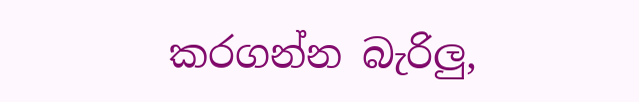කරගන්න බැරිලු,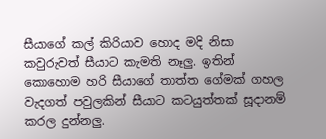සීයාගේ කල් කිරියාව හොද මදි නිසා කවුරුවත් සීයාට කැමති නෑලු. ඉතින් කොහොම හරි සීයාගේ තාත්ත ගේමක් ගහල වැදගත් පවුලකින් සීයාට කටයුත්තක් සූදානම් කරල දුන්නලු.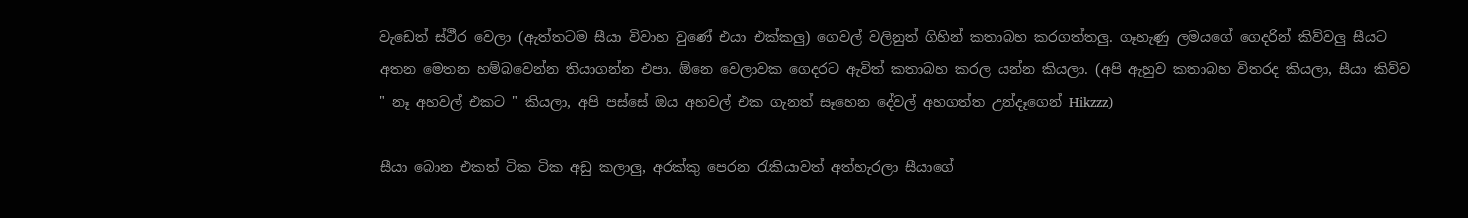වැඩෙත් ස්ථීර වෙලා (ඇත්තටම සීයා විවාහ වුණේ එයා එක්කලු) ගෙවල් වලිනුත් ගිහින් කතාබහ කරගත්තලු. ගෑහැණු ලමයගේ ගෙදරින් කිව්වලු සීයට අතන මෙතන හම්බවෙන්න තියාගන්න එපා. ඕනෙ වෙලාවක ගෙදරට ඇවිත් කතාබහ කරල යන්න කියලා. (අපි ඇහුව කතාබහ විතරද කියලා, සීයා කිව්ව " නෑ අහවල් එකට " කියලා, අපි පස්සේ ඔය අහවල් එක ගැනත් සෑහෙන දේවල් අහගත්ත උන්දෑගෙන් Hikzzz)

සීයා බොන එකත් ටික ටික අඩු කලාලු, අරක්කු පෙරන රැකියාවත් අත්හැරලා සීයාගේ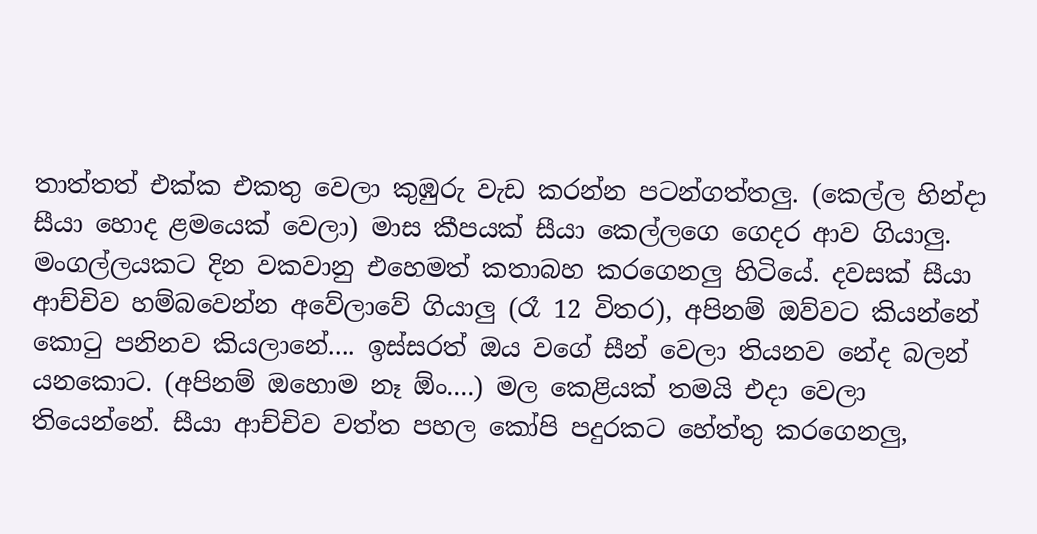තාත්තත් එක්ක එකතු වෙලා කුඹුරු වැඩ කරන්න පටන්ගත්තලු. (කෙල්ල හින්දා සීයා හොද ළමයෙක් වෙලා) මාස කීපයක් සීයා කෙල්ලගෙ ගෙදර ආව ගියාලු. මංගල්ලයකට දින වකවානු එහෙමත් කතාබහ කරගෙනලු හිටියේ. දවසක් සීයා ආච්චිව හම්බවෙන්න අවේලාවේ ගියාලු (රෑ 12 විතර), අපිනම් ඔව්වට කියන්නේ කොටු පනිනව කියලානේ.... ඉස්සරත් ඔය වගේ සීන් වෙලා තියනව නේද බලන් යනකොට. (අපිනම් ඔහොම නෑ ඕං....) මල කෙළියක් තමයි එදා වෙලා තියෙන්නේ. සීයා ආච්චිව වත්ත පහල කෝපි පදුරකට හේත්තු කරගෙනලු,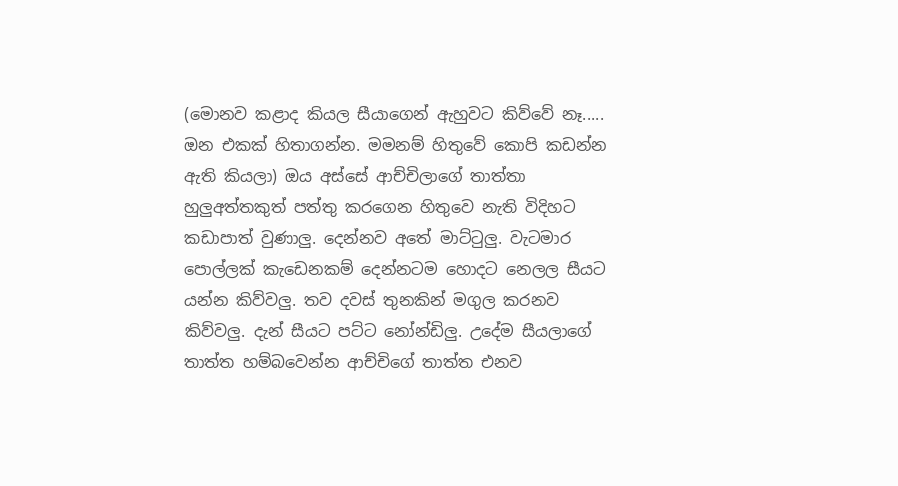(මොනව කළාද කියල සීයාගෙන් ඇහුවට කිව්වේ නෑ..... ඔන එකක් හිතාගන්න. මමනම් හිතුවේ කොපි කඩන්න ඇති කියලා) ඔය අස්සේ ආච්චිලාගේ තාත්තා හුලුඅත්තකුත් පත්තු කරගෙන හිතුවෙ නැති විදිහට කඩාපාත් වුණාලු. දෙන්නව අතේ මාට්ටුලු. වැටමාර පොල්ලක් කැඩෙනකම් දෙන්නටම හොදට නෙලල සීයට යන්න කිව්වලු. තව දවස් තුනකින් මගුල කරනව කිව්වලු. දැන් සීයට පට්ට නෝන්ඩිලු. උදේම සීයලාගේ තාත්ත හම්බවෙන්න ආච්චිගේ තාත්ත එනව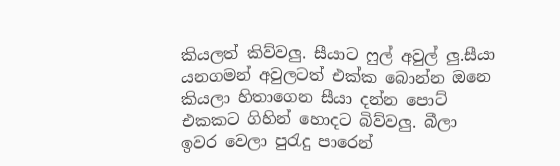කියලත් කිව්වලු. සීයාට ෆුල් අවුල් ලු.සීයා යනගමන් අවුලටත් එක්ක බොන්න ඔනෙ කියලා හිතාගෙන සීයා දන්න පොට් එකකට ගිහින් හොදට බිව්වලු. බීලා ඉවර වෙලා පුරැදු පාරෙන්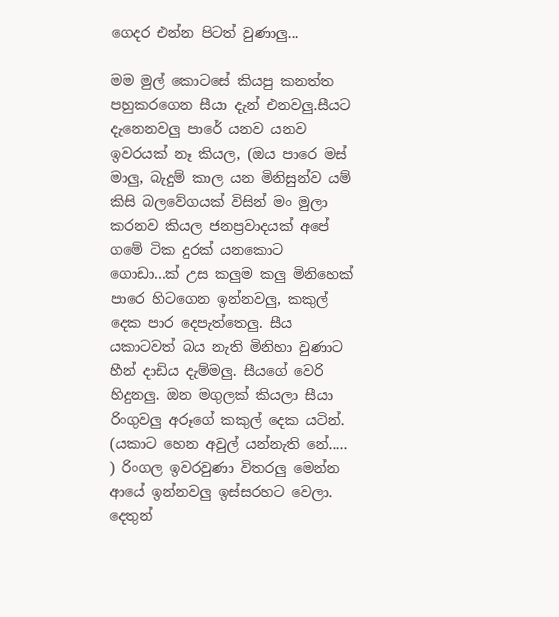ගෙදර එන්න පිටත් වුණාලු...

මම මුල් කොටසේ කියපු කනත්ත පහුකරගෙන සීයා දැන් එනවලු.සීයට දැනෙනවලු පාරේ යනව යනව ඉවරයක් නෑ කියල, (ඔය පාරෙ මස් මාලු, බැදුම් කාල යන මිනිසුන්ව යම් කිසි බලවේගයක් විසින් මං මුලා කරනව කියල ජනප්‍රවාදයක් අපේ ගමේ ටික දුරක් යනකොට ගොඩා...ක් උස කලුම කලු මිනිහෙක් පාරෙ හිටගෙන ඉන්නවලු, කකුල් දෙක පාර දෙපැත්තෙලු. සීය යකාටවත් බය නැති මිනිහා වුණාට හීන් දාඩිය දැම්මලු. සීයගේ වෙරි හිදුනලු. ඔන මගුලක් කියලා සීයා රිංගුවලු අරූගේ කකුල් දෙක යටින්. (යකාට හෙන අවුල් යන්නැති නේ..... ) රිංගල ඉවරවුණා විතරලු මෙන්න ආයේ ඉන්නවලු ඉස්සරහට වෙලා. දෙතුන්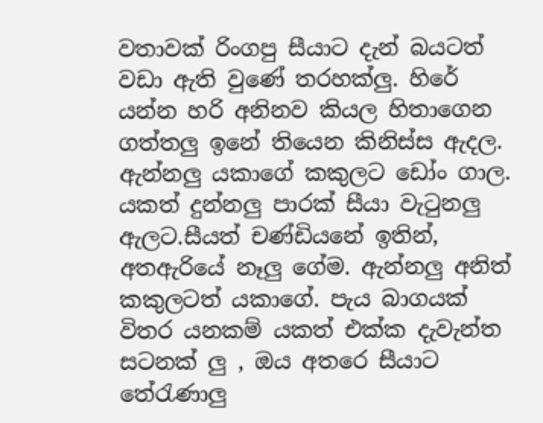වතාවක් රිංගපු සීයාට දැන් බයටත් වඩා ඇති වුණේ තරහක්ලු. හිරේ යන්න හරි අනිනව කියල හිතාගෙන ගත්තලු ඉනේ තියෙන කිනිස්ස ඇදල. ඇන්නලු යකාගේ කකුලට ඩෝං ගාල. යකත් දුන්නලු පාරක් සීයා වැටුනලු ඇලට.සීයත් චණ්ඩියනේ ඉතින්, අතඇරියේ නෑලු ගේම. ඇන්නලු අනිත් කකුලටත් යකාගේ. පැය බාගයක් විතර යනකම් යකත් එක්ක දැවැන්ත සටනක් ලු , ඔය අතරෙ සීයාට තේරැණාලු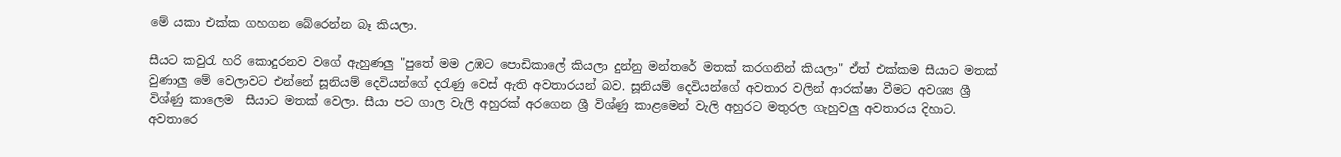මේ යකා එක්ක ගහගන බේරෙන්න බෑ කියලා.

සීයට කවුරැ හරි කොදුරනව වගේ ඇහුණලු "පුතේ මම උඹට පොඩිකාලේ කියලා දුන්නු මන්තරේ මතක් කරගනින් කියලා" ඒත් එක්කම සීයාට මතක් වුණාලු මේ වෙලාවට එන්නේ සූනියම් දෙවියන්ගේ දරැණු වෙස් ඇති අවතාරයන් බව. සූනියම් දෙවියන්ගේ අවතාර වලින් ආරක්ෂා වීමට අවශ්‍ය ශ්‍රී විශ්ණු කාලෙම  සීයාට මතක් වෙලා. සීයා පට ගාල වැලි අහුරක් අරගෙන ශ්‍රී විශ්ණු කාළමෙන් වැලි අහුරට මතුරල ගැහුවලු අවතාරය දිහාට. අවතාරෙ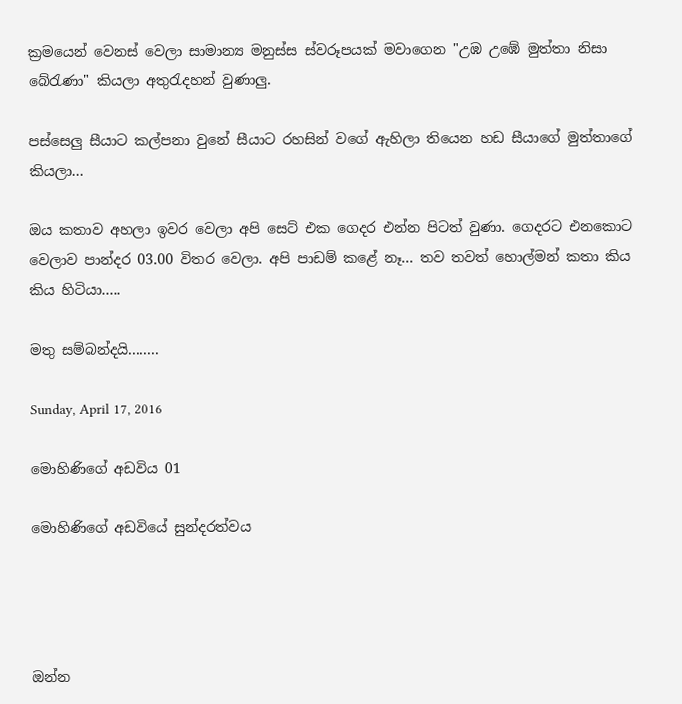ක්‍රමයෙන් වෙනස් වෙලා සාමාන්‍ය මනුස්ස ස්වරූපයක් මවාගෙන "උඹ උඹේ මුත්තා නිසා බේරැණා" කියලා අතුරැදහන් වුණාලු.

පස්සෙලු සීයාට කල්පනා වුනේ සීයාට රහසින් වගේ ඇහිලා තියෙන හඩ සීයාගේ මුත්තාගේ කියලා...

ඔය කතාව අහලා ඉවර වෙලා අපි සෙට් එක ගෙදර එන්න පිටත් වුණා. ගෙදරට එනකොට වෙලාව පාන්දර 03.00 විතර වෙලා. අපි පාඩම් කළේ නෑ... තව තවත් හොල්මන් කතා කිය කිය හිටියා.....

මතු සම්බන්දයි........

Sunday, April 17, 2016

මොහිණිගේ අඩවිය 01

මොහිණිගේ අඩවියේ සුන්දරත්වය




ඔන්න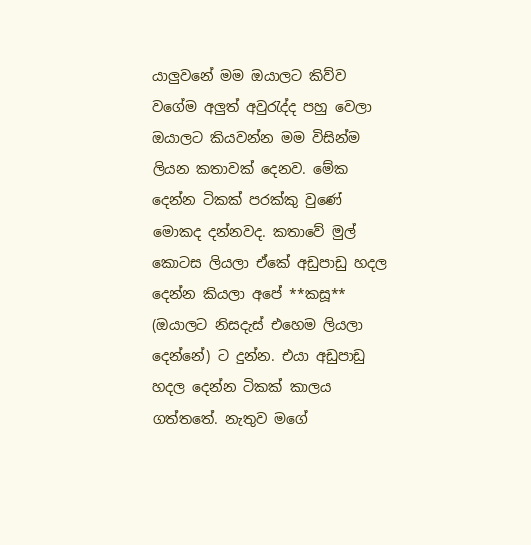යාලුවනේ මම ඔයාලට කිව්ව වගේම අලුත් අවුරැද්ද පහු වෙලා ඔයාලට කියවන්න මම විසින්ම ලියන කතාවක් දෙනව. මේක දෙන්න ටිකක් පරක්කු වුණේ මොකද දන්නවද. කතාවේ මුල් කොටස ලියලා ඒකේ අඩුපාඩු හදල දෙන්න කියලා අපේ **කසූ** (ඔයාලට නිසදැස් එහෙම ලියලා දෙන්නේ) ට දුන්න. එයා අඩුපාඩු හදල දෙන්න ටිකක් කාලය ගත්තතේ. නැතුව මගේ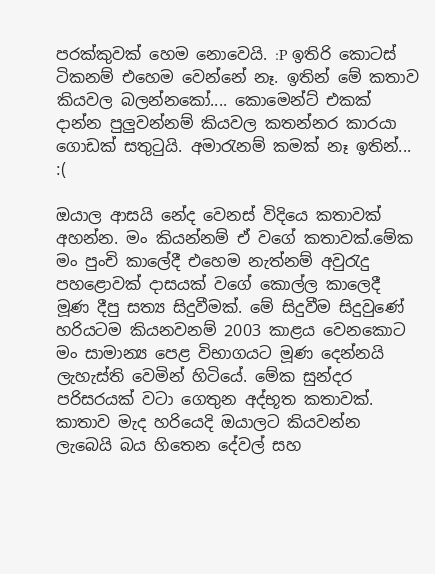පරක්කුවක් හෙම නොවෙයි. :P ඉතිරි කොටස් ටිකනම් එහෙම වෙන්නේ නෑ. ඉතින් මේ කතාව කියවල බලන්නකෝ.... කොමෙන්ට් එකක් දාන්න පුලුවන්නම් කියවල කතන්නර කාරයා ගොඩක් සතුටුයි. අමාරැනම් කමක් නෑ ඉතින්... :(

ඔයාල ආසයි නේද වෙනස් විදියෙ කතාවක් අහන්න. මං කියන්නම් ඒ වගේ කතාවක්.මේක මං පුංචි කාලේදී එහෙම නැත්නම් අවුරැදු පහළොවක් දාසයක් වගේ කොල්ල කාලෙදී මූණ දීපු සත්‍ය සිදුවීමක්. මේ සිදුවීම සිදුවුණේ හරියටම කියනවනම් 2003 කාළය වෙනකොට මං සාමාන්‍ය පෙළ විභාගයට මූණ දෙන්නයි ලැහැස්ති වෙමින් හිටියේ. මේක සුන්දර පරිසරයක් වටා ගෙතුන අද්භූත කතාවක්. කාතාව මැද හරියෙදි ඔයාලට කියවන්න ලැබෙයි බය හිතෙන දේවල් සහ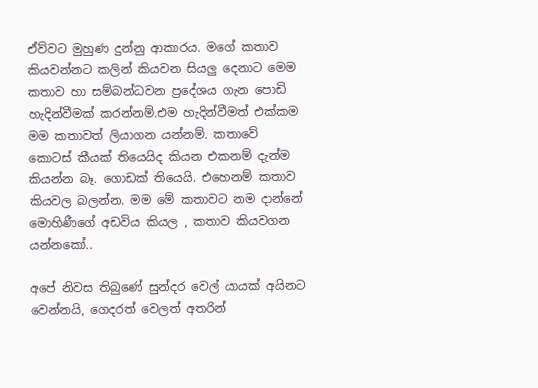ඒව්වට මුහුණ දුන්නු ආකාරය. මගේ කතාව කියවන්නට කලින් කියවන සියලු දෙනාට මෙම කතාව හා සම්බන්ධවන ප්‍රදේශය ගැන පොඩි හැදින්වීමක් කරන්නම්.එම හැදින්වීමත් එක්කම මම කතාවත් ලියාගන යන්නම්. කතාවේ කොටස් කීයක් තියෙයිද කියන එකනම් දැන්ම කියන්න බෑ. ගොඩක් තියෙයි. එහෙනම් කතාව කියවල බලන්න. මම මේ කතාවට නම දාන්නේ මොහිණීගේ අඩවිය කියල , කතාව කියවගන යන්නකෝ..

අපේ නිවස තිබුණේ සුන්දර වෙල් යායක් අයිනට වෙන්නයි, ගෙදරත් වෙලත් අතරින්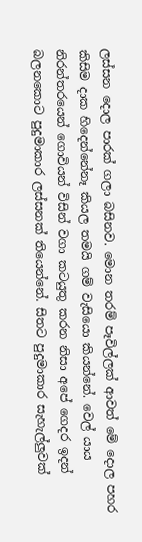ලස්සන දොල පාරක් ගලා බසිනව. මොන තරම් පෑවිල්ලක් ආවත් මේ දොල පහර කිසිම දාක හිදෙන්නේනෑ කියල තමයි ගම් වැසියො කියන්නේ. වෙල් යාය නිරන්තරයෙන් ගොවියන් විසින් වගා කටයුතු කරන නිසා අපේ ගෙදර ඉදන් බලනකොට පුදුමාකාර ලස්සනක් තියෙන්නේ. සිතට පුදුමාකාර සැහැල්ලුවක්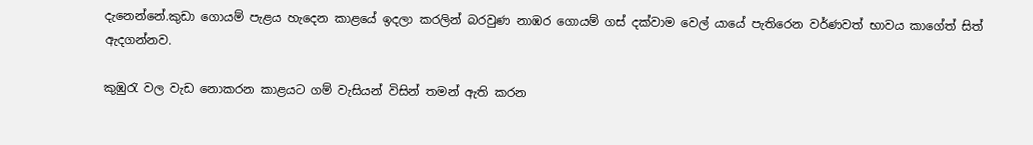දැනෙන්නේ.කුඩා ගොයම් පැළය හැදෙන කාළයේ ඉදලා කරලින් බරවුණ නාඹර ගොයම් ගස් දක්වාම වෙල් යායේ පැතිරෙන වර්ණවත් භාවය කා‍ගේත් සිත් ඇදගන්නව.

කුඹුරැ වල වැඩ නොකරන කාළයට ගම් වැසියන් විසින් තමන් ඇති කරන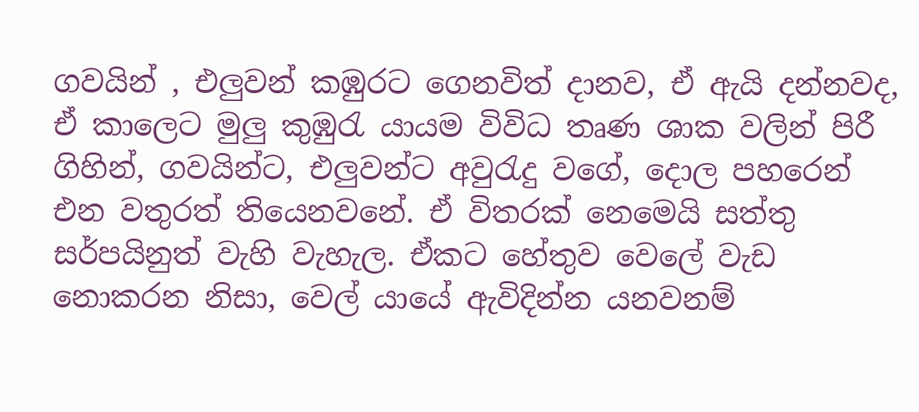ගවයින් , එලුවන් කඹුරට ගෙනවිත් දානව, ඒ ඇයි දන්නවද, ඒ කාලෙට මුලු කුඹුරැ යායම විවිධ තෘණ ශාක වලින් පිරී ගිහින්, ගවයින්ට, එලුවන්ට අවුරැදු වගේ, දොල පහරෙන් එන වතුරත් තියෙනවනේ. ඒ විතරක් නෙමෙයි සත්තු සර්පයිනුත් වැහි වැහැල. ඒකට හේතුව වෙලේ වැඩ නොකරන නිසා, වෙල් යායේ ඇවිදින්න යනවනම්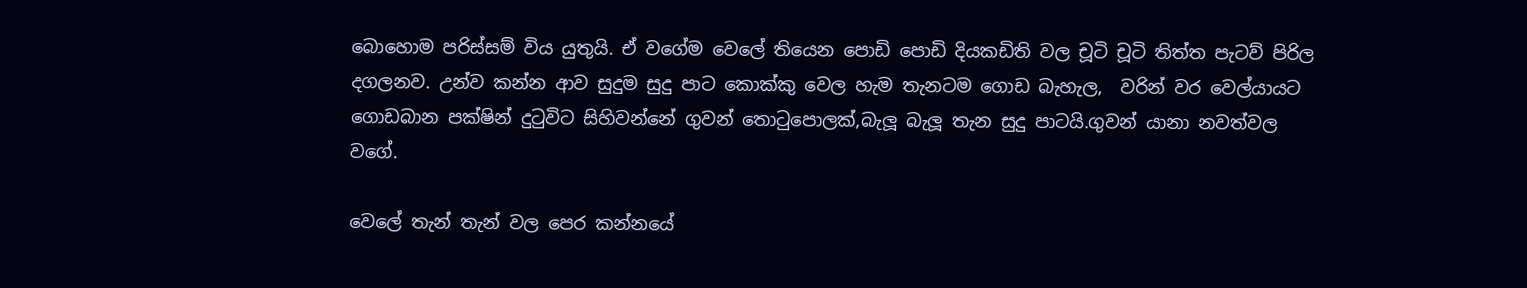බොහොම පරිස්සම් විය යුතුයි. ඒ වගේම වෙලේ තියෙන පොඩි පොඩි දියකඩිති වල චූටි චූටි තිත්ත පැටව් පිරිල දගලනව. උන්ව කන්න ආව සුදුම සුදු පාට කොක්කු වෙල හැම තැනටම ගොඩ බැහැල,  වරින් වර වෙල්යායට ගොඩබාන පක්ෂින් දුටුවිට සිහිවන්නේ ගුවන් තොටුපොලක්,බැලූ බැලූ තැන සුදු පාටයි.ගුවන් යානා නවත්වල වගේ.

වෙලේ තැන් තැන් වල පෙර කන්නයේ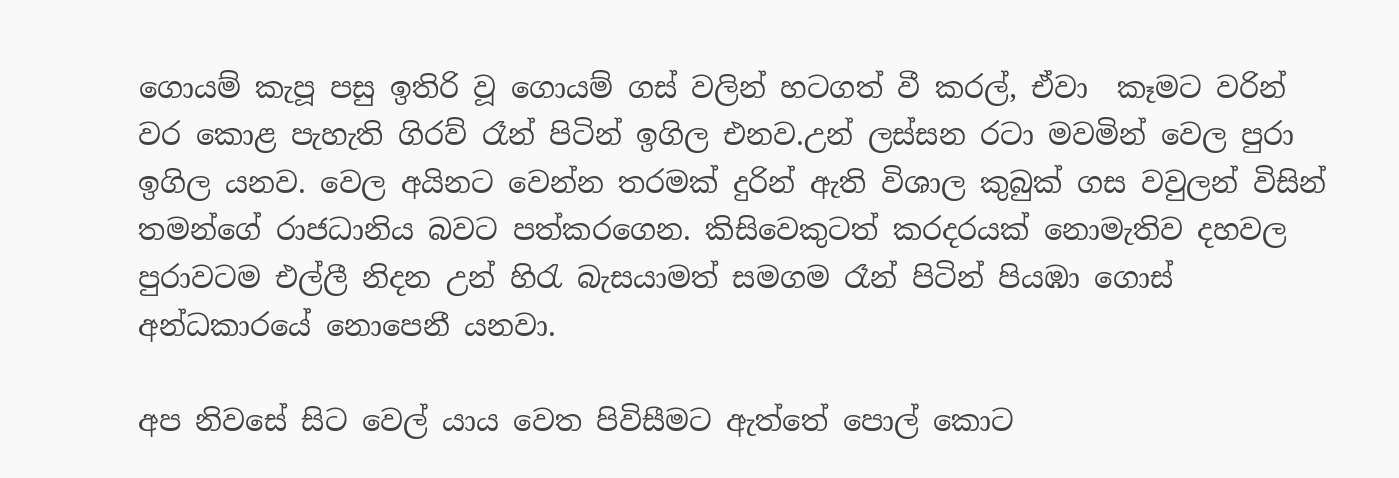ගොයම් කැපූ පසු ඉතිරි වූ ගොයම් ගස් වලින් හටගත් වී කරල්, ඒවා  කෑමට වරින් වර කොළ පැහැති ගිරව් රෑන් පිටින් ඉගිල එනව.උන් ලස්සන රටා මවමින් වෙල පුරා ඉගිල යනව. වෙල අයිනට වෙන්න තරමක් දුරින් ඇති විශාල කුබුක් ගස වවුලන් විසින් තමන්ගේ රාජධානිය බවට පත්කරගෙන. කිසිවෙකුටත් කරදරයක් නොමැතිව දහවල පුරාවටම එල්ලී නිදන උන් හිරැ බැසයාමත් සමගම රෑන් පිටින් පියඹා ගොස් අන්ධකාරයේ නොපෙනී යනවා.

අප නිවසේ සිට වෙල් යාය වෙත පිවිසීමට ඇත්තේ පොල් කොට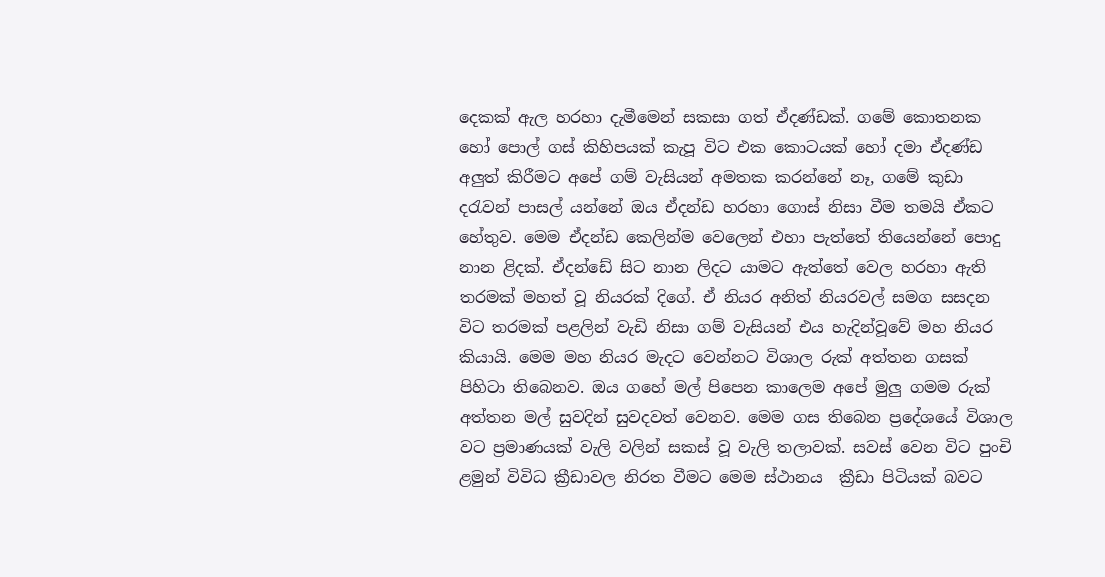දෙකක් ඇල හරහා දැමීමෙන් සකසා ගත් ඒදණ්ඩක්. ගමේ කොතනක හෝ පොල් ගස් කිහිපයක් කැපූ විට එක කොටයක් හෝ දමා ඒදණ්ඩ අලුත් කිරීමට අපේ ගම් වැසියන් අමතක කරන්නේ නෑ, ගමේ කුඩා දරැවන් පාසල් යන්නේ ඔය ඒදන්ඩ හරහා ගොස් නිසා වීම තමයි ඒකට හේතුව. මෙම ඒදන්ඩ කෙලින්ම වෙල‍ෙන් එහා පැත්තේ තියෙන්නේ පොදු නාන ළිදක්. ඒදන්ඩේ සිට නාන ලිදට යාමට ඇත්තේ වෙල හරහා ඇති තරමක් මහත් වූ නියරක් දිගේ. ඒ නියර අනිත් නියරවල් සමග සසදන විට තරමක් පළලින් වැඩි නිසා ගම් වැසියන් එය හැදින්වූවේ මහ නියර කියායි. මෙම මහ නියර මැදට වෙන්නට විශාල රුක් අත්තන ගසක් පිහිටා තිබෙනව. ඔය ගහේ මල් පිපෙන කාලෙම අපේ මුලු ගමම රුක් අත්තන මල් සුවදින් සුවදවත් වෙනව. මෙම ගස තිබෙන ප්‍රදේශයේ විශාල වට ප්‍ර‍මාණයක් වැලි වලින් සකස් වූ වැලි තලාවක්. සවස් වෙන විට පුංචි ළමුන් විවිධ ක්‍රීඩාවල නිරත වීමට මෙම ස්ථානය  ක්‍රීඩා පිටියක් බවට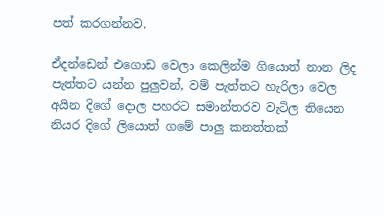පත් කරගන්නව.

ඒදන්ඩෙන් එගොඩ වෙලා කෙලින්ම ගියොත් නාන ලිද පැත්තට යන්න පුලුවන්, වම් පැත්තට හැරිලා වෙල අයින දිගේ දොල පහරට සමාන්තරව වැටිල තියෙන නියර දිගේ ලියොත් ගමේ පාලු කනත්තක්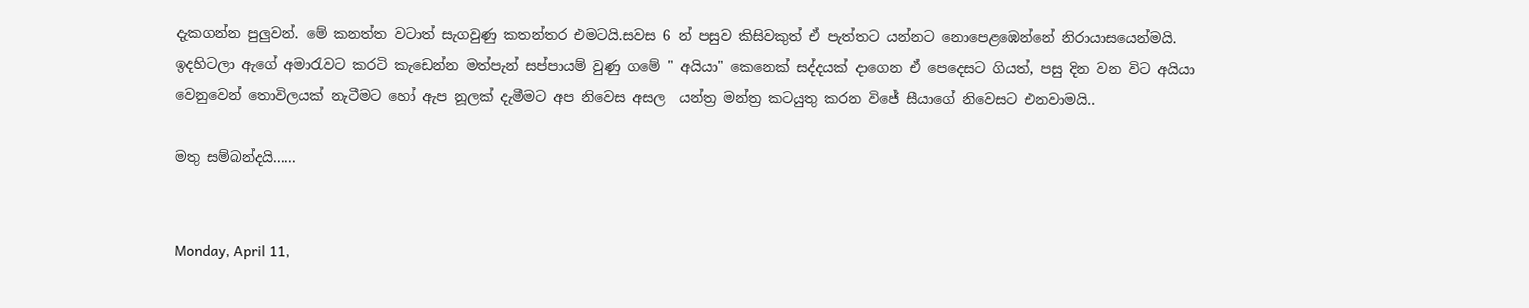දැකගන්න පුලුවන්. මේ කනත්ත වටාත් සැගවුණු කතන්තර එමටයි.සවස 6 න් පසුව කිසිවකුත් ඒ පැත්තට යන්නට නොපෙළඹෙන්නේ නිරායාසයෙන්මයි. ඉදහිටලා ඇගේ අමාරැවට කරටි කැඩෙන්න මත්පැන් සප්පායම් වුණු ගමේ " අයියා" කෙනෙක් සද්දයක් දාගෙන ඒ පෙදෙසට ගියත්, පසු දින වන විට අයියා වෙනුවෙන් තොවිලයක් නැටීමට හෝ ඇප නූලක් දැමීමට අප නිවෙස අසල  යන්ත්‍ර‍ මන්ත්‍ර‍ කටයුතු කරන විජේ සීයාගේ නිවෙසට එනවාමයි..

මතු සම්බන්දයි......


Monday, April 11,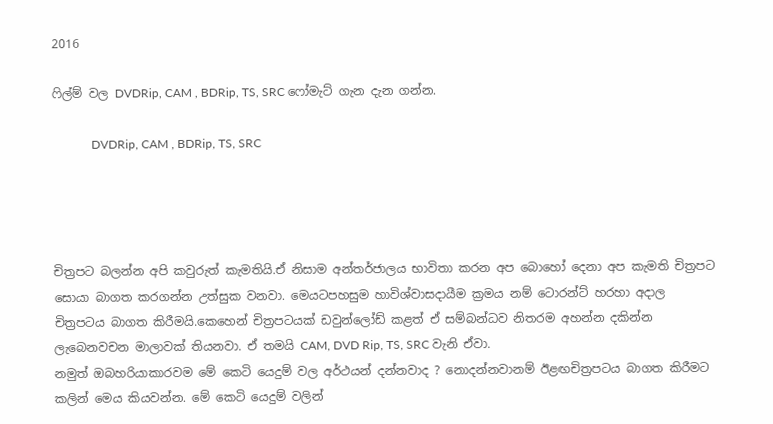2016

ෆිල්ම් වල DVDRip, CAM , BDRip, TS, SRC ෆෝමැට් ගැන දැන ගන්න.

             DVDRip, CAM , BDRip, TS, SRC




චිත්‍රපට බලන්න අපි කවුරුත් කැමතියි.ඒ නිසාම අන්තර්ජාලය භාවිතා කරන අප බොහෝ දෙනා අප කැමති චිත්‍රපට සොයා බාගත කරගන්න උත්සුක වනවා. මෙයටපහසුම හාවිශ්වාසදායීම ක්‍රමය නම් ටොරන්ට් හරහා අදාල චිත්‍රපටය බාගත කිරීමයි.කෙහෙන් චිත්‍රපටයක් ඩවුන්ලෝඩ් කළත් ඒ සම්බන්ධව නිතරම අහන්න දකින්න ලැබෙනවචන මාලාවක් තියනවා. ඒ තමයි CAM, DVD Rip, TS, SRC වැනි ඒවා.
නමුත් ඔබහරියාකාරවම මේ කෙටි යෙදුම් වල අර්ථයන් දන්නවාද ? නොදන්නවානම් ඊළඟචිත්‍රපටය බාගත කිරීමට කලින් මෙය කියවන්න. මේ කෙටි යෙදුම් වලින්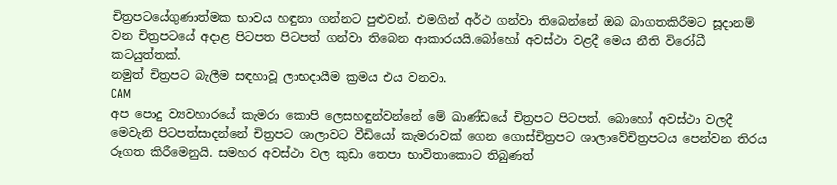චිත්‍රපටයේගුණාත්මක භාවය හඳුනා ගන්නට පුළුවන්. එමගින් අර්ථ ගන්වා තිබෙන්නේ ඔබ බාගතකිරීමට සූදානම් වන චිත්‍රපටයේ අදාළ පිටපත පිටපත් ගන්වා තිබෙන ආකාරයයි.බෝහෝ අවස්ථා වළදී මෙය නීති විරෝධී කටයුත්තක්.
නමුත් චිත්‍රපට බැලීම සඳහාවූ ලාභදායීම ක්‍රමය එය වනවා.
CAM
අප පොදු ව්‍යවහාරයේ කැමරා කොපි ලෙසහඳුන්වන්නේ මේ ඛාණ්ඩයේ චිත්‍රපට පිටපත්. බොහෝ අවස්ථා වලදී මෙවැනි පිටපත්සාදන්නේ චිත්‍රපට ශාලාවට වීඩියෝ කැමරාවක් ගෙන ගොස්චිත්‍රපට ශාලාවේචිත්‍රපටය පෙන්වන තිරය රූගත කිරීමෙනුයි. සමහර අවස්ථා වල කුඩා තෙපා භාවිතාකොට තිබුණත්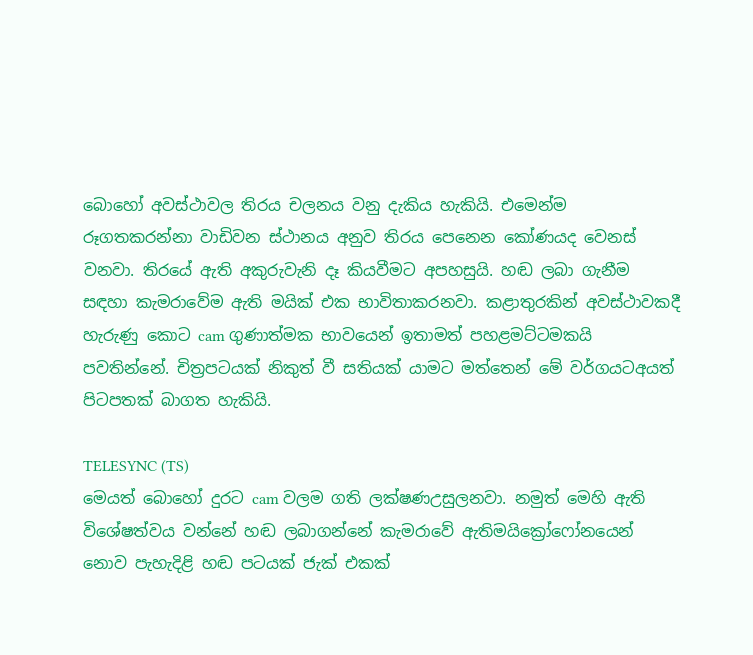බොහෝ අවස්ථාවල තිරය චලනය වනු දැකිය හැකියි. එමෙන්ම රූගතකරන්නා වාඩිවන ස්ථානය අනුව තිරය පෙනෙන කෝණයද වෙනස් වනවා. තිරයේ ඇති අකුරුවැනි දෑ කියවීමට අපහසුයි. හඬ ලබා ගැනීම සඳහා කැමරාවේම ඇති මයික් එක භාවිතාකරනවා. කළාතුරකින් අවස්ථාවකදී හැරුණු කොට cam ගුණාත්මක භාවයෙන් ඉතාමත් පහළමට්ටමකයි පවතින්නේ. චිත්‍රපටයක් නිකුත් වී සතියක් යාමට මත්තෙන් මේ වර්ගයටඅයත් පිටපතක් බාගත හැකියි.

TELESYNC (TS)
මෙයත් බොහෝ දුරට cam වලම ගති ලක්ෂණඋසුලනවා. නමුත් මෙහි ඇති විශේෂත්වය වන්නේ හඬ ලබාගන්නේ කැමරාවේ ඇතිමයික්‍රෝෆෝනයෙන් නොව පැහැදිළි හඬ පටයක් ජැක් එකක්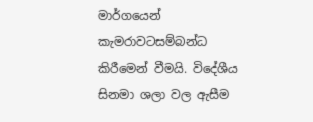මාර්ගයෙන් කැමරාවටසම්බන්ධ කිරීමෙන් වීමයි. විදේශීය සිනමා ශලා වල ඇසීම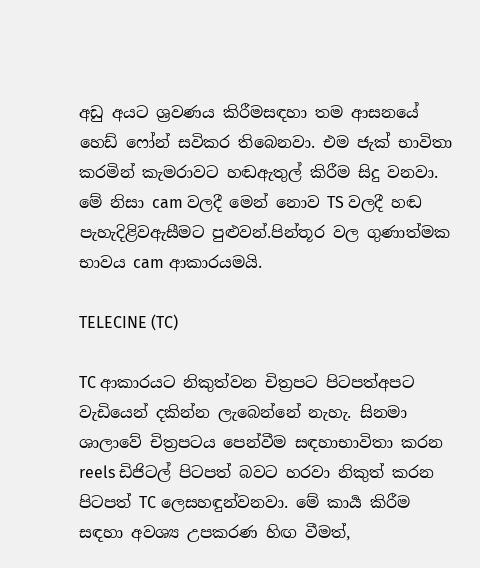අඩු අයට ශ්‍රවණය කිරීමසඳහා තම ආසනයේ හෙඩ් ෆෝන් සවිකර තිබෙනවා. එම ජැක් භාවිතා කරමින් කැමරාවට හඬඇතුල් කිරීම සිදු වනවා. මේ නිසා cam වලදී මෙන් නොව TS වලදී හඬ පැහැදිළිවඇසීමට පුළුවන්.පින්තූර වල ගුණාත්මක භාවය cam ආකාරයමයි.

TELECINE (TC)

TC ආකාරයට නිකුත්වන චිත්‍රපට පිටපත්අපට වැඩියෙන් දකින්න ලැබෙන්නේ නැහැ. සිනමා ශාලාවේ චිත්‍රපටය පෙන්වීම සඳහාභාවිතා කරන reels ඩිජිටල් පිටපත් බවට හරවා නිකුත් කරන පිටපත් TC ලෙසහඳුන්වනවා. මේ කාර්‍ය කිරීම සඳහා අවශ්‍ය උපකරණ හිඟ වීමත්,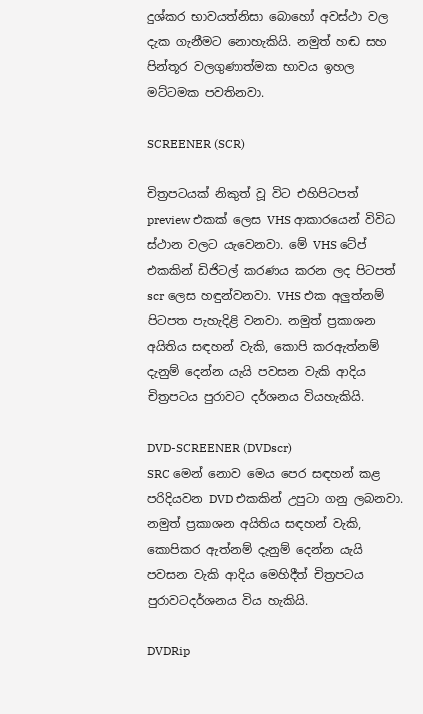දුශ්කර භාවයත්නිසා බොහෝ අවස්ථා වල දැක ගැනීමට නොහැකියි. නමුත් හඬ සහ පින්තූර වලගුණාත්මක භාවය ඉහල මට්ටමක පවතිනවා.

SCREENER (SCR)

චිත්‍රපටයක් නිකුත් වූ විට එහිපිටපත් preview එකක් ලෙස VHS ආකාරයෙන් විවිධ ස්ථාන වලට යැවෙනවා. මේ VHS ටේප් එකකින් ඩිජිටල් කරණය කරන ලද පිටපත් scr ලෙස හඳුන්වනවා. VHS එක අලුත්නම් පිටපත පැහැදිළි වනවා. නමුත් ප්‍රකාශන අයිතිය සඳහන් වැකි, කොපි කරඇත්නම් දැනුම් දෙන්න යැයි පවසන වැකි ආදිය චිත්‍රපටය පුරාවට දර්ශනය වියහැකියි.

DVD-SCREENER (DVDscr)
SRC මෙන් නොව මෙය පෙර සඳහන් කළ පරිදියවන DVD එකකින් උපුටා ගනු ලබනවා. නමුත් ප්‍රකාශන අයිතිය සඳහන් වැකි, කොපිකර ඇත්නම් දැනුම් දෙන්න යැයි පවසන වැකි ආදිය මෙහිදීත් චිත්‍රපටය පුරාවටදර්ශනය විය හැකියි.

DVDRip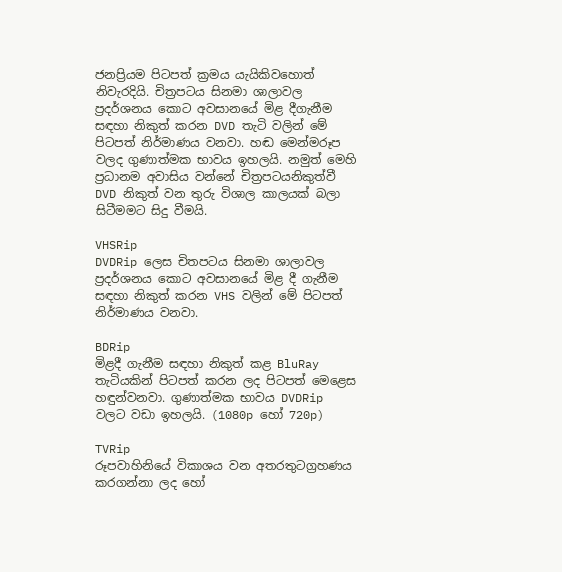ජනප්‍රියම පිටපත් ක්‍රමය යැයිකිවහොත් නිවැරදියි. චිත්‍රපටය සිනමා ශාලාවල ප්‍රදර්ශනය කොට අවසානයේ මිළ දීගැනීම සඳහා නිකුත් කරන DVD තැටි වලින් මේ පිටපත් නිර්මාණය වනවා. හඬ මෙන්මරූප වලද ගුණාත්මක භාවය ඉහලයි. නමුත් මෙහි ප්‍රධානම අවාසිය වන්නේ චිත්‍රපටයනිකුත්වී DVD නිකුත් වන තුරු විශාල කාලයක් බලා සිටීමමට සිදු වීමයි.

VHSRip
DVDRip ලෙස චිතපටය සිනමා ශාලාවල ප්‍රදර්ශනය කොට අවසානයේ මිළ දී ගැනීම සඳහා නිකුත් කරන VHS වලින් මේ පිටපත් නිර්මාණය වනවා.

BDRip
මිළදී ගැනීම සඳහා නිකුත් කළ BluRay තැටියකින් පිටපත් කරන ලද පිටපත් මෙළෙස හඳුන්වනවා. ගුණාත්මක භාවය DVDRip වලට වඩා ඉහලයි. (1080p හෝ 720p)

TVRip
රූපවාහිනියේ විකාශය වන අතරතුටග්‍රහණය කරගන්නා ලද හෝ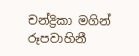චන්ද්‍රිකා මගින් රූපවාහිනී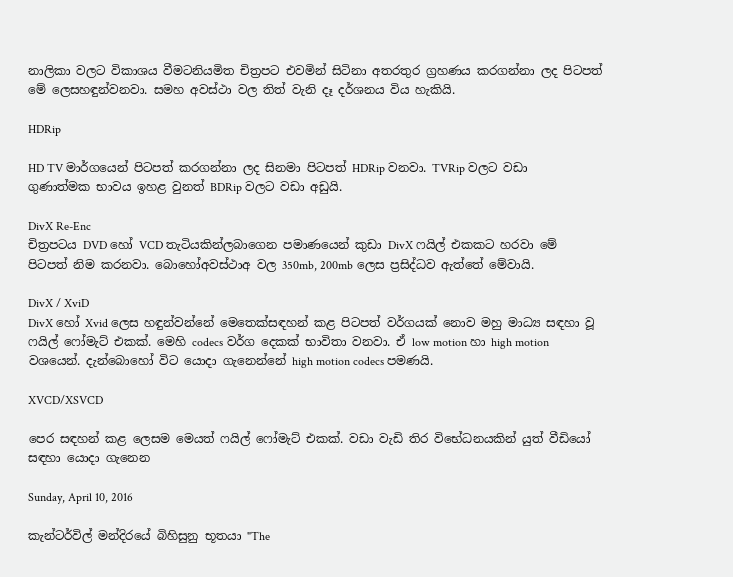නාලිකා වලට විකාශය වීමටනියමිත චිත්‍රපට එවමින් සිටිනා අතරතුර ග්‍රහණය කරගන්නා ලද පිටපත් මේ ලෙසහඳුන්වනවා. සමහ අවස්ථා වල තිත් වැනි දෑ දර්ශනය විය හැකියි.

HDRip

HD TV මාර්ගයෙන් පිටපත් කරගන්නා ලද සිනමා පිටපත් HDRip වනවා. TVRip වලට වඩා ගුණාත්මක භාවය ඉහළ වුනත් BDRip වලට වඩා අඩුයි.

DivX Re-Enc
චිත්‍රපටය DVD හෝ VCD තැටියකින්ලබාගෙන පමාණයෙන් කුඩා DivX ෆයිල් එකකට හරවා මේ පිටපත් නිම කරනවා. බොහෝඅවස්ථාඅ වල 350mb, 200mb ලෙස ප්‍රසිද්ධව ඇත්තේ මේවායි.

DivX / XviD
DivX හෝ Xvid ලෙස හඳුන්වන්නේ මෙතෙක්සඳහන් කළ පිටපත් වර්ගයක් නොව මහු මාධ්‍ය සඳහා වූ ෆයිල් ෆෝමැට් එකක්. මෙහි codecs වර්ග දෙකක් භාවිතා වනවා. ඒ low motion හා high motion වශයෙන්. දැන්බොහෝ විට යොදා ගැනෙන්නේ high motion codecs පමණයි.

XVCD/XSVCD

පෙර සඳහන් කළ ලෙසම මෙයත් ෆයිල් ෆෝමැට් එකක්. වඩා වැඩි තිර විභේධනයකින් යුත් වීඩියෝ සඳහා යොදා ගැනෙන

Sunday, April 10, 2016

කැන්ටර්විල් මන්දිරයේ බිහිසුනු භූතයා "The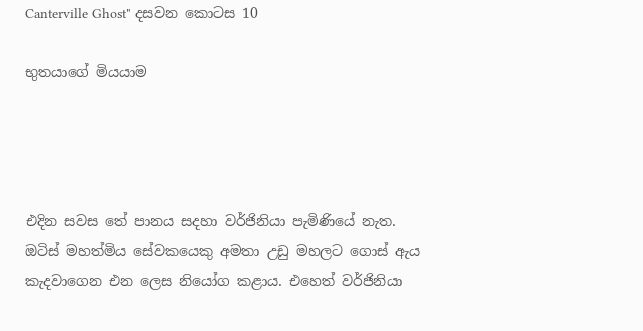Canterville Ghost" දසවන කොටස 10

භුතයාගේ මියයාම




එදින සවස තේ පානය සදහා වර්ජිනියා පැමිණියේ නැත. ඔටිස් මහත්මිය සේවකයෙකු අමතා උඩු මහලට ගොස් ඇය කැදවාගෙන එන ලෙස නියෝග කළාය. එහෙත් වර්ජිනියා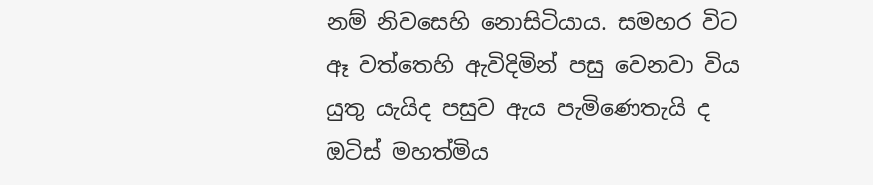නම් නිවසෙහි නොසිටියාය. සමහර විට ඈ වත්තෙහි ඇවිදිමින් පසු වෙනවා විය යුතු යැයිද පසුව ඇය පැමිණෙතැයි ද ඔටිස් මහත්මිය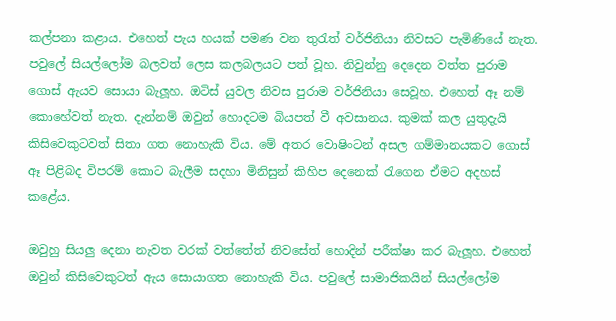කල්පනා කළාය. එහෙත් පැය හයක් පමණ වන තුරැත් වර්ජිනියා නිවසට පැමිණියේ නැත. පවුලේ සියල්ලෝම බලවත් ලෙස කලබලයට පත් වූහ. නිවුන්නු දෙදෙන වත්ත පුරාම ගොස් ඇයව සොයා බැලූහ. ඔටිස් යුවල නිවස පුරාම වර්ජිනියා සෙවූහ. එහෙත් ඈ නම් කොහේවත් නැත. දැන්නම් ඔවුන් හොදටම බියපත් වී අවසානය. කුමක් කල යුතුදැයි කිසිවෙකුටවත් සිතා ගත නොහැකි විය. මේ අතර වොෂිංටන් අසල ගම්මානයකට ගොස් ඈ පිළිබද විපරම් කොට බැලීම සදහා මිනිසුන් කිහිප දෙනෙක් රැගෙන ඒමට අදහස් කළේය.

ඔවුහු සියලු දෙනා නැවත වරක් වත්තේත් නිවසේත් හොදින් පරීක්ෂා කර බැලූහ. එහෙත් ඔවුන් කිසිවෙකුටත් ඇය සොයාගත නොහැකි විය. පවුලේ සාමාජිකයින් සියල්ලෝම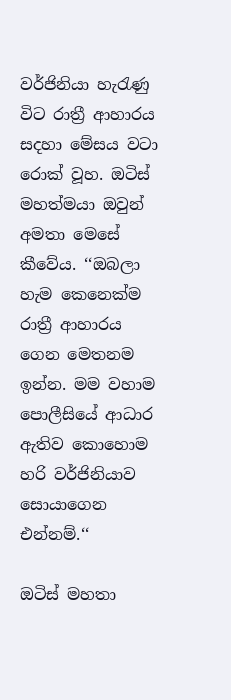වර්ජිනියා හැරැණු විට රාත්‍රී ආහාරය සදහා මේසය වටා රොක් වූහ. ඔටිස් මහත්මයා ඔවුන් අමතා මෙසේ කීවේය. ‘‘ඔබලා හැම කෙනෙක්ම රාත්‍රී ආහාරය ගෙන මෙතනම ඉන්න. මම වහාම පොලීසියේ ආධාර ඇතිව කොහොම හරි වර්ජිනියාව සොයාගෙන එන්නම්.‘‘

ඔටිස් මහතා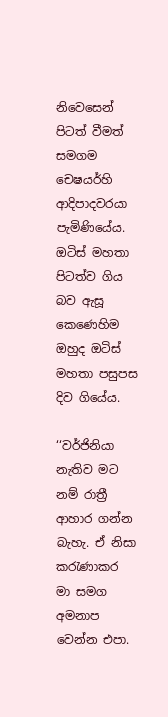නිවෙසෙන් පිටත් වීමත් සමගම චෙෂයර්හි ආදිපාදවරයා පැමිණියේය. ඔටිස් මහතා පිටත්ව ගිය බව ඇසූ කෙණෙහිම ඔහුද ඔටිස් මහතා පසුපස දිව ගියේය.

‘‘වර්ජිනියා නැතිව මට නම් රාත්‍රී ආහාර ගන්න බැහැ. ඒ නිසා කරැණාකර මා සමග අමනාප වෙන්න එපා.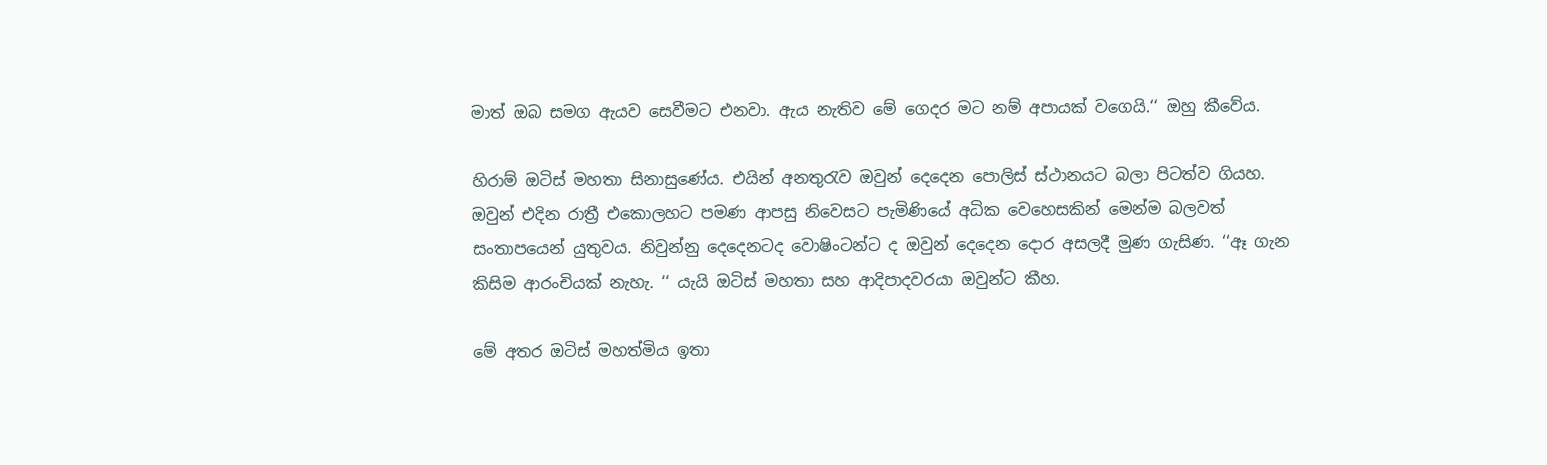මාත් ඔබ සමග ඇයව සෙවීමට එනවා. ඇය නැතිව මේ ගෙදර මට නම් අපායක් වගෙයි.‘‘ ඔහු කීවේය.

හිරාම් ඔටිස් මහතා සිනාසුණේය. එයින් අනතුරැව ඔවුන් දෙදෙන පොලිස් ස්ථානයට බලා පිටත්ව ගියහ. ඔවුන් එදින රාත්‍රී එකොලහට පමණ ආපසු නිවෙසට පැමිණියේ අධික වෙහෙසකින් මෙන්ම බලවත් සංතාපයෙන් යුතුවය. නිවුන්නු දෙදෙනටද වොෂිංටන්ට ද ඔවුන් දෙදෙන දොර අසලදී මුණ ගැසිණ. ‘‘ඈ ගැන කිසිම ආරංචියක් නැහැ. ‘‘ යැයි ඔටිස් මහතා සහ ආදිපාදවරයා ඔවුන්ට කීහ.

මේ අතර ඔටිස් මහත්මිය ඉතා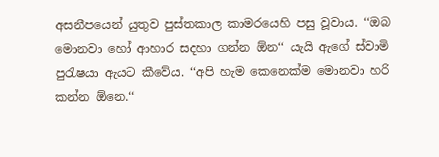අසනීපයෙන් යුතුව පුස්තකාල කාමරයෙහි පසු වූවාය. ‘‘ඔබ මොනවා හෝ ආහාර සදහා ගන්න ඕන‘‘ යැයි ඇගේ ස්වාමි පුරැෂයා ඇයට කීවේය. ‘‘අපි හැම කෙනෙක්ම මොනවා හරි කන්න ඕනෙ.‘‘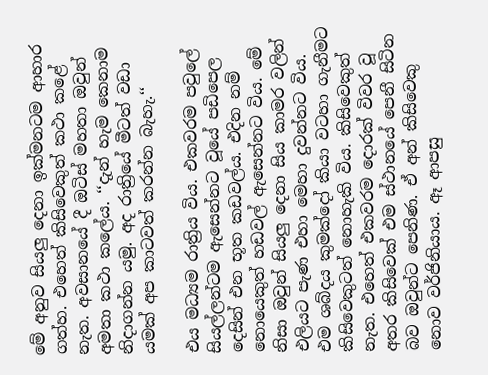මේ අනුව සියලු දෙනා ඉක්මනටම ආහාර ගත්හ. එහෙත් කිසිවෙකුත් කථා කළේ නැත. අවසානයේ දී ඔටිස් මහතා ඔවුන් අමතා කථා කලේය. ‘‘දැන් හැම කෙනාම නිදාගන්න යමු. අද රාත්‍රියේ මීටත් වඩා යමක් අප කාටවත් කරන්න බැහැ.‘‘

එය මධ්‍යම රාත්‍රිය විය. එකවරම පවුලේ සියල්ලන්ටම ඇසෙන්නට වූයේ පඩිපෙල දෙසින් එන භූත කඩවල්ය. එදින නම් නොයෙකුත් හඩවල් ඇසෙන්නට විය. මේ නිසා ඔවුන් සියලු දෙනා සිය කාමර වලින් එලියට පැණ එහා මෙහා දුවන්නට විය. එම ශබ්දය කුමක්දෝ කියා වටහා ගැනීමට කිසිවෙකුටත් නොහැකි විය. කිසිවෙකුත් නැත. එහෙත් එකවරම දොරක් විවර වූ අතර කිසිවෙක් එම ස්ථානයේ පෙනී සිටින බව ඔවුන්ට පෙනිණ. ඒ අන් කිසිවෙකු නොව වර්ජිනියාය. ඈ ආපසු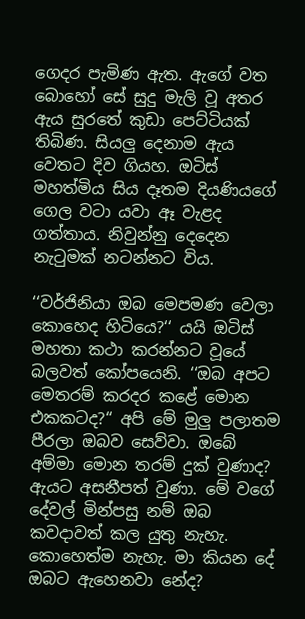ගෙදර පැමිණ ඇත. ඇගේ වත බොහෝ සේ සුදු මැලි වූ අතර ඇය සුරතේ කුඩා පෙට්ටියක් තිබිණ. සියලු දෙනාම ඇය වෙතට දිව ගියහ. ඔටිස් මහත්මිය සිය දෑතම දියණියගේ ගෙල වටා යවා ඈ වැළද ගත්තාය. නිවුන්නු දෙදෙන නැටුමක් නටන්නට විය.

‘‘වර්ජිනියා ඔබ මෙපමණ වෙලා කොහෙද හිටියෙ?‘‘ යයි ඔටිස් මහතා කථා කරන්නට වූයේ බලවත් කෝපයෙනි. ‘‘ඔබ අපට මෙතරම් කරදර කළේ මොන එකකටද?‘‘ අපි මේ මුලු පලාතම පීරලා ඔබව සෙව්වා. ඔබේ අම්මා මොන තරම් දුක් වුණාද? ඇයට අසනීපත් වුණා. මේ වගේ දේවල් මින්පසු නම් ඔබ කවදාවත් කල යුතු නැහැ. කොහෙත්ම නැහැ. මා කියන දේ ඔබට ඇහෙනවා නේද?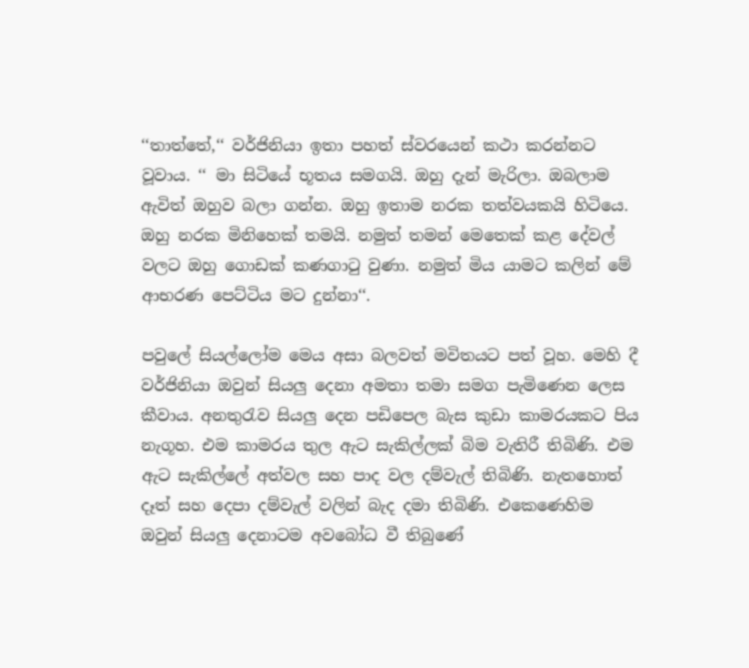‘‘තාත්තේ,‘‘ වර්ජිනියා ඉතා පහත් ස්වරයෙන් කථා කරන්නට වූවාය. ‘‘ මා සිටියේ භූතය සමගයි. ඔහු දැන් මැරිලා. ඔබලාම ඇවිත් ඔහුව බලා ගන්න. ඔහු ඉතාම නරක තත්වයකයි හිටියෙ. ඔහු නරක මිනිහෙක් තමයි. නමුත් තමන් මෙතෙක් කළ දේවල් වලට ඔහු ගොඩක් කණගාටු වුණා. නමුත් මිය යාමට කලින් මේ ආභරණ පෙට්ටිය මට දුන්නා‘‘.

පවුලේ සියල්ලෝම මෙය අසා බලවත් මවිතයට පත් වූහ. මෙහි දී වර්ජිනියා ඔවුන් සියලු දෙනා අමතා තමා සමග පැමිණෙන ලෙස කීවාය. අනතුරැව සියලු දෙන පඩිපෙල බැස කුඩා කාමරයකට පිය නැගූහ. එම කාමරය තුල ඇට සැකිල්ලක් බිම වැතිරී තිබිණි. එම ඇට සැකිල්ලේ අත්වල සහ පාද වල දම්වැල් තිබිණි. නැතහොත් දෑත් සහ දෙපා දම්වැල් වලින් බැද දමා තිබිණි. එකෙණෙහිම ඔවුන් සියලු දෙනාටම අවබෝධ වී තිබුණේ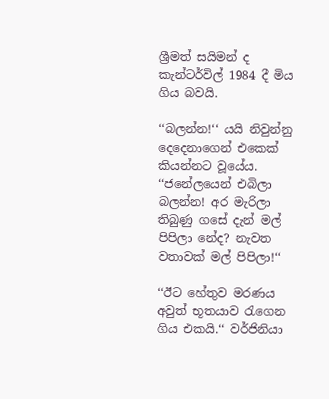ශ්‍රීමත් සයිමන් ද කැන්ටර්විල් 1984 දී මිය ගිය බවයි.

‘‘බලන්න!‘‘ යයි නිවුන්නු දෙදෙනාගෙන් එකෙක් කියන්නට වූයේය. ‘‘ජනේලයෙන් එබිලා බලන්න! අර මැරිලා තිබුණු ගසේ දැන් මල් පිපිලා නේද? නැවත වතාවක් මල් පිපිලා!‘‘

‘‘ඊට හේතුව මරණය අවුත් භූතයාව රැගෙන ගිය එකයි.‘‘ වර්ජිනියා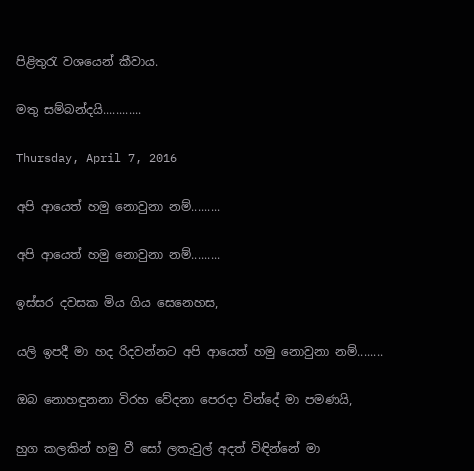පිළිතුරැ වශයෙන් කීවාය.

මතු සම්බන්දයි............

Thursday, April 7, 2016

අපි ආයෙත් හමු නොවුනා නම්.........

අපි ආයෙත් හමු නොවුනා නම්.........

ඉස්සර දවසක මිය ගිය සෙනෙහස,

යලි ඉපදී මා හද රිදවන්නට අපි ආයෙත් හමු නොවුනා නම්........

ඔබ නොහඳුනනා විරහ වේදනා පෙරදා වින්දේ මා පමණයි,

හුග කලකින් හමු වී සෝ ලතැවුල් අදත් විඳින්නේ මා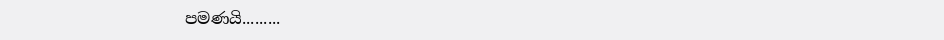පමණයි.........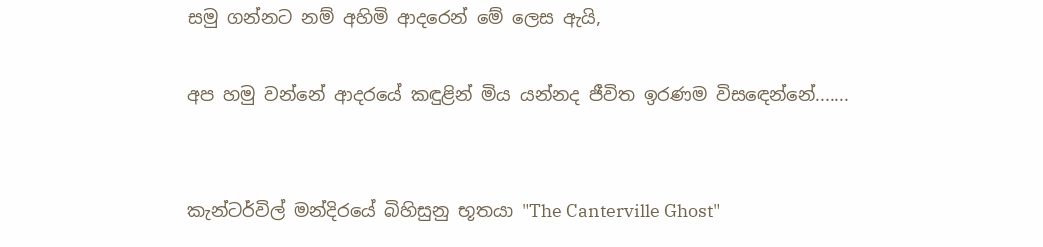සමු ගන්නට නම් අහිමි ආදරෙන් මේ ලෙස ඇයි,

අප හමු වන්නේ ආදරයේ කඳුළින් මිය යන්නද ජීවිත ඉරණම විසඳෙන්නේ.......


කැන්ටර්විල් මන්දිරයේ බිහිසුනු භූතයා "The Canterville Ghost"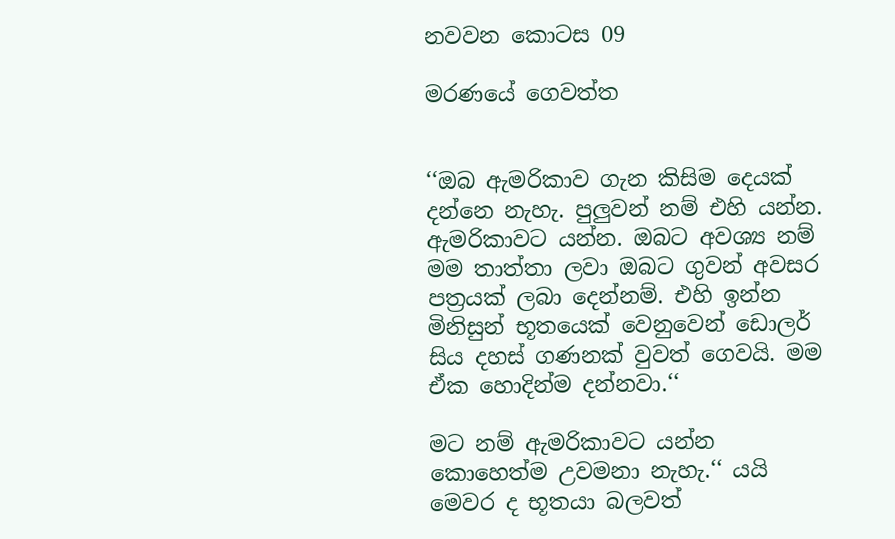නවවන කොටස 09

මරණයේ ගෙවත්ත


‘‘ඔබ ඇමරිකාව ගැන කිසිම දෙයක් දන්නෙ නැහැ. පුලුවන් නම් එහි යන්න. ඇමරිකාවට යන්න. ඔබට අවශ්‍ය නම් මම තාත්තා ලවා ඔබට ගුවන් අවසර පත්‍රයක් ලබා දෙන්නම්. එහි ඉන්න මිනිසුන් භූතයෙක් වෙනුවෙන් ඩොලර් සිය දහස් ගණනක් වුවත් ගෙවයි. මම ඒක හොදින්ම දන්නවා.‘‘

මට නම් ඇමරිකාවට යන්න කොහෙත්ම උවමනා නැහැ.‘‘ යයි මෙවර ද භූතයා බලවත්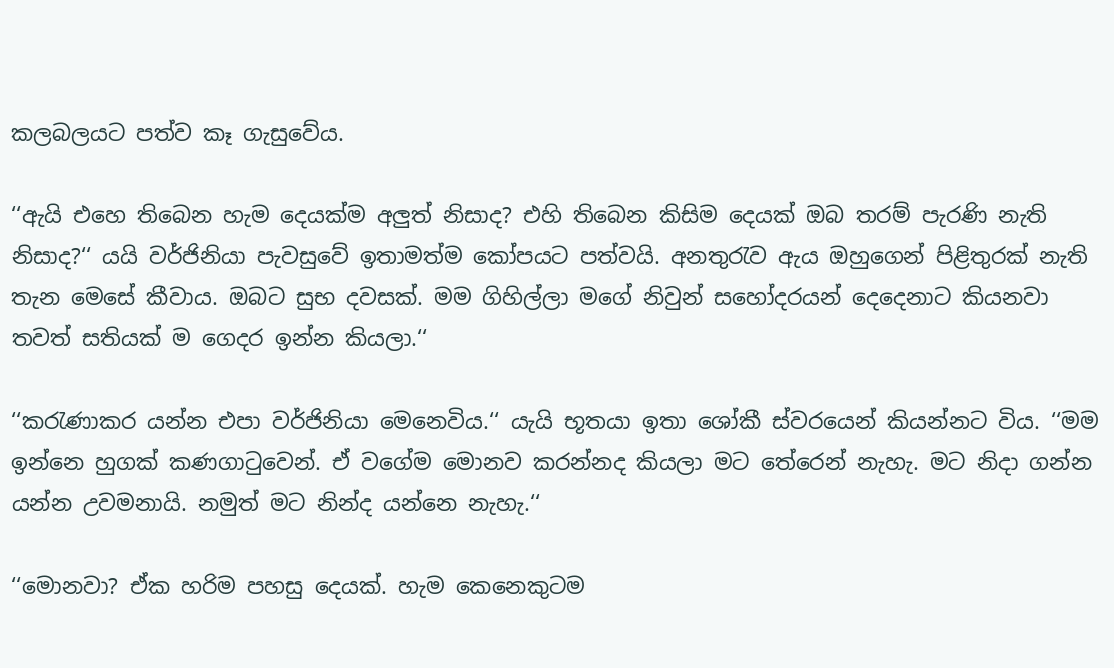කලබලයට පත්ව කෑ ගැසුවේය.

‘‘ඇයි එහෙ තිබෙන හැම දෙයක්ම අලුත් නිසාද? එහි තිබෙන කිසිම දෙයක් ඔබ තරම් පැරණි නැති නිසාද?‘‘ යයි වර්ජිනියා පැවසුවේ ඉතාමත්ම කෝපයට පත්වයි. අනතුරැව ඇය ඔහුගෙන් පිළිතුරක් නැති තැන මෙසේ කීවාය. ඔබට සුභ දවසක්. මම ගිහිල්ලා මගේ නිවුන් සහෝදරයන් දෙදෙනාට කියනවා තවත් සතියක් ම ගෙදර ඉන්න කියලා.‘‘

‘‘කරැණාකර යන්න එපා වර්ජිනියා මෙනෙවිය.‘‘ යැයි භූතයා ඉතා ශෝකී ස්වරයෙන් කියන්නට විය. ‘‘මම ඉන්නෙ හුගක් කණගාටුවෙන්. ඒ වගේම මොනව කරන්නද කියලා මට තේරෙන් නැහැ. මට නිදා ගන්න යන්න උවමනායි. නමුත් මට නින්ද යන්නෙ නැහැ.‘‘

‘‘මොනවා? ඒක හරිම පහසු දෙයක්. හැම කෙනෙකුටම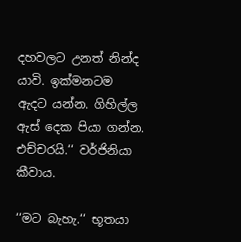දහවලට උනත් නින්ද යාවි. ඉක්මනටම ඇදට යන්න. ගිහිල්ල ඇස් දෙක පියා ගන්න. එච්චරයි.‘‘ වර්ජිනියා කීවාය.

‘‘මට බැහැ.‘‘ භූතයා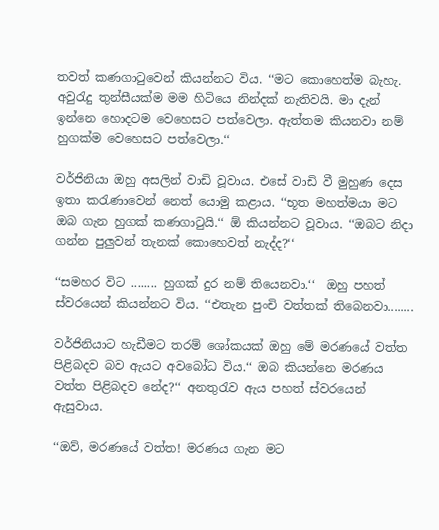තවත් කණගාටුවෙන් කියන්නට විය. ‘‘මට කොහෙත්ම බැහැ. අවුරැදු තුන්සීයක්ම මම හිටියෙ නින්දක් නැතිවයි. මා දැන් ඉන්නෙ හොදටම වෙහෙසට පත්වෙලා. ඇත්තම කියනවා නම් හුගක්ම වෙහෙසට පත්වෙලා.‘‘

වර්ජිනියා ඔහු අසලින් වාඩි වූවාය. එසේ වාඩි වී මුහුණ දෙස ඉතා කරැණාවෙන් නෙත් යොමු කළාය. ‘‘භූත මහත්මයා මට ඔබ ගැන හුගක් කණගාටුයි.‘‘ ඕ කියන්නට වූවාය. ‘‘ඔබට නිදා ගන්න පුලුවන් තැනක් කොහෙවත් නැද්ද?‘‘

‘‘සමහර විට ........ හුගක් දුර නම් තියෙනවා.‘‘  ඔහු පහත් ස්වරයෙන් කියන්නට විය. ‘‘එතැන පුංචි වත්තක් තිබෙනවා........

වර්ජිනියාට හැඩීමට තරම් ශෝකයක් ඔහු මේ මරණයේ වත්ත පිළිබදව බව ඇයට අවබෝධ විය.‘‘ ඔබ කියන්නෙ මරණය වත්ත පිළිබදව නේද?‘‘ අනතුරැව ඇය පහත් ස්වරයෙන් ඇසුවාය.

‘‘ඔව්, මරණයේ වත්ත! මරණය ගැන මට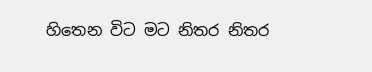හිතෙන විට මට නිතර නිතර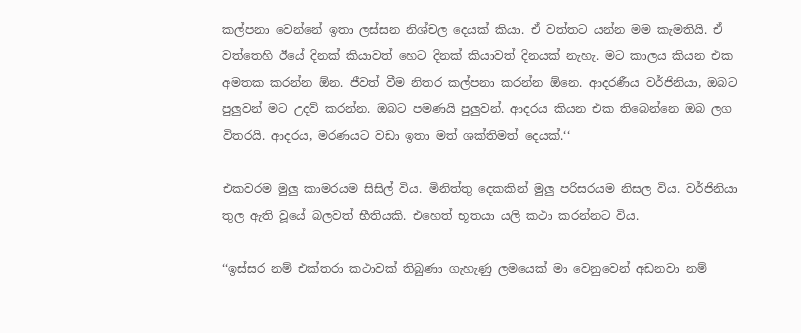කල්පනා වෙන්නේ ඉතා ලස්සන නිශ්චල දෙයක් කියා. ඒ වත්තට යන්න මම කැමතියි. ඒ වත්තෙහි ඊයේ දිනක් කියාවත් හෙට දිනක් කියාවත් දිනයක් නැහැ. මට කාලය කියන එක අමතක කරන්න ඕන. ජීවත් වීම නිතර කල්පනා කරන්න ඕනෙ. ආදරණීය වර්ජිනියා, ඔබට පුලුවන් මට උදව් කරන්න. ඔබට පමණයි පුලුවන්. ආදරය කියන එක තිබෙන්නෙ ඔබ ලග විතරයි. ආදරය, මරණයට වඩා ඉතා මත් ශක්තිමත් දෙයක්.‘‘

එකවරම මුලු කාමරයම සිසිල් විය. මිනිත්තු දෙකකින් මුලු පරිසරයම නිසල විය. වර්ජිනියා තුල ඇති වූයේ බලවත් භීතියකි. එහෙත් භූතයා යලි කථා කරන්නට විය.

‘‘ඉස්සර නම් එක්තරා කථාවක් තිබුණා ගැහැණු ලමයෙක් මා වෙනුවෙන් අඩනවා නම්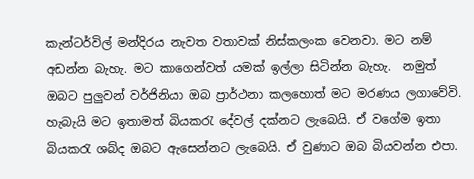කැන්ටර්විල් මන්දිරය නැවත වතාවක් නිස්කලංක වෙනවා. මට නම් අඩන්න බැහැ. මට කාගෙන්වත් යමක් ඉල්ලා සිටින්න බැහැ.  නමුත් ඔබට පුලුවන් වර්ජිනියා ඔබ ප්‍රාර්ථනා කලහොත් මට මරණය ලගාවේවි. හැබැයි මට ඉතාමත් බියකරැ දේවල් දක්නට ලැබෙයි. ඒ වගේම ඉතා බියකරැ ශබ්ද ඔබට ඇසෙන්නට ලැබෙයි. ඒ වුණාට ඔබ බියවන්න එපා.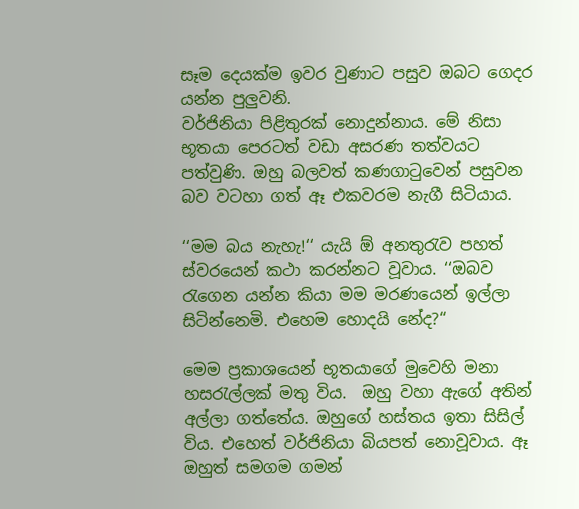සෑම දෙයක්ම ඉවර වුණාට පසුව ඔබට ගෙදර යන්න පුලුවනි.
වර්ජිනියා පිළිතුරක් නොදුන්නාය. මේ නිසා භූතයා පෙරටත් වඩා අසරණ තත්වයට පත්වුණි. ඔහු බලවත් කණගාටුවෙන් පසුවන බව වටහා ගත් ඈ එකවරම නැගී සිටියාය.

‘‘මම බය නැහැ!‘‘ යැයි ඕ අනතුරැව පහත් ස්වරයෙන් කථා කරන්නට වූවාය. ‘‘ඔබව රැගෙන යන්න කියා මම මරණයෙන් ඉල්ලා සිටින්නෙමි. එහෙම හොදයි නේද?‘‘

මෙම ප්‍රකාශයෙන් භූතයාගේ මුවෙහි මනා හසරැල්ලක් මතු විය.  ඔහු වහා ඇගේ අතින් අල්ලා ගත්තේය. ඔහුගේ හස්තය ඉතා සිසිල් විය. එහෙත් වර්ජිනියා බියපත් නොවූවාය. ඈ ඔහුත් සමගම ගමන්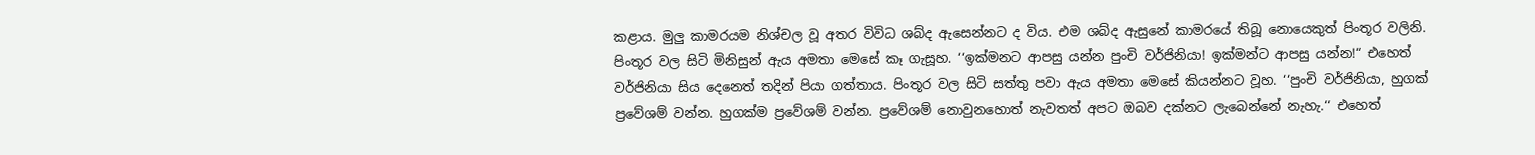කළාය. මුලු කාමරයම නිශ්චල වූ අතර විවිධ ශබ්ද ඇසෙන්නට ද විය. එම ශබ්ද ඇසුනේ කාමරයේ තිබූ නොයෙකුත් පිංතූර වලිනි. පිංතූර වල සිටි මිනිසුන් ඇය අමතා මෙසේ කෑ ගැසූහ. ‘‘ඉක්මනට ආපසු යන්න පුංචි වර්ජිනියා! ඉක්මන්ට ආපසු යන්න!“ එහෙත් වර්ජිනියා සිය දෙනෙත් තදින් පියා ගත්තාය. පිංතූර වල සිටි සත්තු පවා ඇය අමතා මෙසේ කියන්නට වූහ. ‘‘පුංචි වර්ජිනියා, හුගක් ප්‍රවේශම් වන්න. හුගක්ම ප්‍රවේශම් වන්න. ප්‍රවේශම් නොවුනහොත් නැවතත් අපට ඔබව දක්නට ලැබෙන්නේ නැහැ.‘‘ එහෙත්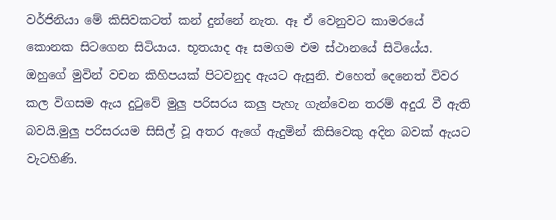වර්ජිනියා මේ කිසිවකටත් කන් දුන්නේ නැත. ඈ ඒ වෙනුවට කාමරයේ කොනක සිටගෙන සිටියාය. භූතයාද ඈ සමගම එම ස්ථානයේ සිටියේය. ඔහුගේ මුවින් වචන කිහිපයක් පිටවනුද ඇයට ඇසුනි. එහෙත් දෙනෙත් විවර කල විගසම ඇය දුටුවේ මුලු පරිසරය කලු පැහැ ගැන්වෙන තරම් අදුරැ වී ඇති බවයි.මුලු පරිසරයම සිසිල් වූ අතර ඇගේ ඇදුමින් කිසිවෙකු අදින බවක් ඇයට වැටහිණි.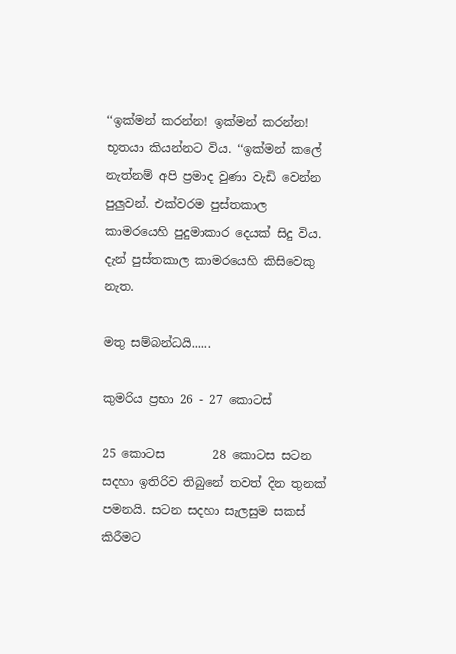‘‘ඉක්මන් කරන්න! ඉක්මන් කරන්න! භූතයා කියන්නට විය. ‘‘ඉක්මන් කලේ නැත්නම් අපි ප්‍රමාද වුණා වැඩි වෙන්න පුලුවන්. එක්වරම පුස්තකාල කාමරයෙහි පුදුමාකාර දෙයක් සිදු විය. දැන් පුස්තකාල කාමරයෙහි කිසිවෙකු නැත.

මතු සම්බන්ධයි......

කුමරිය ප්‍රභා 26 - 27 කොටස්

25 කොටස        28 කොටස සටන සදහා ඉතිරිව තිබුනේ තවත් දින තුනක් පමනයි. සටන සදහා සැලසුම සකස් කිරීමට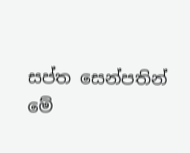සප්ත සෙන්පතින් මේ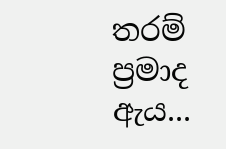තරම් ප්‍රමාද ඇය...